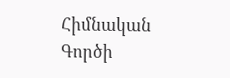Հիմնական
Գործի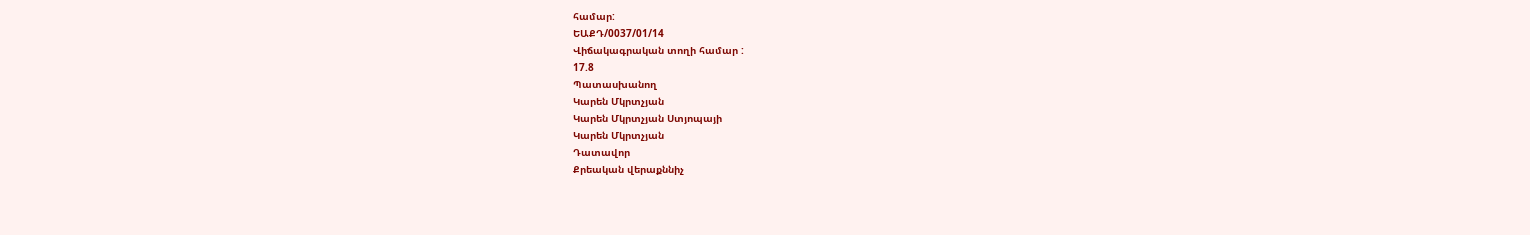համար:
ԵԱՔԴ/0037/01/14
Վիճակագրական տողի համար :
17.8
Պատասխանող
Կարեն Մկրտչյան
Կարեն Մկրտչյան Ստյոպայի
Կարեն Մկրտչյան
Դատավոր
Քրեական վերաքննիչ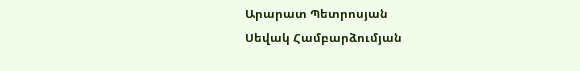Արարատ Պետրոսյան
Սեվակ Համբարձումյան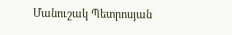Մանուշակ Պետրոսյան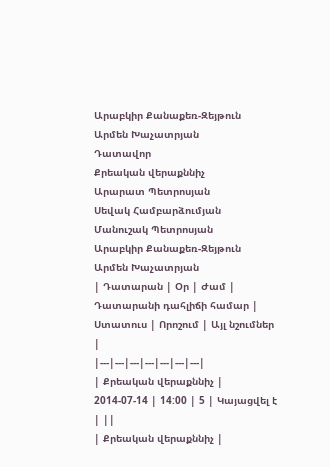Արաբկիր Քանաքեռ-Զեյթուն
Արմեն Խաչատրյան
Դատավոր
Քրեական վերաքննիչ
Արարատ Պետրոսյան
Սեվակ Համբարձումյան
Մանուշակ Պետրոսյան
Արաբկիր Քանաքեռ-Զեյթուն
Արմեն Խաչատրյան
| Դատարան | Օր | Ժամ | Դատարանի դահլիճի համար | Ստատուս | Որոշում | Այլ նշումներ |
|---|---|---|---|---|---|---|
| Քրեական վերաքննիչ | 2014-07-14 | 14:00 | 5 | Կայացվել է | ||
| Քրեական վերաքննիչ |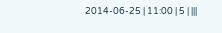2014-06-25 | 11:00 | 5 | |||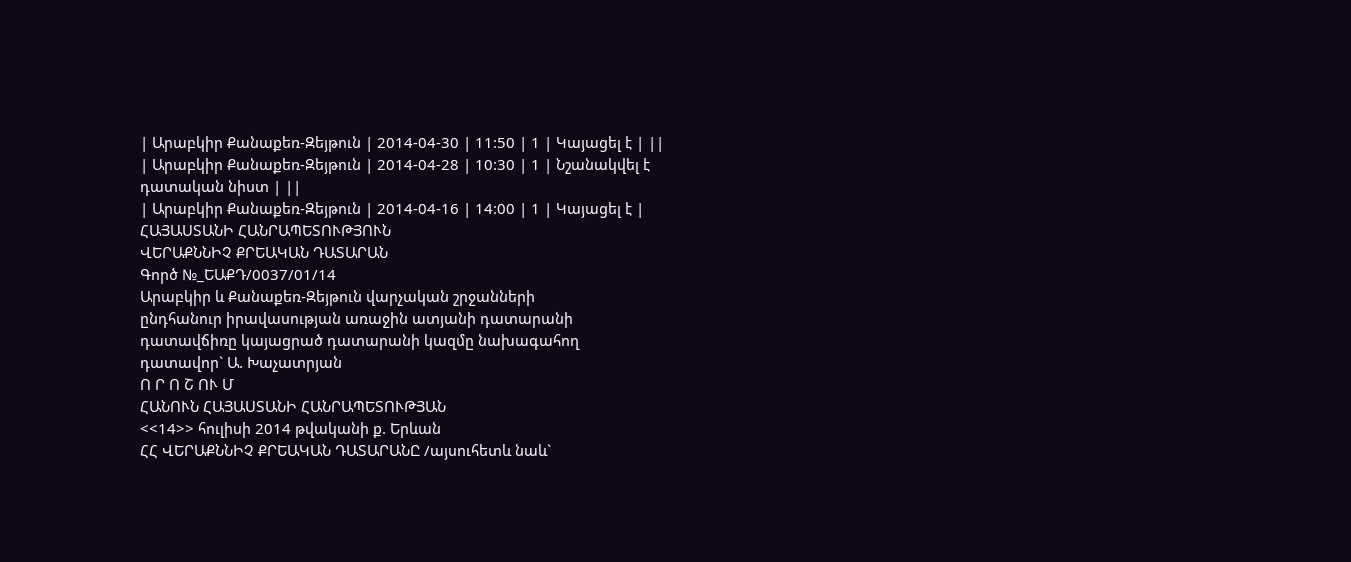| Արաբկիր Քանաքեռ-Զեյթուն | 2014-04-30 | 11:50 | 1 | Կայացել է | ||
| Արաբկիր Քանաքեռ-Զեյթուն | 2014-04-28 | 10:30 | 1 | Նշանակվել է դատական նիստ | ||
| Արաբկիր Քանաքեռ-Զեյթուն | 2014-04-16 | 14:00 | 1 | Կայացել է |
ՀԱՅԱՍՏԱՆԻ ՀԱՆՐԱՊԵՏՈՒԹՅՈՒՆ
ՎԵՐԱՔՆՆԻՉ ՔՐԵԱԿԱՆ ԴԱՏԱՐԱՆ
Գործ №_ԵԱՔԴ/0037/01/14
Արաբկիր և Քանաքեռ-Զեյթուն վարչական շրջանների
ընդհանուր իրավասության առաջին ատյանի դատարանի
դատավճիռը կայացրած դատարանի կազմը նախագահող
դատավոր` Ա. Խաչատրյան
Ո Ր Ո Շ ՈՒ Մ
ՀԱՆՈՒՆ ՀԱՅԱՍՏԱՆԻ ՀԱՆՐԱՊԵՏՈՒԹՅԱՆ
<<14>> հուլիսի 2014 թվականի ք. Երևան
ՀՀ ՎԵՐԱՔՆՆԻՉ ՔՐԵԱԿԱՆ ԴԱՏԱՐԱՆԸ /այսուհետև նաև`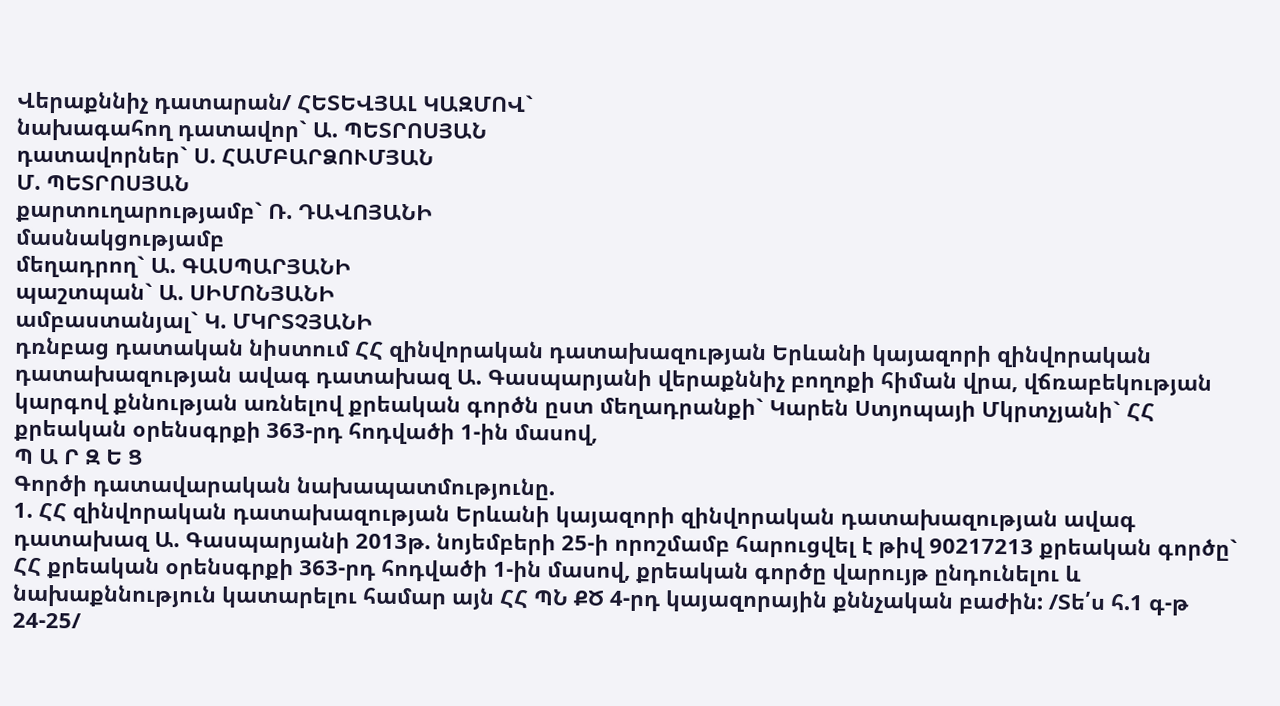Վերաքննիչ դատարան/ ՀԵՏԵՎՅԱԼ ԿԱԶՄՈՎ`
նախագահող դատավոր` Ա. ՊԵՏՐՈՍՅԱՆ
դատավորներ` Ս. ՀԱՄԲԱՐՁՈՒՄՅԱՆ
Մ. ՊԵՏՐՈՍՅԱՆ
քարտուղարությամբ` Ռ. ԴԱՎՈՅԱՆԻ
մասնակցությամբ
մեղադրող` Ա. ԳԱՍՊԱՐՅԱՆԻ
պաշտպան` Ա. ՍԻՄՈՆՅԱՆԻ
ամբաստանյալ` Կ. ՄԿՐՏՉՅԱՆԻ
դռնբաց դատական նիստում ՀՀ զինվորական դատախազության Երևանի կայազորի զինվորական դատախազության ավագ դատախազ Ա. Գասպարյանի վերաքննիչ բողոքի հիման վրա, վճռաբեկության կարգով քննության առնելով քրեական գործն ըստ մեղադրանքի` Կարեն Ստյոպայի Մկրտչյանի` ՀՀ քրեական օրենսգրքի 363-րդ հոդվածի 1-ին մասով,
Պ Ա Ր Զ Ե Ց
Գործի դատավարական նախապատմությունը.
1. ՀՀ զինվորական դատախազության Երևանի կայազորի զինվորական դատախազության ավագ դատախազ Ա. Գասպարյանի 2013թ. նոյեմբերի 25-ի որոշմամբ հարուցվել է թիվ 90217213 քրեական գործը` ՀՀ քրեական օրենսգրքի 363-րդ հոդվածի 1-ին մասով, քրեական գործը վարույթ ընդունելու և նախաքննություն կատարելու համար այն ՀՀ ՊՆ ՔԾ 4-րդ կայազորային քննչական բաժին: /Տե՛ս հ.1 գ-թ 24-25/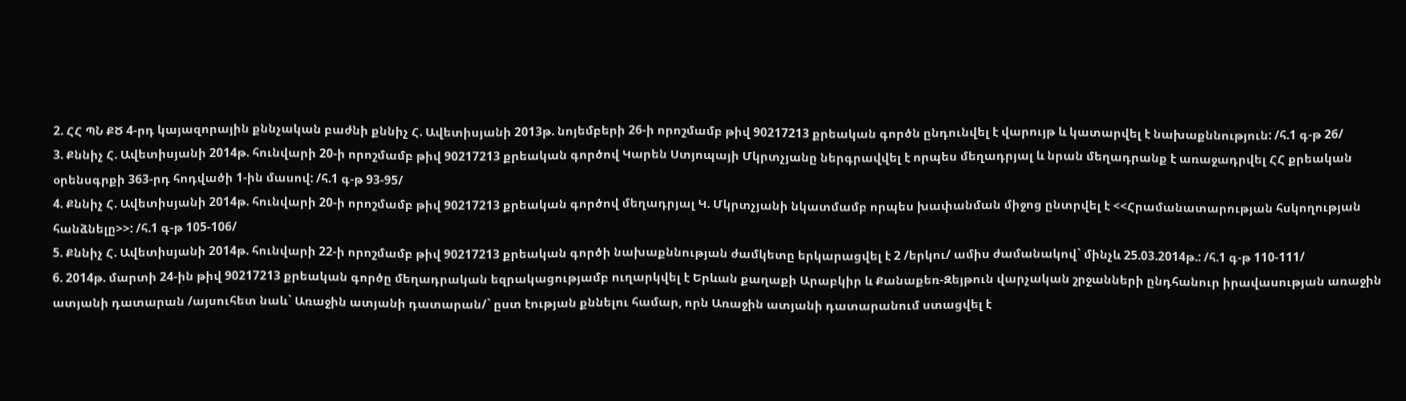2. ՀՀ ՊՆ ՔԾ 4-րդ կայազորային քննչական բաժնի քննիչ Հ. Ավետիսյանի 2013թ. նոյեմբերի 26-ի որոշմամբ թիվ 90217213 քրեական գործն ընդունվել է վարույթ և կատարվել է նախաքննություն: /հ.1 գ-թ 26/
3. Քննիչ Հ. Ավետիսյանի 2014թ. հունվարի 20-ի որոշմամբ թիվ 90217213 քրեական գործով Կարեն Ստյոպայի Մկրտչյանը ներգրավվել է որպես մեղադրյալ և նրան մեղադրանք է առաջադրվել ՀՀ քրեական օրենսգրքի 363-րդ հոդվածի 1-ին մասով: /հ.1 գ-թ 93-95/
4. Քննիչ Հ. Ավետիսյանի 2014թ. հունվարի 20-ի որոշմամբ թիվ 90217213 քրեական գործով մեղադրյալ Կ. Մկրտչյանի նկատմամբ որպես խափանման միջոց ընտրվել է <<Հրամանատարության հսկողության հանձնելը>>: /հ.1 գ-թ 105-106/
5. Քննիչ Հ. Ավետիսյանի 2014թ. հունվարի 22-ի որոշմամբ թիվ 90217213 քրեական գործի նախաքննության ժամկետը երկարացվել է 2 /երկու/ ամիս ժամանակով` մինչև 25.03.2014թ.: /հ.1 գ-թ 110-111/
6. 2014թ. մարտի 24-ին թիվ 90217213 քրեական գործը մեղադրական եզրակացությամբ ուղարկվել է Երևան քաղաքի Արաբկիր և Քանաքեռ-Զեյթուն վարչական շրջանների ընդհանուր իրավասության առաջին ատյանի դատարան /այսուհետ նաև` Առաջին ատյանի դատարան/` ըստ էության քննելու համար, որն Առաջին ատյանի դատարանում ստացվել է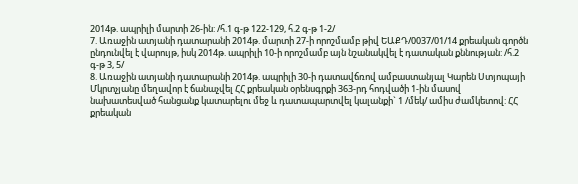2014թ. ապրիլի մարտի 26-ին: /հ.1 գ-թ 122-129, հ.2 գ-թ 1-2/
7. Առաջին ատյանի դատարանի 2014թ. մարտի 27-ի որոշմամբ թիվ ԵԱՔԴ/0037/01/14 քրեական գործն ընդունվել է վարույթ, իսկ 2014թ. ապրիլի 10-ի որոշմամբ այն նշանակվել է դատական քննության: /հ.2 գ-թ 3, 5/
8. Առաջին ատյանի դատարանի 2014թ. ապրիլի 30-ի դատավճռով ամբաստանյալ Կարեն Ստյոպայի Մկրտչյանը մեղավոր է ճանաչվել ՀՀ քրեական օրենսգրքի 363-րդ հոդվածի 1-ին մասով նախատեսված հանցանք կատարելու մեջ և դատապարտվել կալանքի` 1 /մեկ/ ամիս ժամկետով: ՀՀ քրեական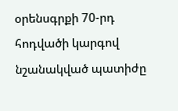օրենսգրքի 70-րդ հոդվածի կարգով նշանակված պատիժը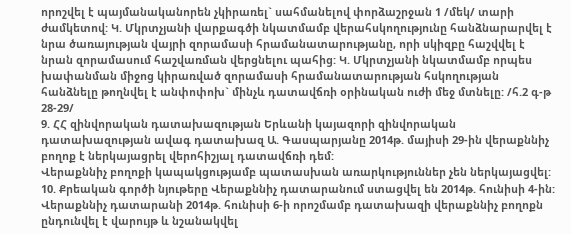որոշվել է պայմանականորեն չկիրառել` սահմանելով փորձաշրջան 1 /մեկ/ տարի ժամկետով: Կ. Մկրտչյանի վարքագծի նկատմամբ վերահսկողությունը հանձնարարվել է նրա ծառայության վայրի զորամասի հրամանատարությանը, որի սկիզբը հաշվվել է նրան զորամասում հաշվառման վերցնելու պահից: Կ. Մկրտչյանի նկատմամբ որպես խափանման միջոց կիրառված զորամասի հրամանատարության հսկողության հանձնելը թողնվել է անփոփոխ` մինչև դատավճռի օրինական ուժի մեջ մտնելը: /հ.2 գ-թ 28-29/
9. ՀՀ զինվորական դատախազության Երևանի կայազորի զինվորական դատախազության ավագ դատախազ Ա. Գասպարյանը 2014թ. մայիսի 29-ին վերաքննիչ բողոք է ներկայացրել վերոհիշյալ դատավճռի դեմ:
Վերաքննիչ բողոքի կապակցությամբ պատասխան առարկություններ չեն ներկայացվել:
10. Քրեական գործի նյութերը Վերաքննիչ դատարանում ստացվել են 2014թ. հունիսի 4-ին: Վերաքննիչ դատարանի 2014թ. հունիսի 6-ի որոշմամբ դատախազի վերաքննիչ բողոքն ընդունվել է վարույթ և նշանակվել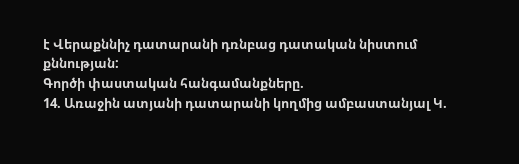է Վերաքննիչ դատարանի դռնբաց դատական նիստում քննության:
Գործի փաստական հանգամանքները.
14. Առաջին ատյանի դատարանի կողմից ամբաստանյալ Կ.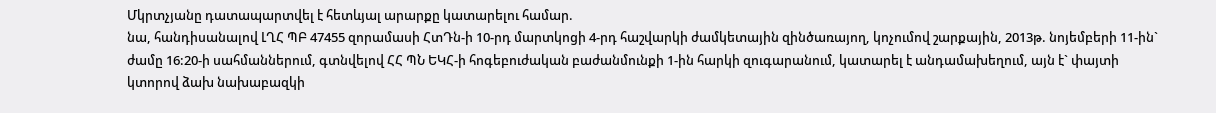Մկրտչյանը դատապարտվել է հետևյալ արարքը կատարելու համար.
նա, հանդիսանալով ԼՂՀ ՊԲ 47455 զորամասի ՀտԴն-ի 10-րդ մարտկոցի 4-րդ հաշվարկի ժամկետային զինծառայող, կոչումով շարքային, 2013թ. նոյեմբերի 11-ին` ժամը 16:20-ի սահմաններում, գտնվելով ՀՀ ՊՆ ԵԿՀ-ի հոգեբուժական բաժանմունքի 1-ին հարկի զուգարանում, կատարել է անդամախեղում, այն է` փայտի կտորով ձախ նախաբազկի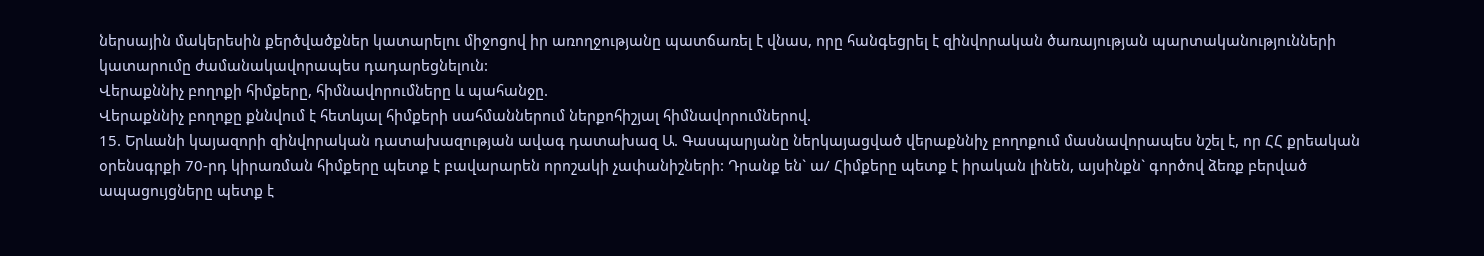ներսային մակերեսին քերծվածքներ կատարելու միջոցով իր առողջությանը պատճառել է վնաս, որը հանգեցրել է զինվորական ծառայության պարտականությունների կատարումը ժամանակավորապես դադարեցնելուն:
Վերաքննիչ բողոքի հիմքերը, հիմնավորումները և պահանջը.
Վերաքննիչ բողոքը քննվում է հետևյալ հիմքերի սահմաններում ներքոհիշյալ հիմնավորումներով.
15. Երևանի կայազորի զինվորական դատախազության ավագ դատախազ Ա. Գասպարյանը ներկայացված վերաքննիչ բողոքում մասնավորապես նշել է, որ ՀՀ քրեական օրենսգրքի 70-րդ կիրառման հիմքերը պետք է բավարարեն որոշակի չափանիշների: Դրանք են` ա/ Հիմքերը պետք է իրական լինեն, այսինքն` գործով ձեռք բերված ապացույցները պետք է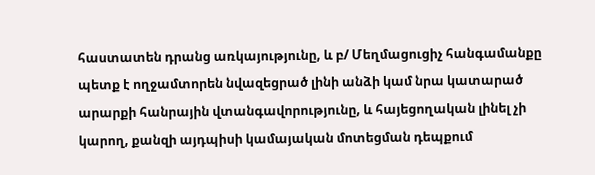հաստատեն դրանց առկայությունը, և բ/ Մեղմացուցիչ հանգամանքը պետք է ողջամտորեն նվազեցրած լինի անձի կամ նրա կատարած արարքի հանրային վտանգավորությունը, և հայեցողական լինել չի կարող, քանզի այդպիսի կամայական մոտեցման դեպքում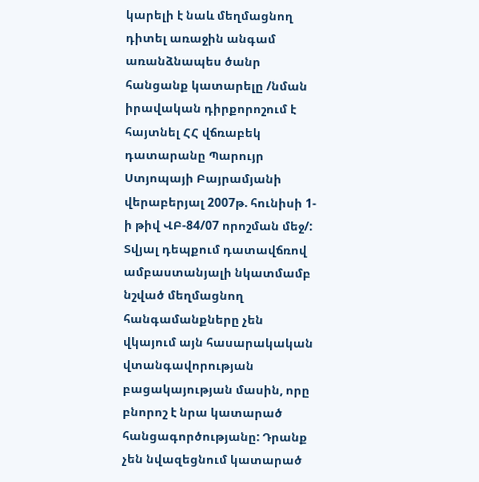կարելի է նաև մեղմացնող դիտել առաջին անգամ առանձնապես ծանր հանցանք կատարելը /նման իրավական դիրքորոշում է հայտնել ՀՀ վճռաբեկ դատարանը Պարույր Ստյոպայի Բայրամյանի վերաբերյալ 2007թ. հունիսի 1-ի թիվ ՎԲ-84/07 որոշման մեջ/:
Տվյալ դեպքում դատավճռով ամբաստանյալի նկատմամբ նշված մեղմացնող հանգամանքները չեն վկայում այն հասարակական վտանգավորության բացակայության մասին, որը բնորոշ է նրա կատարած հանցագործությանը: Դրանք չեն նվազեցնում կատարած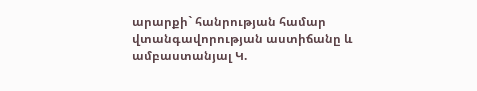արարքի` հանրության համար վտանգավորության աստիճանը և ամբաստանյալ Կ.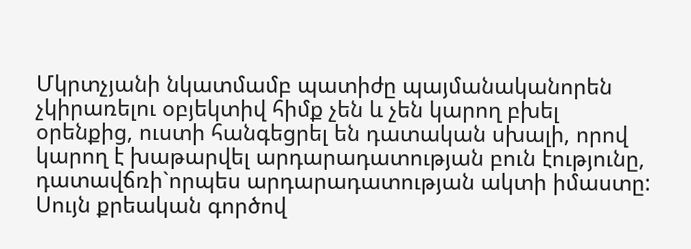Մկրտչյանի նկատմամբ պատիժը պայմանականորեն չկիրառելու օբյեկտիվ հիմք չեն և չեն կարող բխել օրենքից, ուստի հանգեցրել են դատական սխալի, որով կարող է խաթարվել արդարադատության բուն էությունը, դատավճռի`որպես արդարադատության ակտի իմաստը:
Սույն քրեական գործով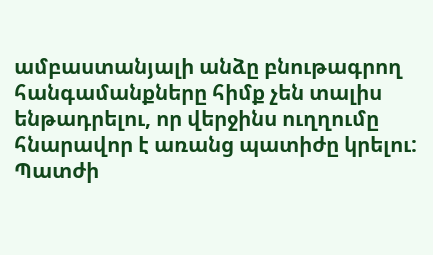ամբաստանյալի անձը բնութագրող հանգամանքները հիմք չեն տալիս ենթադրելու, որ վերջինս ուղղումը հնարավոր է առանց պատիժը կրելու: Պատժի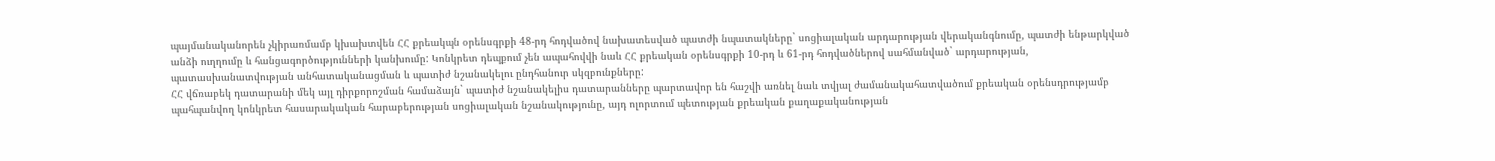պայմանականորեն չկիրառմամբ կխախտվեն ՀՀ քրեակպն օրենսգրքի 48-րդ հոդվածով նախատեսված պատժի նպատակները` սոցիալական արդարության վերականգնումը, պատժի ենթարկված անձի ուղղումը և հանցագործությունների կանխումը: Կոնկրետ դեպքում չեն ապահովվի նաև ՀՀ քրեական օրենսգրքի 10-րդ և 61-րդ հոդվածներով սահմանված` արդարության, պատասխանատվության անհատականացման և պատիժ նշանակելու ընդհանուր սկզբունքները:
ՀՀ վճռաբեկ դատարանի մեկ այլ դիրքորոշման համաձայն` պատիժ նշանակելիս դատարանները պարտավոր են հաշվի առնել նաև տվյալ ժամանակահատվածում քրեական օրենսդրությամբ պահպանվող կոնկրետ հասարակական հարաբերության սոցիալական նշանակությունը, այդ ոլորտում պետության քրեական քաղաքականության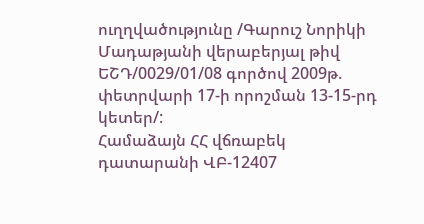ուղղվածությունը /Գարուշ Նորիկի Մադաթյանի վերաբերյալ թիվ ԵՇԴ/0029/01/08 գործով 2009թ. փետրվարի 17-ի որոշման 13-15-րդ կետեր/:
Համաձայն ՀՀ վճռաբեկ դատարանի ՎԲ-12407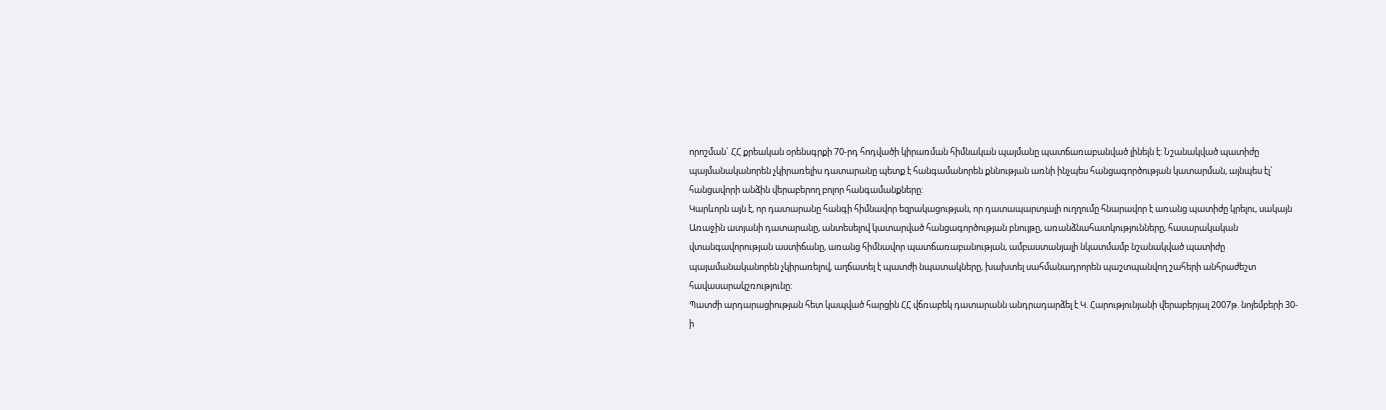որոշման` ՀՀ քրեական օրենսգրքի 70-րդ հոդվածի կիրառման հիմնական պայմանը պատճառաբանված լինելն է: Նշանակված պատիժը պայմանականորեն չկիրառելիս դատարանը պետք է հանգամանորեն քննության առնի ինչպես հանցագործության կատարման, այնպես էլ` հանցավորի անձին վերաբերող բոլոր հանգամանքները:
Կարևորն այն է, որ դատարանը հանգի հիմնավոր եզրակացության, որ դատապարտյալի ուղղումը հնարավոր է առանց պատիժը կրելու, սակայն Առաջին ատյանի դատարանը, անտեսելով կատարված հանցագործության բնույթը, առանձնահատկությունները, հասարակական վտանգավորության աստիճանը, առանց հիմնավոր պատճառաբանության, ամբաստանյալի նկատմամբ նշանակված պատիժը պայամանականորեն չկիրառելով, աղճատել է պատժի նպատակները, խախտել սահմանադրորեն պաշտպանվող շահերի անհրաժեշտ հավասարակշռությունը:
Պատժի արդարացիության հետ կապված հարցին ՀՀ վճռաբեկ դատարանն անդրադարձել է Կ. Հարությունյանի վերաբերյալ 2007թ. նոյեմբերի 30-ի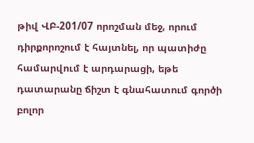թիվ ՎԲ-201/07 որոշման մեջ, որում դիրքորոշում է հայտնել, որ պատիժը համարվում է արդարացի, եթե դատարանը ճիշտ է գնահատում գործի բոլոր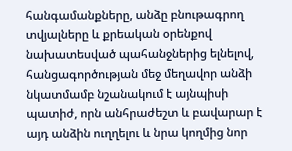հանգամանքները, անձը բնութագրող տվյալները և քրեական օրենքով նախատեսված պահանջներից ելնելով, հանցագործության մեջ մեղավոր անձի նկատմամբ նշանակում է այնպիսի պատիժ, որն անհրաժեշտ և բավարար է այդ անձին ուղղելու և նրա կողմից նոր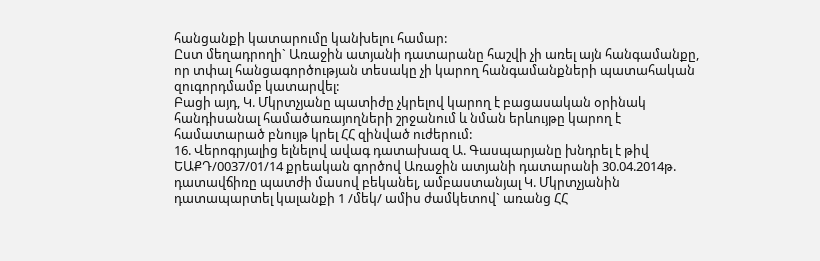հանցանքի կատարումը կանխելու համար:
Ըստ մեղադրողի` Առաջին ատյանի դատարանը հաշվի չի առել այն հանգամանքը, որ տփալ հանցագործության տեսակը չի կարող հանգամանքների պատահական զուգորդմամբ կատարվել:
Բացի այդ, Կ. Մկրտչյանը պատիժը չկրելով կարող է բացասական օրինակ հանդիսանալ համածառայողների շրջանում և նման երևույթը կարող է համատարած բնույթ կրել ՀՀ զինված ուժերում:
16. Վերոգրյալից ելնելով ավագ դատախազ Ա. Գասպարյանը խնդրել է թիվ ԵԱՔԴ/0037/01/14 քրեական գործով Առաջին ատյանի դատարանի 30.04.2014թ. դատավճիռը պատժի մասով բեկանել, ամբաստանյալ Կ. Մկրտչյանին դատապարտել կալանքի 1 /մեկ/ ամիս ժամկետով` առանց ՀՀ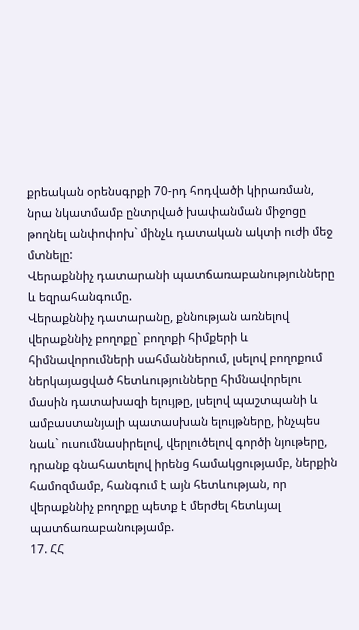քրեական օրենսգրքի 70-րդ հոդվածի կիրառման, նրա նկատմամբ ընտրված խափանման միջոցը թողնել անփոփոխ` մինչև դատական ակտի ուժի մեջ մտնելը:
Վերաքննիչ դատարանի պատճառաբանությունները և եզրահանգումը.
Վերաքննիչ դատարանը, քննության առնելով վերաքննիչ բողոքը` բողոքի հիմքերի և հիմնավորումների սահմաններում, լսելով բողոքում ներկայացված հետևությունները հիմնավորելու մասին դատախազի ելույթը, լսելով պաշտպանի և ամբաստանյալի պատասխան ելույթները, ինչպես նաև` ուսումնասիրելով, վերլուծելով գործի նյութերը, դրանք գնահատելով իրենց համակցությամբ, ներքին համոզմամբ, հանգում է այն հետևության, որ վերաքննիչ բողոքը պետք է մերժել հետևյալ պատճառաբանությամբ.
17. ՀՀ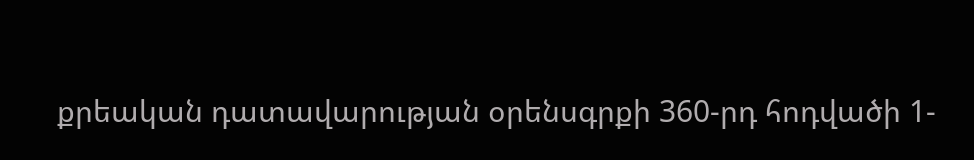քրեական դատավարության օրենսգրքի 360-րդ հոդվածի 1-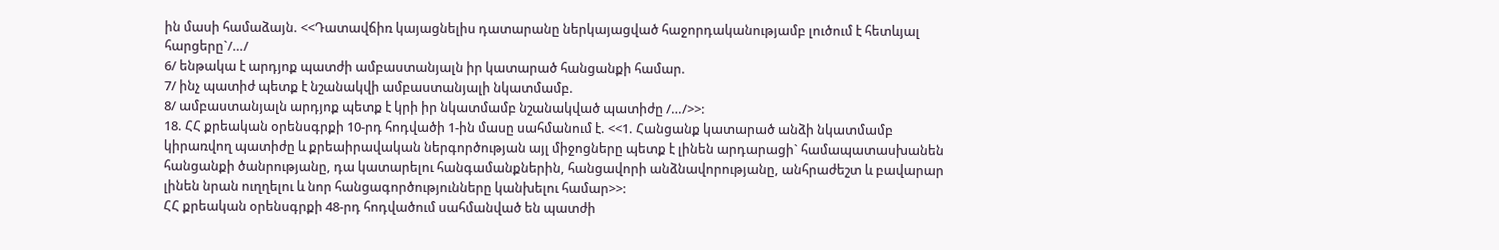ին մասի համաձայն. <<Դատավճիռ կայացնելիս դատարանը ներկայացված հաջորդականությամբ լուծում է հետևյալ հարցերը`/…/
6/ ենթակա է արդյոք պատժի ամբաստանյալն իր կատարած հանցանքի համար.
7/ ինչ պատիժ պետք է նշանակվի ամբաստանյալի նկատմամբ.
8/ ամբաստանյալն արդյոք պետք է կրի իր նկատմամբ նշանակված պատիժը /…/>>:
18. ՀՀ քրեական օրենսգրքի 10-րդ հոդվածի 1-ին մասը սահմանում է. <<1. Հանցանք կատարած անձի նկատմամբ կիրառվող պատիժը և քրեաիրավական ներգործության այլ միջոցները պետք է լինեն արդարացի` համապատասխանեն հանցանքի ծանրությանը, դա կատարելու հանգամանքներին, հանցավորի անձնավորությանը, անհրաժեշտ և բավարար լինեն նրան ուղղելու և նոր հանցագործությունները կանխելու համար>>:
ՀՀ քրեական օրենսգրքի 48-րդ հոդվածում սահմանված են պատժի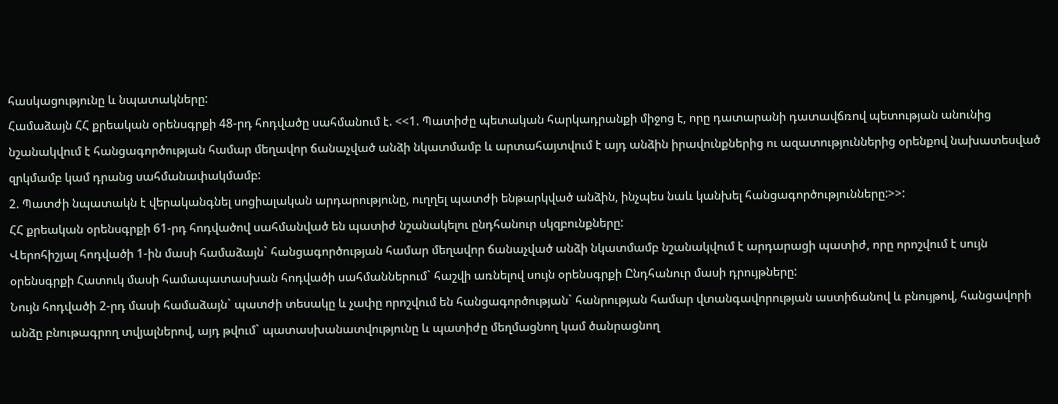հասկացությունը և նպատակները:
Համաձայն ՀՀ քրեական օրենսգրքի 48-րդ հոդվածը սահմանում է. <<1. Պատիժը պետական հարկադրանքի միջոց է, որը դատարանի դատավճռով պետության անունից նշանակվում է հանցագործության համար մեղավոր ճանաչված անձի նկատմամբ և արտահայտվում է այդ անձին իրավունքներից ու ազատություններից օրենքով նախատեսված զրկմամբ կամ դրանց սահմանափակմամբ:
2. Պատժի նպատակն է վերականգնել սոցիալական արդարությունը, ուղղել պատժի ենթարկված անձին, ինչպես նաև կանխել հանցագործությունները:>>:
ՀՀ քրեական օրենսգրքի 61-րդ հոդվածով սահմանված են պատիժ նշանակելու ընդհանուր սկզբունքները:
Վերոհիշյալ հոդվածի 1-ին մասի համաձայն` հանցագործության համար մեղավոր ճանաչված անձի նկատմամբ նշանակվում է արդարացի պատիժ, որը որոշվում է սույն օրենսգրքի Հատուկ մասի համապատասխան հոդվածի սահմաններում` հաշվի առնելով սույն օրենսգրքի Ընդհանուր մասի դրույթները:
Նույն հոդվածի 2-րդ մասի համաձայն` պատժի տեսակը և չափը որոշվում են հանցագործության` հանրության համար վտանգավորության աստիճանով և բնույթով, հանցավորի անձը բնութագրող տվյալներով, այդ թվում` պատասխանատվությունը և պատիժը մեղմացնող կամ ծանրացնող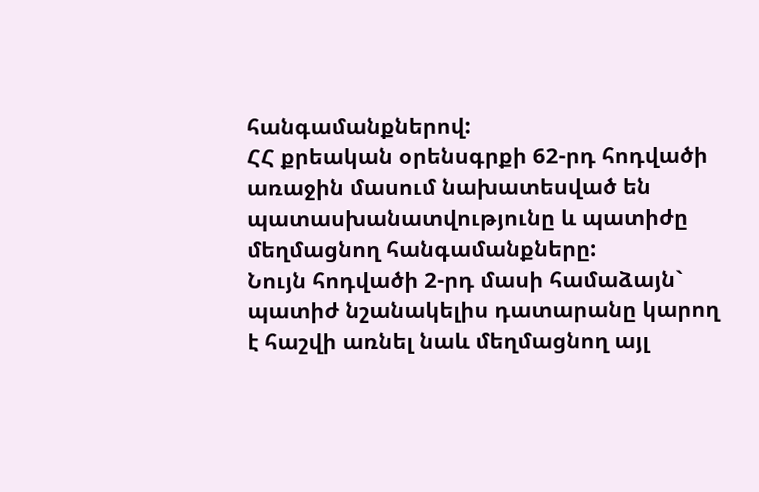հանգամանքներով:
ՀՀ քրեական օրենսգրքի 62-րդ հոդվածի առաջին մասում նախատեսված են պատասխանատվությունը և պատիժը մեղմացնող հանգամանքները:
Նույն հոդվածի 2-րդ մասի համաձայն` պատիժ նշանակելիս դատարանը կարող է հաշվի առնել նաև մեղմացնող այլ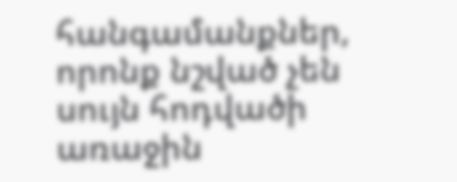հանգամանքներ, որոնք նշված չեն սույն հոդվածի առաջին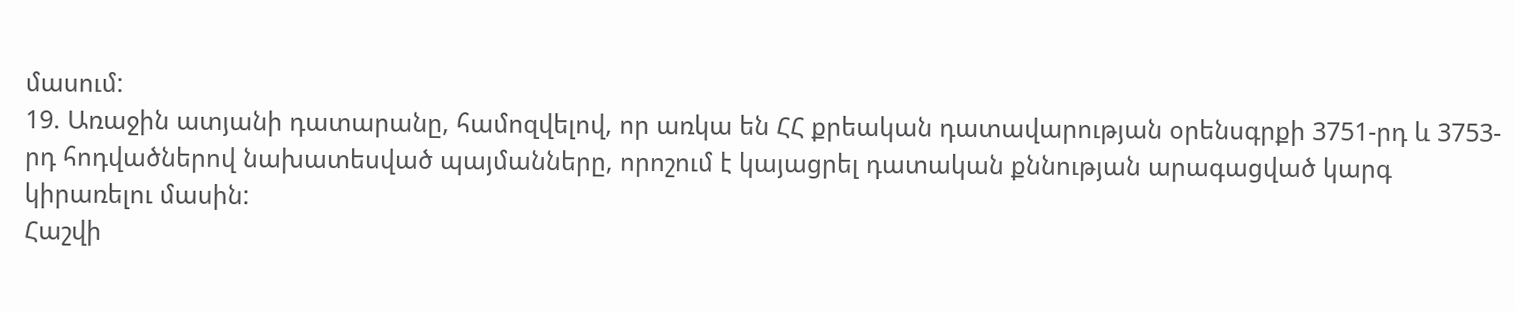մասում:
19. Առաջին ատյանի դատարանը, համոզվելով, որ առկա են ՀՀ քրեական դատավարության օրենսգրքի 3751-րդ և 3753-րդ հոդվածներով նախատեսված պայմանները, որոշում է կայացրել դատական քննության արագացված կարգ կիրառելու մասին:
Հաշվի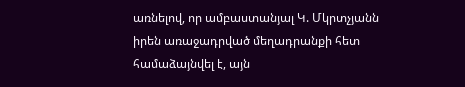առնելով, որ ամբաստանյալ Կ. Մկրտչյանն իրեն առաջադրված մեղադրանքի հետ համաձայնվել է, այն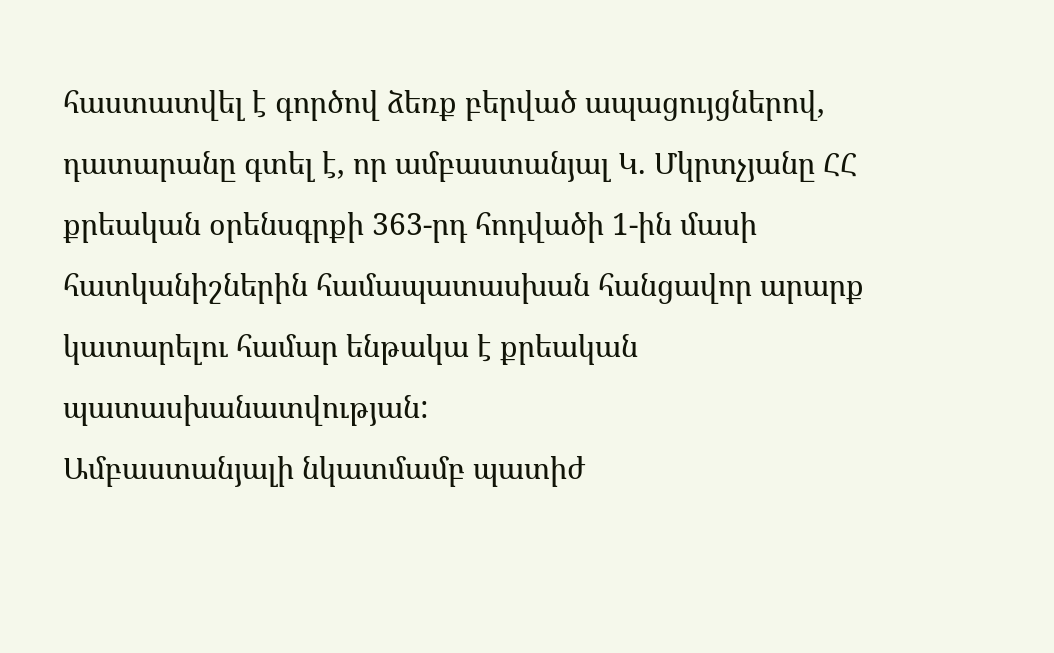հաստատվել է գործով ձեռք բերված ապացույցներով, դատարանը գտել է, որ ամբաստանյալ Կ. Մկրտչյանը ՀՀ քրեական օրենսգրքի 363-րդ հոդվածի 1-ին մասի հատկանիշներին համապատասխան հանցավոր արարք կատարելու համար ենթակա է քրեական պատասխանատվության:
Ամբաստանյալի նկատմամբ պատիժ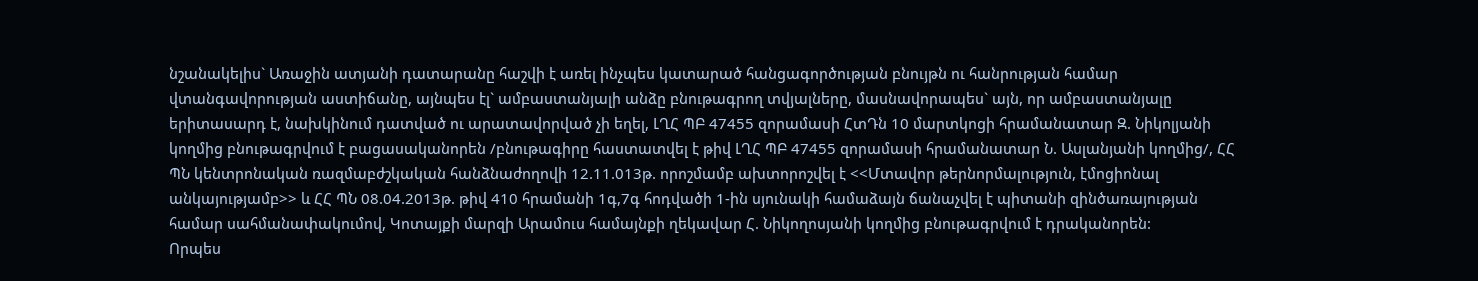նշանակելիս` Առաջին ատյանի դատարանը հաշվի է առել ինչպես կատարած հանցագործության բնույթն ու հանրության համար վտանգավորության աստիճանը, այնպես էլ` ամբաստանյալի անձը բնութագրող տվյալները, մասնավորապես` այն, որ ամբաստանյալը երիտասարդ է, նախկինում դատված ու արատավորված չի եղել, ԼՂՀ ՊԲ 47455 զորամասի ՀտԴն 10 մարտկոցի հրամանատար Զ. Նիկոլյանի կողմից բնութագրվում է բացասականորեն /բնութագիրը հաստատվել է թիվ ԼՂՀ ՊԲ 47455 զորամասի հրամանատար Ն. Ասլանյանի կողմից/, ՀՀ ՊՆ կենտրոնական ռազմաբժշկական հանձնաժողովի 12.11.013թ. որոշմամբ ախտորոշվել է <<Մտավոր թերնորմալություն, էմոցիոնալ անկայությամբ>> և ՀՀ ՊՆ 08.04.2013թ. թիվ 410 հրամանի 1գ,7գ հոդվածի 1-ին սյունակի համաձայն ճանաչվել է պիտանի զինծառայության համար սահմանափակումով, Կոտայքի մարզի Արամուս համայնքի ղեկավար Հ. Նիկողոսյանի կողմից բնութագրվում է դրականորեն:
Որպես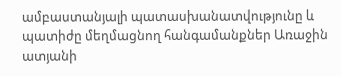ամբաստանյալի պատասխանատվությունը և պատիժը մեղմացնող հանգամանքներ Առաջին ատյանի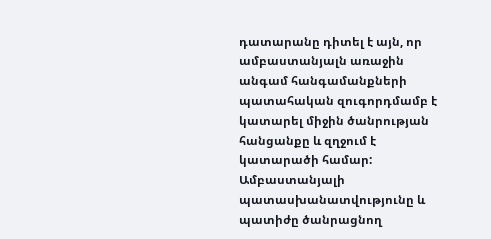դատարանը դիտել է այն, որ ամբաստանյալն առաջին անգամ հանգամանքների պատահական զուգորդմամբ է կատարել միջին ծանրության հանցանքը և զղջում է կատարածի համար:
Ամբաստանյալի պատասխանատվությունը և պատիժը ծանրացնող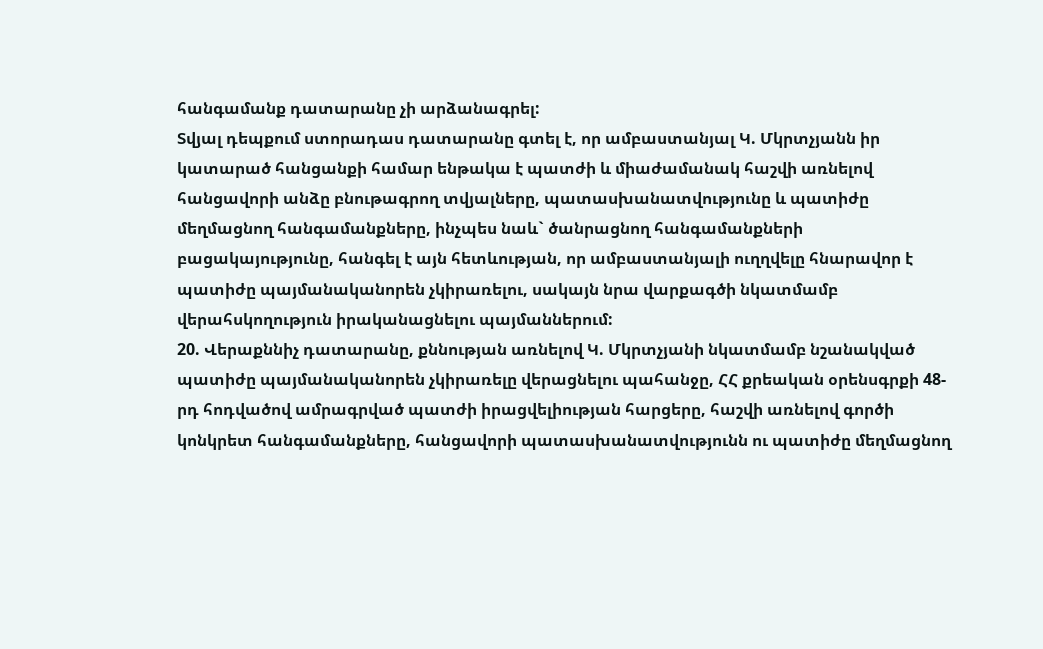հանգամանք դատարանը չի արձանագրել:
Տվյալ դեպքում ստորադաս դատարանը գտել է, որ ամբաստանյալ Կ. Մկրտչյանն իր կատարած հանցանքի համար ենթակա է պատժի և միաժամանակ հաշվի առնելով հանցավորի անձը բնութագրող տվյալները, պատասխանատվությունը և պատիժը մեղմացնող հանգամանքները, ինչպես նաև` ծանրացնող հանգամանքների բացակայությունը, հանգել է այն հետևության, որ ամբաստանյալի ուղղվելը հնարավոր է պատիժը պայմանականորեն չկիրառելու, սակայն նրա վարքագծի նկատմամբ վերահսկողություն իրականացնելու պայմաններում:
20. Վերաքննիչ դատարանը, քննության առնելով Կ. Մկրտչյանի նկատմամբ նշանակված պատիժը պայմանականորեն չկիրառելը վերացնելու պահանջը, ՀՀ քրեական օրենսգրքի 48-րդ հոդվածով ամրագրված պատժի իրացվելիության հարցերը, հաշվի առնելով գործի կոնկրետ հանգամանքները, հանցավորի պատասխանատվությունն ու պատիժը մեղմացնող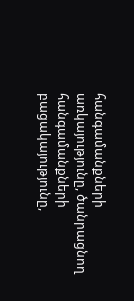հանգամանքների առկայությունը, ծանրացնող հանգամանքների բացակայությունը,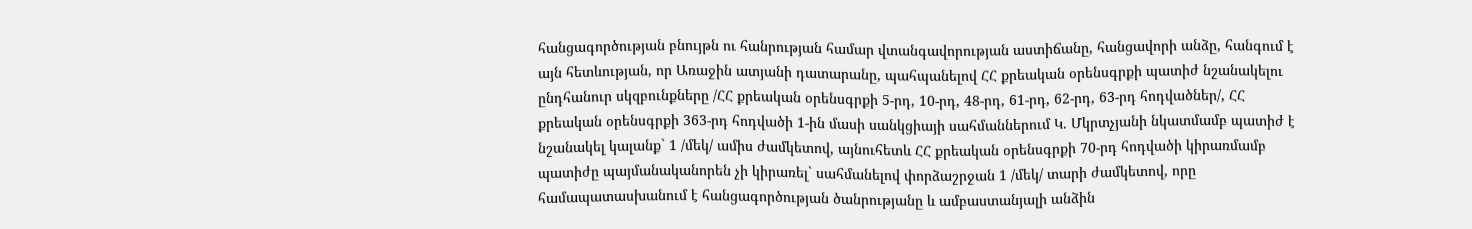հանցագործության բնույթն ու հանրության համար վտանգավորության աստիճանը, հանցավորի անձը, հանգում է այն հետևության, որ Առաջին ատյանի դատարանը, պահպանելով ՀՀ քրեական օրենսգրքի պատիժ նշանակելու ընդհանուր սկզբունքները /ՀՀ քրեական օրենսգրքի 5-րդ, 10-րդ, 48-րդ, 61-րդ, 62-րդ, 63-րդ հոդվածներ/, ՀՀ քրեական օրենսգրքի 363-րդ հոդվածի 1-ին մասի սանկցիայի սահմաններում Կ. Մկրտչյանի նկատմամբ պատիժ է նշանակել կալանք` 1 /մեկ/ ամիս ժամկետով, այնուհետև ՀՀ քրեական օրենսգրքի 70-րդ հոդվածի կիրառմամբ պատիժը պայմանականորեն չի կիրառել` սահմանելով փորձաշրջան 1 /մեկ/ տարի ժամկետով, որը համապատասխանում է հանցագործության ծանրությանը և ամբաստանյալի անձին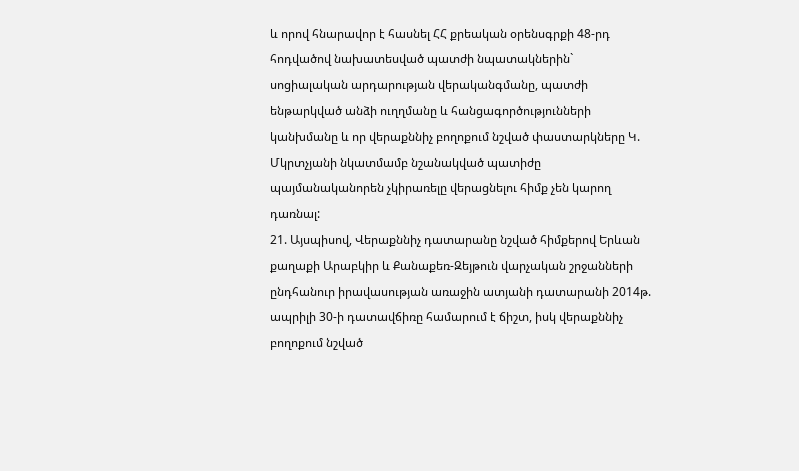և որով հնարավոր է հասնել ՀՀ քրեական օրենսգրքի 48-րդ հոդվածով նախատեսված պատժի նպատակներին` սոցիալական արդարության վերականգմանը, պատժի ենթարկված անձի ուղղմանը և հանցագործությունների կանխմանը և որ վերաքննիչ բողոքում նշված փաստարկները Կ. Մկրտչյանի նկատմամբ նշանակված պատիժը պայմանականորեն չկիրառելը վերացնելու հիմք չեն կարող դառնալ:
21. Այսպիսով, Վերաքննիչ դատարանը նշված հիմքերով Երևան քաղաքի Արաբկիր և Քանաքեռ-Զեյթուն վարչական շրջանների ընդհանուր իրավասության առաջին ատյանի դատարանի 2014թ. ապրիլի 30-ի դատավճիռը համարում է ճիշտ, իսկ վերաքննիչ բողոքում նշված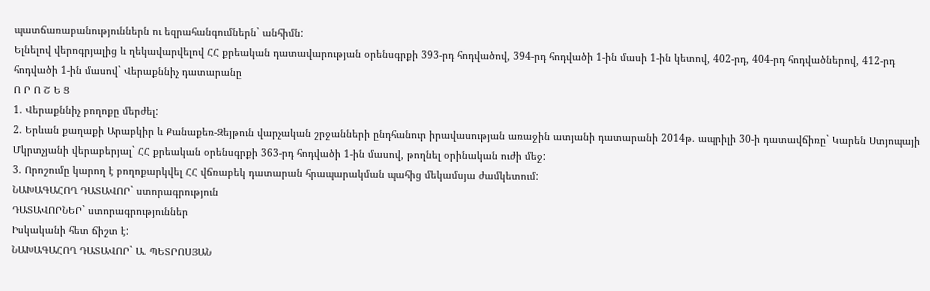պատճառաբանություններն ու եզրահանգումներն` անհիմն:
Ելնելով վերոգրյալից և ղեկավարվելով ՀՀ քրեական դատավարության օրենսգրքի 393-րդ հոդվածով, 394-րդ հոդվածի 1-ին մասի 1-ին կետով, 402-րդ, 404-րդ հոդվածներով, 412-րդ հոդվածի 1-ին մասով` Վերաքննիչ դատարանը
Ո Ր Ո Շ Ե Ց
1. Վերաքննիչ բողոքը մերժել:
2. Երևան քաղաքի Արաբկիր և Քանաքեռ-Զեյթուն վարչական շրջանների ընդհանուր իրավասության առաջին ատյանի դատարանի 2014թ. ապրիլի 30-ի դատավճիռը` Կարեն Ստյոպայի Մկրտչյանի վերաբերյալ` ՀՀ քրեական օրենսգրքի 363-րդ հոդվածի 1-ին մասով, թողնել օրինական ուժի մեջ:
3. Որոշումը կարող է բողոքարկվել ՀՀ վճռաբեկ դատարան հրապարակման պահից մեկամսյա ժամկետում:
ՆԱԽԱԳԱՀՈՂ ԴԱՏԱՎՈՐ` ստորագրություն
ԴԱՏԱՎՈՐՆԵՐ` ստորագրություններ
Իսկականի հետ ճիշտ է:
ՆԱԽԱԳԱՀՈՂ ԴԱՏԱՎՈՐ` Ա. ՊԵՏՐՈՍՅԱՆ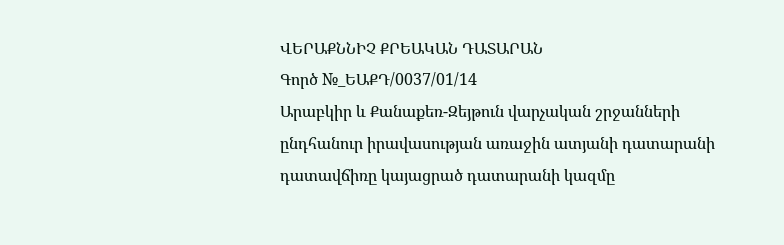ՎԵՐԱՔՆՆԻՉ ՔՐԵԱԿԱՆ ԴԱՏԱՐԱՆ
Գործ №_ԵԱՔԴ/0037/01/14
Արաբկիր և Քանաքեռ-Զեյթուն վարչական շրջանների
ընդհանուր իրավասության առաջին ատյանի դատարանի
դատավճիռը կայացրած դատարանի կազմը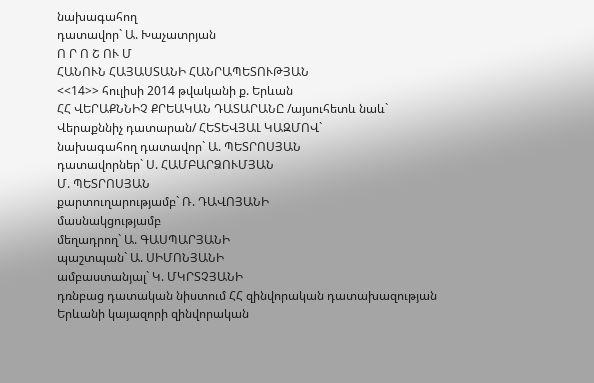նախագահող
դատավոր` Ա. Խաչատրյան
Ո Ր Ո Շ ՈՒ Մ
ՀԱՆՈՒՆ ՀԱՅԱՍՏԱՆԻ ՀԱՆՐԱՊԵՏՈՒԹՅԱՆ
<<14>> հուլիսի 2014 թվականի ք. Երևան
ՀՀ ՎԵՐԱՔՆՆԻՉ ՔՐԵԱԿԱՆ ԴԱՏԱՐԱՆԸ /այսուհետև նաև`
Վերաքննիչ դատարան/ ՀԵՏԵՎՅԱԼ ԿԱԶՄՈՎ`
նախագահող դատավոր` Ա. ՊԵՏՐՈՍՅԱՆ
դատավորներ` Ս. ՀԱՄԲԱՐՁՈՒՄՅԱՆ
Մ. ՊԵՏՐՈՍՅԱՆ
քարտուղարությամբ` Ռ. ԴԱՎՈՅԱՆԻ
մասնակցությամբ
մեղադրող` Ա. ԳԱՍՊԱՐՅԱՆԻ
պաշտպան` Ա. ՍԻՄՈՆՅԱՆԻ
ամբաստանյալ` Կ. ՄԿՐՏՉՅԱՆԻ
դռնբաց դատական նիստում ՀՀ զինվորական դատախազության Երևանի կայազորի զինվորական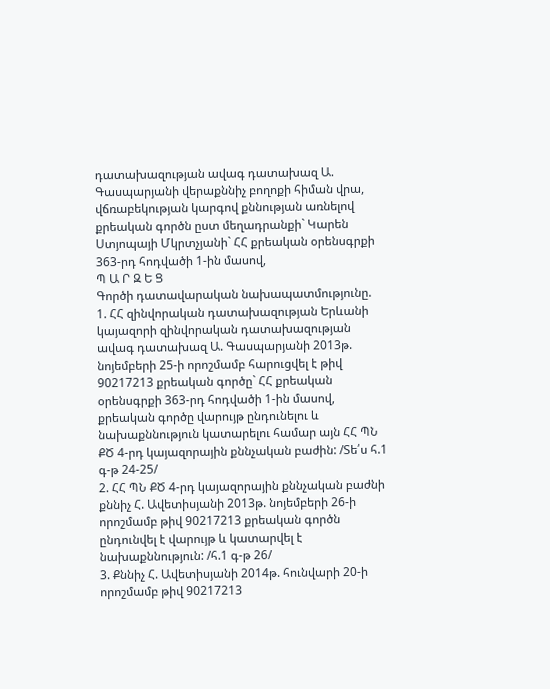դատախազության ավագ դատախազ Ա. Գասպարյանի վերաքննիչ բողոքի հիման վրա, վճռաբեկության կարգով քննության առնելով քրեական գործն ըստ մեղադրանքի` Կարեն Ստյոպայի Մկրտչյանի` ՀՀ քրեական օրենսգրքի 363-րդ հոդվածի 1-ին մասով,
Պ Ա Ր Զ Ե Ց
Գործի դատավարական նախապատմությունը.
1. ՀՀ զինվորական դատախազության Երևանի կայազորի զինվորական դատախազության ավագ դատախազ Ա. Գասպարյանի 2013թ. նոյեմբերի 25-ի որոշմամբ հարուցվել է թիվ 90217213 քրեական գործը` ՀՀ քրեական օրենսգրքի 363-րդ հոդվածի 1-ին մասով, քրեական գործը վարույթ ընդունելու և նախաքննություն կատարելու համար այն ՀՀ ՊՆ ՔԾ 4-րդ կայազորային քննչական բաժին: /Տե՛ս հ.1 գ-թ 24-25/
2. ՀՀ ՊՆ ՔԾ 4-րդ կայազորային քննչական բաժնի քննիչ Հ. Ավետիսյանի 2013թ. նոյեմբերի 26-ի որոշմամբ թիվ 90217213 քրեական գործն ընդունվել է վարույթ և կատարվել է նախաքննություն: /հ.1 գ-թ 26/
3. Քննիչ Հ. Ավետիսյանի 2014թ. հունվարի 20-ի որոշմամբ թիվ 90217213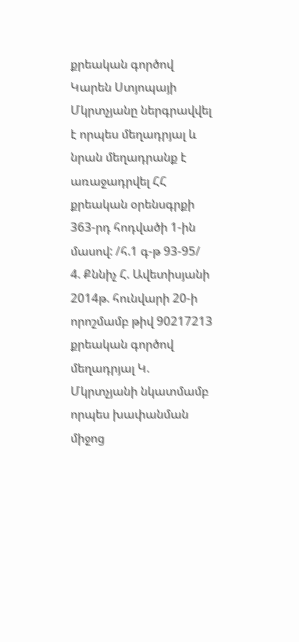քրեական գործով Կարեն Ստյոպայի Մկրտչյանը ներգրավվել է որպես մեղադրյալ և նրան մեղադրանք է առաջադրվել ՀՀ քրեական օրենսգրքի 363-րդ հոդվածի 1-ին մասով: /հ.1 գ-թ 93-95/
4. Քննիչ Հ. Ավետիսյանի 2014թ. հունվարի 20-ի որոշմամբ թիվ 90217213 քրեական գործով մեղադրյալ Կ. Մկրտչյանի նկատմամբ որպես խափանման միջոց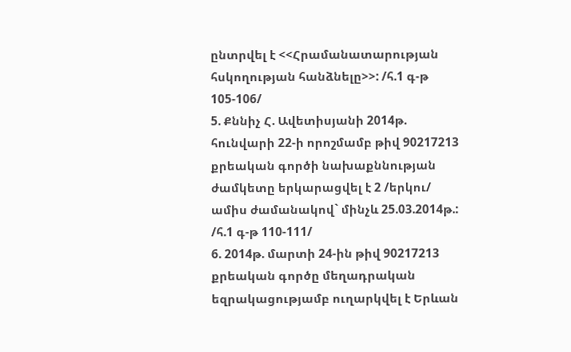ընտրվել է <<Հրամանատարության հսկողության հանձնելը>>: /հ.1 գ-թ 105-106/
5. Քննիչ Հ. Ավետիսյանի 2014թ. հունվարի 22-ի որոշմամբ թիվ 90217213 քրեական գործի նախաքննության ժամկետը երկարացվել է 2 /երկու/ ամիս ժամանակով` մինչև 25.03.2014թ.: /հ.1 գ-թ 110-111/
6. 2014թ. մարտի 24-ին թիվ 90217213 քրեական գործը մեղադրական եզրակացությամբ ուղարկվել է Երևան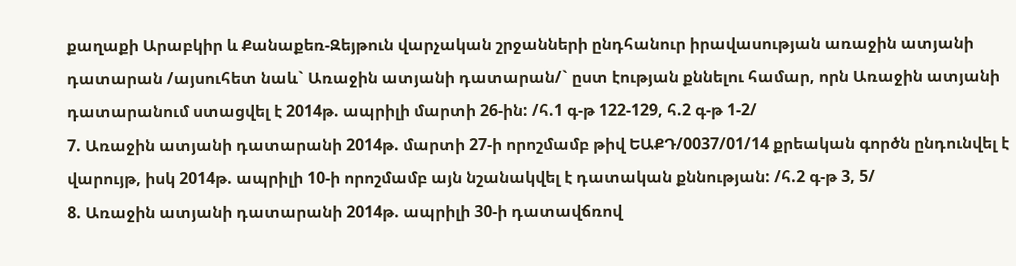քաղաքի Արաբկիր և Քանաքեռ-Զեյթուն վարչական շրջանների ընդհանուր իրավասության առաջին ատյանի դատարան /այսուհետ նաև` Առաջին ատյանի դատարան/` ըստ էության քննելու համար, որն Առաջին ատյանի դատարանում ստացվել է 2014թ. ապրիլի մարտի 26-ին: /հ.1 գ-թ 122-129, հ.2 գ-թ 1-2/
7. Առաջին ատյանի դատարանի 2014թ. մարտի 27-ի որոշմամբ թիվ ԵԱՔԴ/0037/01/14 քրեական գործն ընդունվել է վարույթ, իսկ 2014թ. ապրիլի 10-ի որոշմամբ այն նշանակվել է դատական քննության: /հ.2 գ-թ 3, 5/
8. Առաջին ատյանի դատարանի 2014թ. ապրիլի 30-ի դատավճռով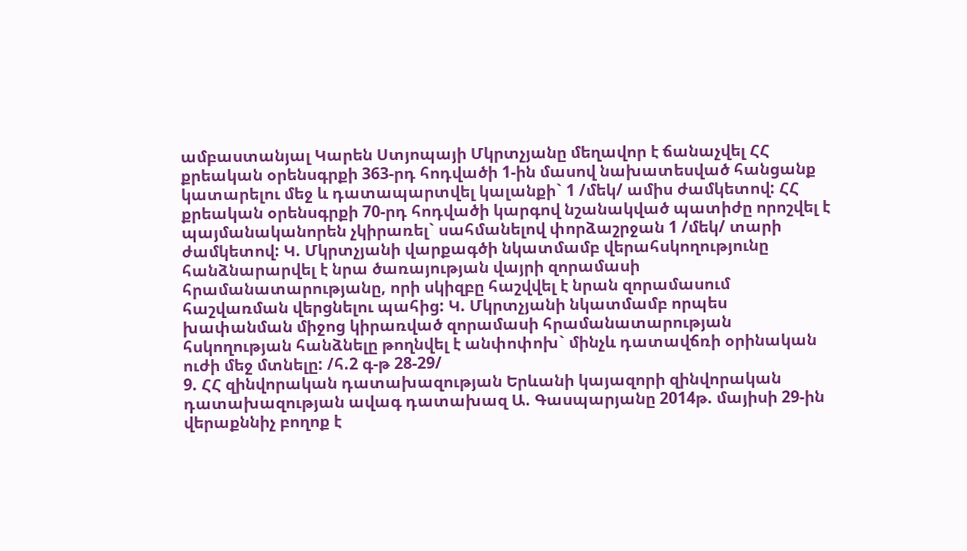ամբաստանյալ Կարեն Ստյոպայի Մկրտչյանը մեղավոր է ճանաչվել ՀՀ քրեական օրենսգրքի 363-րդ հոդվածի 1-ին մասով նախատեսված հանցանք կատարելու մեջ և դատապարտվել կալանքի` 1 /մեկ/ ամիս ժամկետով: ՀՀ քրեական օրենսգրքի 70-րդ հոդվածի կարգով նշանակված պատիժը որոշվել է պայմանականորեն չկիրառել` սահմանելով փորձաշրջան 1 /մեկ/ տարի ժամկետով: Կ. Մկրտչյանի վարքագծի նկատմամբ վերահսկողությունը հանձնարարվել է նրա ծառայության վայրի զորամասի հրամանատարությանը, որի սկիզբը հաշվվել է նրան զորամասում հաշվառման վերցնելու պահից: Կ. Մկրտչյանի նկատմամբ որպես խափանման միջոց կիրառված զորամասի հրամանատարության հսկողության հանձնելը թողնվել է անփոփոխ` մինչև դատավճռի օրինական ուժի մեջ մտնելը: /հ.2 գ-թ 28-29/
9. ՀՀ զինվորական դատախազության Երևանի կայազորի զինվորական դատախազության ավագ դատախազ Ա. Գասպարյանը 2014թ. մայիսի 29-ին վերաքննիչ բողոք է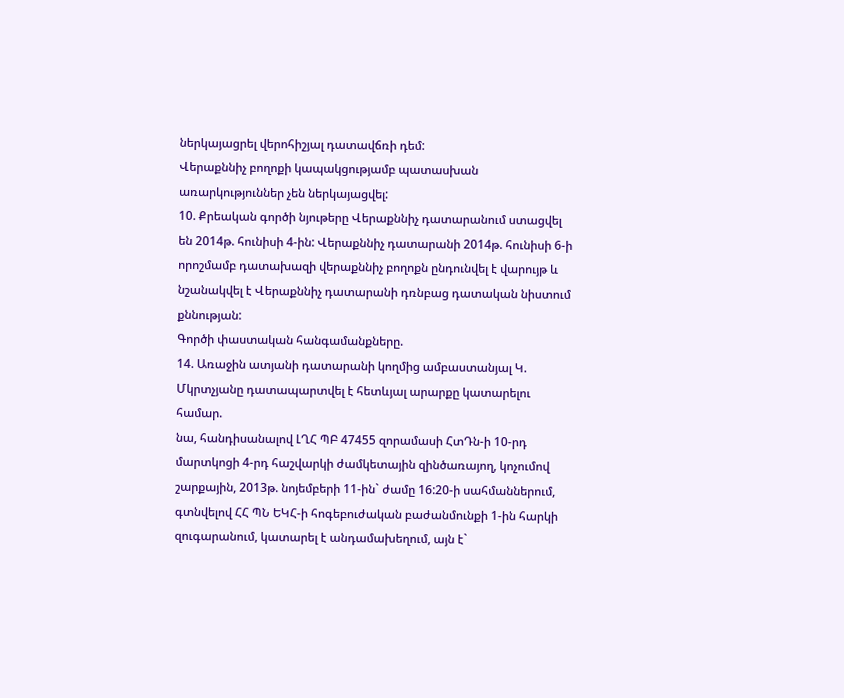ներկայացրել վերոհիշյալ դատավճռի դեմ:
Վերաքննիչ բողոքի կապակցությամբ պատասխան առարկություններ չեն ներկայացվել:
10. Քրեական գործի նյութերը Վերաքննիչ դատարանում ստացվել են 2014թ. հունիսի 4-ին: Վերաքննիչ դատարանի 2014թ. հունիսի 6-ի որոշմամբ դատախազի վերաքննիչ բողոքն ընդունվել է վարույթ և նշանակվել է Վերաքննիչ դատարանի դռնբաց դատական նիստում քննության:
Գործի փաստական հանգամանքները.
14. Առաջին ատյանի դատարանի կողմից ամբաստանյալ Կ. Մկրտչյանը դատապարտվել է հետևյալ արարքը կատարելու համար.
նա, հանդիսանալով ԼՂՀ ՊԲ 47455 զորամասի ՀտԴն-ի 10-րդ մարտկոցի 4-րդ հաշվարկի ժամկետային զինծառայող, կոչումով շարքային, 2013թ. նոյեմբերի 11-ին` ժամը 16:20-ի սահմաններում, գտնվելով ՀՀ ՊՆ ԵԿՀ-ի հոգեբուժական բաժանմունքի 1-ին հարկի զուգարանում, կատարել է անդամախեղում, այն է`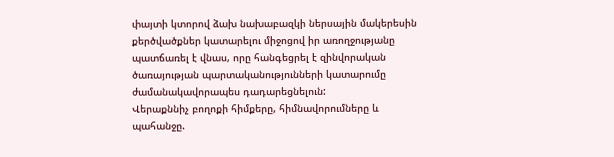փայտի կտորով ձախ նախաբազկի ներսային մակերեսին քերծվածքներ կատարելու միջոցով իր առողջությանը պատճառել է վնաս, որը հանգեցրել է զինվորական ծառայության պարտականությունների կատարումը ժամանակավորապես դադարեցնելուն:
Վերաքննիչ բողոքի հիմքերը, հիմնավորումները և պահանջը.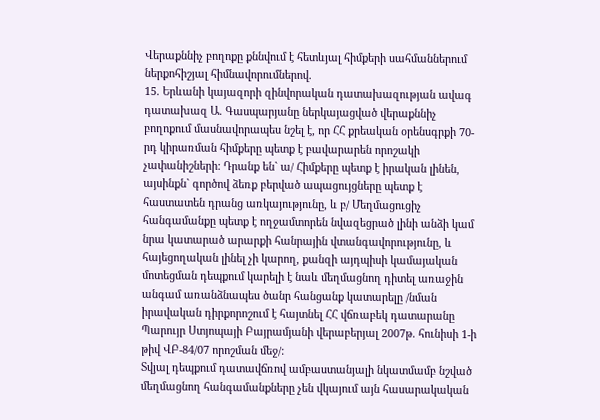Վերաքննիչ բողոքը քննվում է հետևյալ հիմքերի սահմաններում ներքոհիշյալ հիմնավորումներով.
15. Երևանի կայազորի զինվորական դատախազության ավագ դատախազ Ա. Գասպարյանը ներկայացված վերաքննիչ բողոքում մասնավորապես նշել է, որ ՀՀ քրեական օրենսգրքի 70-րդ կիրառման հիմքերը պետք է բավարարեն որոշակի չափանիշների: Դրանք են` ա/ Հիմքերը պետք է իրական լինեն, այսինքն` գործով ձեռք բերված ապացույցները պետք է հաստատեն դրանց առկայությունը, և բ/ Մեղմացուցիչ հանգամանքը պետք է ողջամտորեն նվազեցրած լինի անձի կամ նրա կատարած արարքի հանրային վտանգավորությունը, և հայեցողական լինել չի կարող, քանզի այդպիսի կամայական մոտեցման դեպքում կարելի է նաև մեղմացնող դիտել առաջին անգամ առանձնապես ծանր հանցանք կատարելը /նման իրավական դիրքորոշում է հայտնել ՀՀ վճռաբեկ դատարանը Պարույր Ստյոպայի Բայրամյանի վերաբերյալ 2007թ. հունիսի 1-ի թիվ ՎԲ-84/07 որոշման մեջ/:
Տվյալ դեպքում դատավճռով ամբաստանյալի նկատմամբ նշված մեղմացնող հանգամանքները չեն վկայում այն հասարակական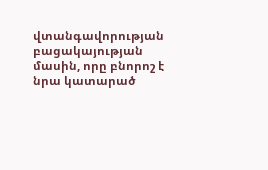վտանգավորության բացակայության մասին, որը բնորոշ է նրա կատարած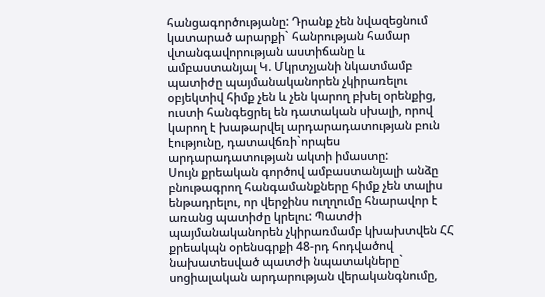հանցագործությանը: Դրանք չեն նվազեցնում կատարած արարքի` հանրության համար վտանգավորության աստիճանը և ամբաստանյալ Կ. Մկրտչյանի նկատմամբ պատիժը պայմանականորեն չկիրառելու օբյեկտիվ հիմք չեն և չեն կարող բխել օրենքից, ուստի հանգեցրել են դատական սխալի, որով կարող է խաթարվել արդարադատության բուն էությունը, դատավճռի`որպես արդարադատության ակտի իմաստը:
Սույն քրեական գործով ամբաստանյալի անձը բնութագրող հանգամանքները հիմք չեն տալիս ենթադրելու, որ վերջինս ուղղումը հնարավոր է առանց պատիժը կրելու: Պատժի պայմանականորեն չկիրառմամբ կխախտվեն ՀՀ քրեակպն օրենսգրքի 48-րդ հոդվածով նախատեսված պատժի նպատակները` սոցիալական արդարության վերականգնումը,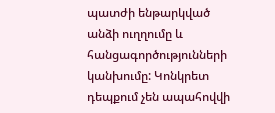պատժի ենթարկված անձի ուղղումը և հանցագործությունների կանխումը: Կոնկրետ դեպքում չեն ապահովվի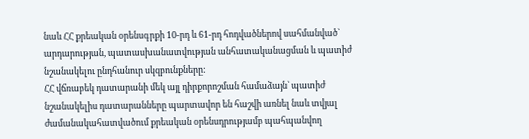նաև ՀՀ քրեական օրենսգրքի 10-րդ և 61-րդ հոդվածներով սահմանված` արդարության, պատասխանատվության անհատականացման և պատիժ նշանակելու ընդհանուր սկզբունքները:
ՀՀ վճռաբեկ դատարանի մեկ այլ դիրքորոշման համաձայն` պատիժ նշանակելիս դատարանները պարտավոր են հաշվի առնել նաև տվյալ ժամանակահատվածում քրեական օրենսդրությամբ պահպանվող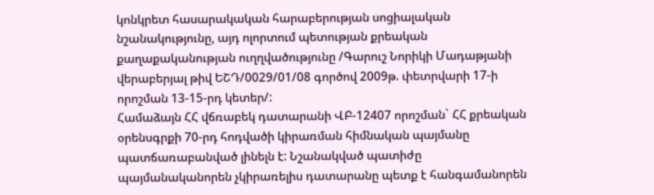կոնկրետ հասարակական հարաբերության սոցիալական նշանակությունը, այդ ոլորտում պետության քրեական քաղաքականության ուղղվածությունը /Գարուշ Նորիկի Մադաթյանի վերաբերյալ թիվ ԵՇԴ/0029/01/08 գործով 2009թ. փետրվարի 17-ի որոշման 13-15-րդ կետեր/:
Համաձայն ՀՀ վճռաբեկ դատարանի ՎԲ-12407 որոշման` ՀՀ քրեական օրենսգրքի 70-րդ հոդվածի կիրառման հիմնական պայմանը պատճառաբանված լինելն է: Նշանակված պատիժը պայմանականորեն չկիրառելիս դատարանը պետք է հանգամանորեն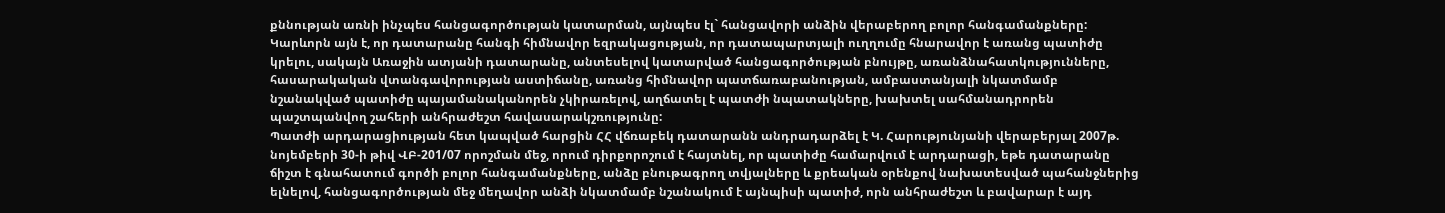քննության առնի ինչպես հանցագործության կատարման, այնպես էլ` հանցավորի անձին վերաբերող բոլոր հանգամանքները:
Կարևորն այն է, որ դատարանը հանգի հիմնավոր եզրակացության, որ դատապարտյալի ուղղումը հնարավոր է առանց պատիժը կրելու, սակայն Առաջին ատյանի դատարանը, անտեսելով կատարված հանցագործության բնույթը, առանձնահատկությունները, հասարակական վտանգավորության աստիճանը, առանց հիմնավոր պատճառաբանության, ամբաստանյալի նկատմամբ նշանակված պատիժը պայամանականորեն չկիրառելով, աղճատել է պատժի նպատակները, խախտել սահմանադրորեն պաշտպանվող շահերի անհրաժեշտ հավասարակշռությունը:
Պատժի արդարացիության հետ կապված հարցին ՀՀ վճռաբեկ դատարանն անդրադարձել է Կ. Հարությունյանի վերաբերյալ 2007թ. նոյեմբերի 30-ի թիվ ՎԲ-201/07 որոշման մեջ, որում դիրքորոշում է հայտնել, որ պատիժը համարվում է արդարացի, եթե դատարանը ճիշտ է գնահատում գործի բոլոր հանգամանքները, անձը բնութագրող տվյալները և քրեական օրենքով նախատեսված պահանջներից ելնելով, հանցագործության մեջ մեղավոր անձի նկատմամբ նշանակում է այնպիսի պատիժ, որն անհրաժեշտ և բավարար է այդ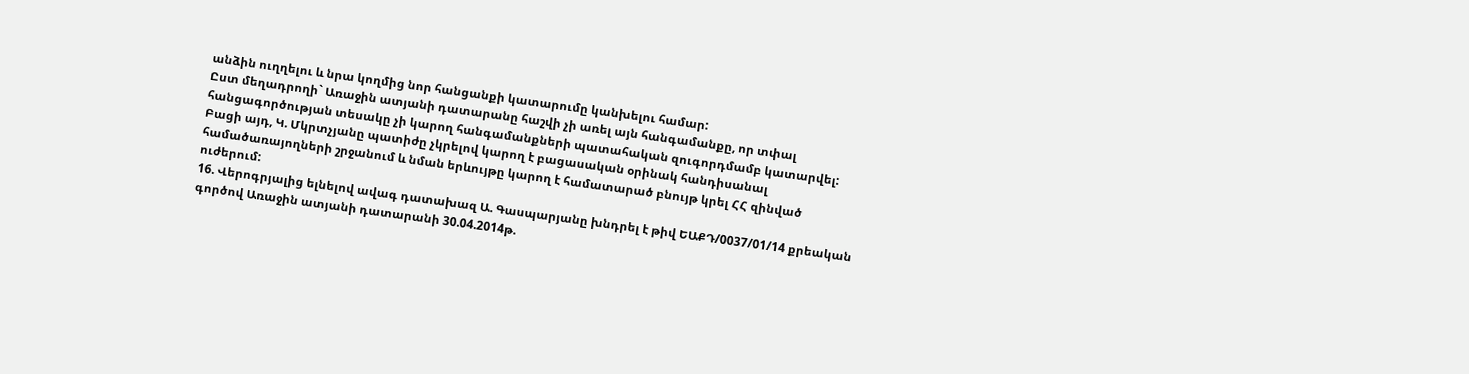անձին ուղղելու և նրա կողմից նոր հանցանքի կատարումը կանխելու համար:
Ըստ մեղադրողի` Առաջին ատյանի դատարանը հաշվի չի առել այն հանգամանքը, որ տփալ հանցագործության տեսակը չի կարող հանգամանքների պատահական զուգորդմամբ կատարվել:
Բացի այդ, Կ. Մկրտչյանը պատիժը չկրելով կարող է բացասական օրինակ հանդիսանալ համածառայողների շրջանում և նման երևույթը կարող է համատարած բնույթ կրել ՀՀ զինված ուժերում:
16. Վերոգրյալից ելնելով ավագ դատախազ Ա. Գասպարյանը խնդրել է թիվ ԵԱՔԴ/0037/01/14 քրեական գործով Առաջին ատյանի դատարանի 30.04.2014թ.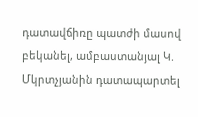դատավճիռը պատժի մասով բեկանել, ամբաստանյալ Կ. Մկրտչյանին դատապարտել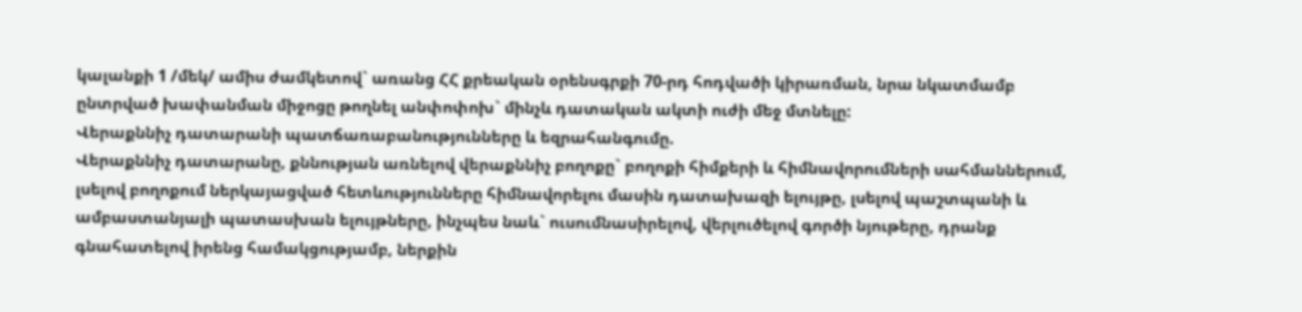կալանքի 1 /մեկ/ ամիս ժամկետով` առանց ՀՀ քրեական օրենսգրքի 70-րդ հոդվածի կիրառման, նրա նկատմամբ ընտրված խափանման միջոցը թողնել անփոփոխ` մինչև դատական ակտի ուժի մեջ մտնելը:
Վերաքննիչ դատարանի պատճառաբանությունները և եզրահանգումը.
Վերաքննիչ դատարանը, քննության առնելով վերաքննիչ բողոքը` բողոքի հիմքերի և հիմնավորումների սահմաններում, լսելով բողոքում ներկայացված հետևությունները հիմնավորելու մասին դատախազի ելույթը, լսելով պաշտպանի և ամբաստանյալի պատասխան ելույթները, ինչպես նաև` ուսումնասիրելով, վերլուծելով գործի նյութերը, դրանք գնահատելով իրենց համակցությամբ, ներքին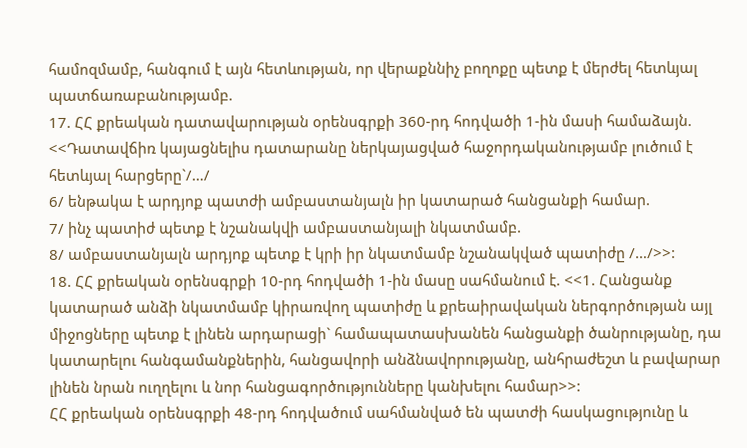համոզմամբ, հանգում է այն հետևության, որ վերաքննիչ բողոքը պետք է մերժել հետևյալ պատճառաբանությամբ.
17. ՀՀ քրեական դատավարության օրենսգրքի 360-րդ հոդվածի 1-ին մասի համաձայն. <<Դատավճիռ կայացնելիս դատարանը ներկայացված հաջորդականությամբ լուծում է հետևյալ հարցերը`/…/
6/ ենթակա է արդյոք պատժի ամբաստանյալն իր կատարած հանցանքի համար.
7/ ինչ պատիժ պետք է նշանակվի ամբաստանյալի նկատմամբ.
8/ ամբաստանյալն արդյոք պետք է կրի իր նկատմամբ նշանակված պատիժը /…/>>:
18. ՀՀ քրեական օրենսգրքի 10-րդ հոդվածի 1-ին մասը սահմանում է. <<1. Հանցանք կատարած անձի նկատմամբ կիրառվող պատիժը և քրեաիրավական ներգործության այլ միջոցները պետք է լինեն արդարացի` համապատասխանեն հանցանքի ծանրությանը, դա կատարելու հանգամանքներին, հանցավորի անձնավորությանը, անհրաժեշտ և բավարար լինեն նրան ուղղելու և նոր հանցագործությունները կանխելու համար>>:
ՀՀ քրեական օրենսգրքի 48-րդ հոդվածում սահմանված են պատժի հասկացությունը և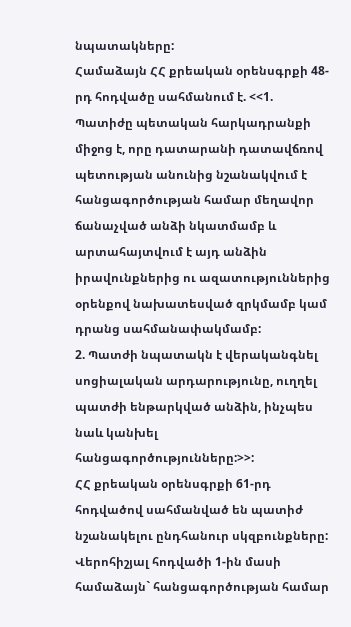նպատակները:
Համաձայն ՀՀ քրեական օրենսգրքի 48-րդ հոդվածը սահմանում է. <<1. Պատիժը պետական հարկադրանքի միջոց է, որը դատարանի դատավճռով պետության անունից նշանակվում է հանցագործության համար մեղավոր ճանաչված անձի նկատմամբ և արտահայտվում է այդ անձին իրավունքներից ու ազատություններից օրենքով նախատեսված զրկմամբ կամ դրանց սահմանափակմամբ:
2. Պատժի նպատակն է վերականգնել սոցիալական արդարությունը, ուղղել պատժի ենթարկված անձին, ինչպես նաև կանխել հանցագործությունները:>>:
ՀՀ քրեական օրենսգրքի 61-րդ հոդվածով սահմանված են պատիժ նշանակելու ընդհանուր սկզբունքները:
Վերոհիշյալ հոդվածի 1-ին մասի համաձայն` հանցագործության համար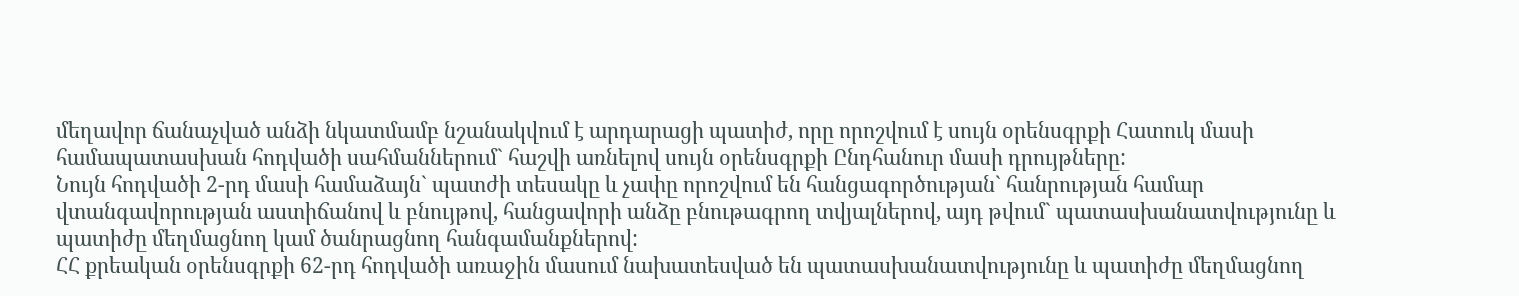մեղավոր ճանաչված անձի նկատմամբ նշանակվում է արդարացի պատիժ, որը որոշվում է սույն օրենսգրքի Հատուկ մասի համապատասխան հոդվածի սահմաններում` հաշվի առնելով սույն օրենսգրքի Ընդհանուր մասի դրույթները:
Նույն հոդվածի 2-րդ մասի համաձայն` պատժի տեսակը և չափը որոշվում են հանցագործության` հանրության համար վտանգավորության աստիճանով և բնույթով, հանցավորի անձը բնութագրող տվյալներով, այդ թվում` պատասխանատվությունը և պատիժը մեղմացնող կամ ծանրացնող հանգամանքներով:
ՀՀ քրեական օրենսգրքի 62-րդ հոդվածի առաջին մասում նախատեսված են պատասխանատվությունը և պատիժը մեղմացնող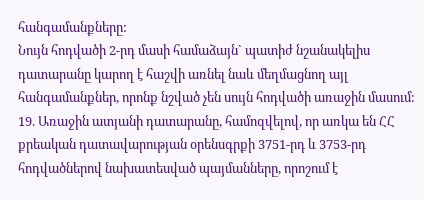հանգամանքները:
Նույն հոդվածի 2-րդ մասի համաձայն` պատիժ նշանակելիս դատարանը կարող է հաշվի առնել նաև մեղմացնող այլ հանգամանքներ, որոնք նշված չեն սույն հոդվածի առաջին մասում:
19. Առաջին ատյանի դատարանը, համոզվելով, որ առկա են ՀՀ քրեական դատավարության օրենսգրքի 3751-րդ և 3753-րդ հոդվածներով նախատեսված պայմանները, որոշում է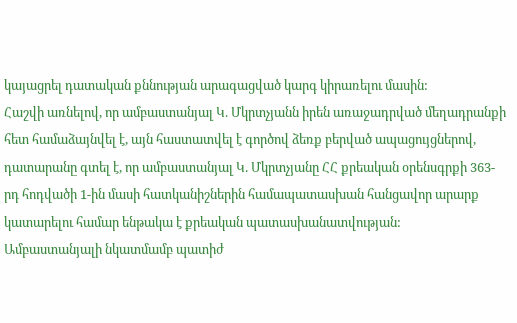կայացրել դատական քննության արագացված կարգ կիրառելու մասին:
Հաշվի առնելով, որ ամբաստանյալ Կ. Մկրտչյանն իրեն առաջադրված մեղադրանքի հետ համաձայնվել է, այն հաստատվել է գործով ձեռք բերված ապացույցներով, դատարանը գտել է, որ ամբաստանյալ Կ. Մկրտչյանը ՀՀ քրեական օրենսգրքի 363-րդ հոդվածի 1-ին մասի հատկանիշներին համապատասխան հանցավոր արարք կատարելու համար ենթակա է քրեական պատասխանատվության:
Ամբաստանյալի նկատմամբ պատիժ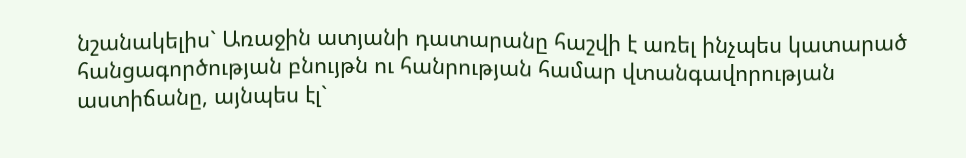նշանակելիս` Առաջին ատյանի դատարանը հաշվի է առել ինչպես կատարած հանցագործության բնույթն ու հանրության համար վտանգավորության աստիճանը, այնպես էլ`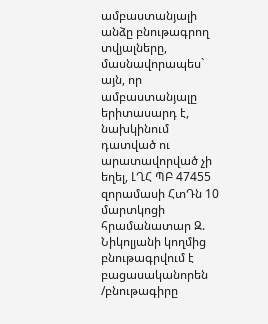ամբաստանյալի անձը բնութագրող տվյալները, մասնավորապես` այն, որ ամբաստանյալը երիտասարդ է, նախկինում դատված ու արատավորված չի եղել, ԼՂՀ ՊԲ 47455 զորամասի ՀտԴն 10 մարտկոցի հրամանատար Զ. Նիկոլյանի կողմից բնութագրվում է բացասականորեն /բնութագիրը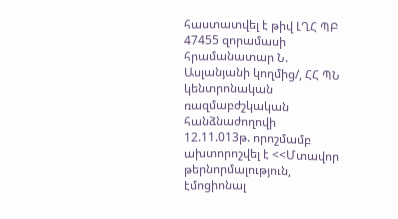հաստատվել է թիվ ԼՂՀ ՊԲ 47455 զորամասի հրամանատար Ն. Ասլանյանի կողմից/, ՀՀ ՊՆ կենտրոնական ռազմաբժշկական հանձնաժողովի 12.11.013թ. որոշմամբ ախտորոշվել է <<Մտավոր թերնորմալություն, էմոցիոնալ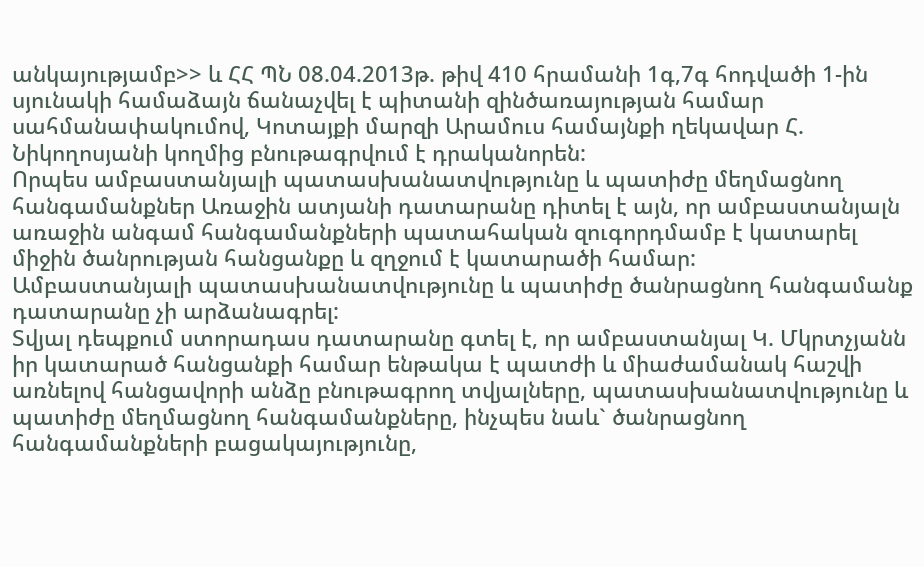անկայությամբ>> և ՀՀ ՊՆ 08.04.2013թ. թիվ 410 հրամանի 1գ,7գ հոդվածի 1-ին սյունակի համաձայն ճանաչվել է պիտանի զինծառայության համար սահմանափակումով, Կոտայքի մարզի Արամուս համայնքի ղեկավար Հ. Նիկողոսյանի կողմից բնութագրվում է դրականորեն:
Որպես ամբաստանյալի պատասխանատվությունը և պատիժը մեղմացնող հանգամանքներ Առաջին ատյանի դատարանը դիտել է այն, որ ամբաստանյալն առաջին անգամ հանգամանքների պատահական զուգորդմամբ է կատարել միջին ծանրության հանցանքը և զղջում է կատարածի համար:
Ամբաստանյալի պատասխանատվությունը և պատիժը ծանրացնող հանգամանք դատարանը չի արձանագրել:
Տվյալ դեպքում ստորադաս դատարանը գտել է, որ ամբաստանյալ Կ. Մկրտչյանն իր կատարած հանցանքի համար ենթակա է պատժի և միաժամանակ հաշվի առնելով հանցավորի անձը բնութագրող տվյալները, պատասխանատվությունը և պատիժը մեղմացնող հանգամանքները, ինչպես նաև` ծանրացնող հանգամանքների բացակայությունը,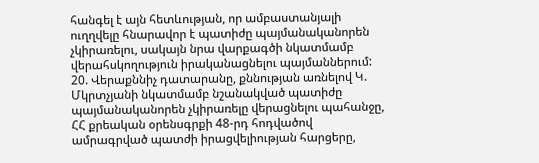հանգել է այն հետևության, որ ամբաստանյալի ուղղվելը հնարավոր է պատիժը պայմանականորեն չկիրառելու, սակայն նրա վարքագծի նկատմամբ վերահսկողություն իրականացնելու պայմաններում:
20. Վերաքննիչ դատարանը, քննության առնելով Կ. Մկրտչյանի նկատմամբ նշանակված պատիժը պայմանականորեն չկիրառելը վերացնելու պահանջը, ՀՀ քրեական օրենսգրքի 48-րդ հոդվածով ամրագրված պատժի իրացվելիության հարցերը,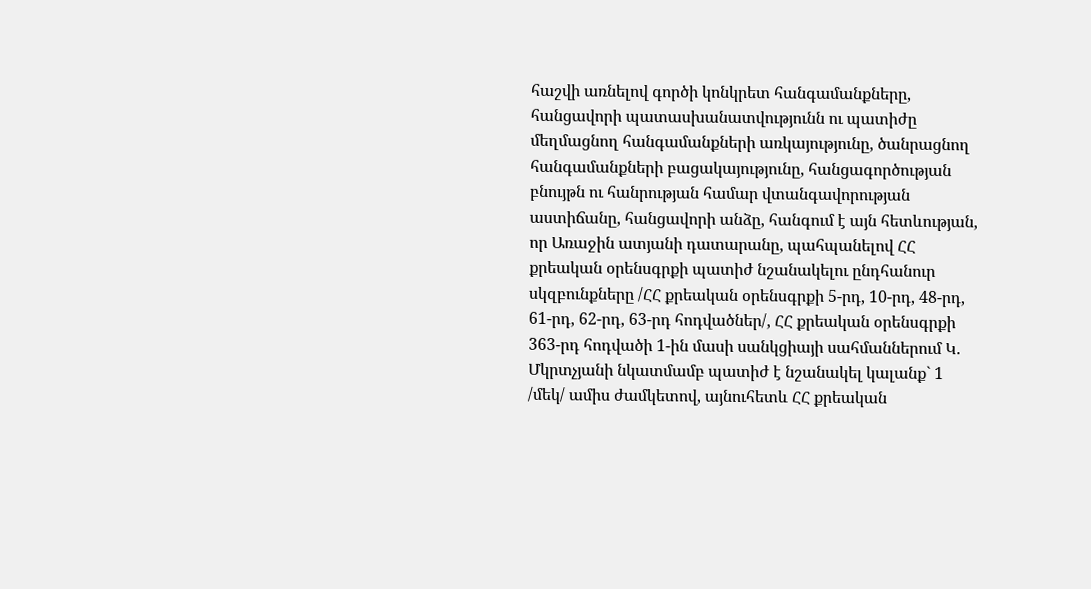հաշվի առնելով գործի կոնկրետ հանգամանքները, հանցավորի պատասխանատվությունն ու պատիժը մեղմացնող հանգամանքների առկայությունը, ծանրացնող հանգամանքների բացակայությունը, հանցագործության բնույթն ու հանրության համար վտանգավորության աստիճանը, հանցավորի անձը, հանգում է այն հետևության, որ Առաջին ատյանի դատարանը, պահպանելով ՀՀ քրեական օրենսգրքի պատիժ նշանակելու ընդհանուր սկզբունքները /ՀՀ քրեական օրենսգրքի 5-րդ, 10-րդ, 48-րդ, 61-րդ, 62-րդ, 63-րդ հոդվածներ/, ՀՀ քրեական օրենսգրքի 363-րդ հոդվածի 1-ին մասի սանկցիայի սահմաններում Կ. Մկրտչյանի նկատմամբ պատիժ է նշանակել կալանք` 1 /մեկ/ ամիս ժամկետով, այնուհետև ՀՀ քրեական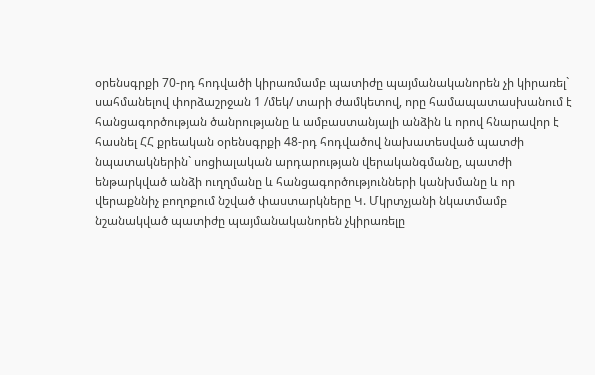օրենսգրքի 70-րդ հոդվածի կիրառմամբ պատիժը պայմանականորեն չի կիրառել` սահմանելով փորձաշրջան 1 /մեկ/ տարի ժամկետով, որը համապատասխանում է հանցագործության ծանրությանը և ամբաստանյալի անձին և որով հնարավոր է հասնել ՀՀ քրեական օրենսգրքի 48-րդ հոդվածով նախատեսված պատժի նպատակներին` սոցիալական արդարության վերականգմանը, պատժի ենթարկված անձի ուղղմանը և հանցագործությունների կանխմանը և որ վերաքննիչ բողոքում նշված փաստարկները Կ. Մկրտչյանի նկատմամբ նշանակված պատիժը պայմանականորեն չկիրառելը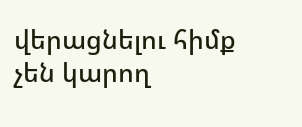վերացնելու հիմք չեն կարող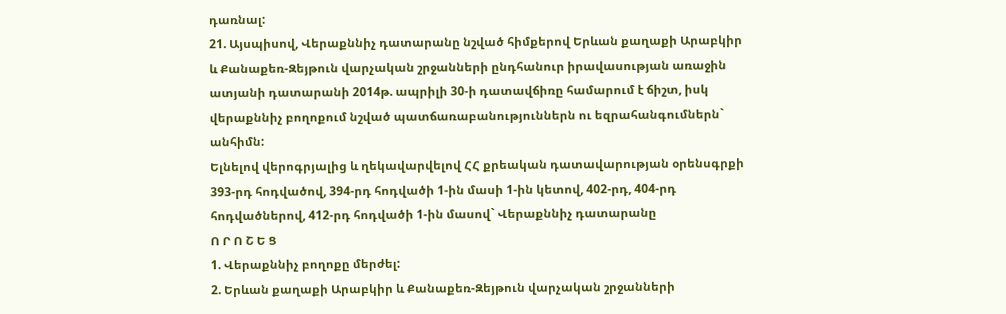դառնալ:
21. Այսպիսով, Վերաքննիչ դատարանը նշված հիմքերով Երևան քաղաքի Արաբկիր և Քանաքեռ-Զեյթուն վարչական շրջանների ընդհանուր իրավասության առաջին ատյանի դատարանի 2014թ. ապրիլի 30-ի դատավճիռը համարում է ճիշտ, իսկ վերաքննիչ բողոքում նշված պատճառաբանություններն ու եզրահանգումներն` անհիմն:
Ելնելով վերոգրյալից և ղեկավարվելով ՀՀ քրեական դատավարության օրենսգրքի 393-րդ հոդվածով, 394-րդ հոդվածի 1-ին մասի 1-ին կետով, 402-րդ, 404-րդ հոդվածներով, 412-րդ հոդվածի 1-ին մասով` Վերաքննիչ դատարանը
Ո Ր Ո Շ Ե Ց
1. Վերաքննիչ բողոքը մերժել:
2. Երևան քաղաքի Արաբկիր և Քանաքեռ-Զեյթուն վարչական շրջանների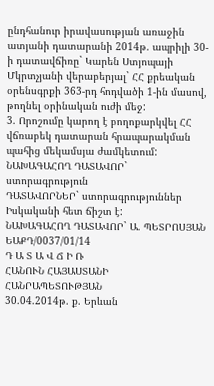ընդհանուր իրավասության առաջին ատյանի դատարանի 2014թ. ապրիլի 30-ի դատավճիռը` Կարեն Ստյոպայի Մկրտչյանի վերաբերյալ` ՀՀ քրեական օրենսգրքի 363-րդ հոդվածի 1-ին մասով, թողնել օրինական ուժի մեջ:
3. Որոշումը կարող է բողոքարկվել ՀՀ վճռաբեկ դատարան հրապարակման պահից մեկամսյա ժամկետում:
ՆԱԽԱԳԱՀՈՂ ԴԱՏԱՎՈՐ` ստորագրություն
ԴԱՏԱՎՈՐՆԵՐ` ստորագրություններ
Իսկականի հետ ճիշտ է:
ՆԱԽԱԳԱՀՈՂ ԴԱՏԱՎՈՐ` Ա. ՊԵՏՐՈՍՅԱՆ
ԵԱՔԴ/0037/01/14
Դ Ա Տ Ա Վ Ճ Ի Ռ
ՀԱՆՈՒՆ ՀԱՅԱՍՏԱՆԻ ՀԱՆՐԱՊԵՏՈՒԹՅԱՆ
30.04.2014թ. ք. Երևան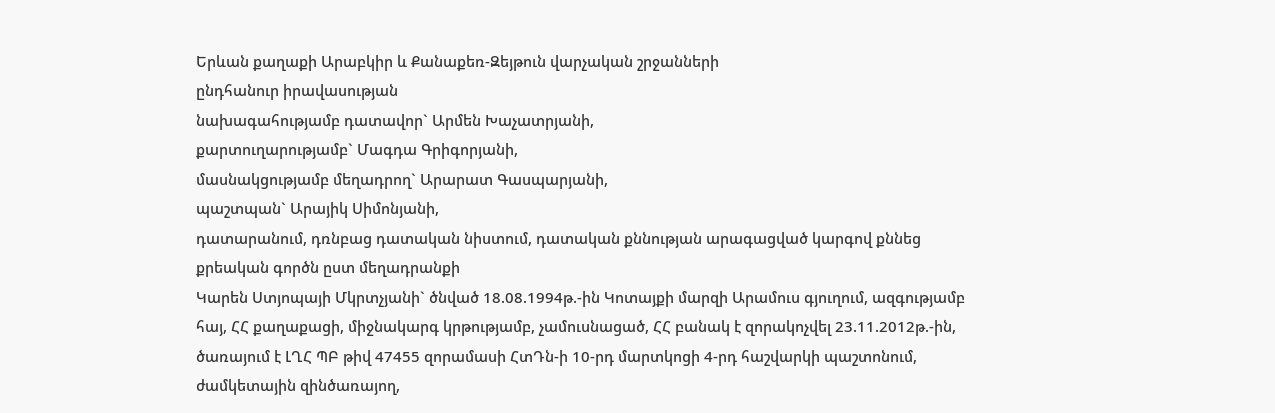Երևան քաղաքի Արաբկիր և Քանաքեռ-Զեյթուն վարչական շրջանների
ընդհանուր իրավասության
նախագահությամբ դատավոր` Արմեն Խաչատրյանի,
քարտուղարությամբ` Մագդա Գրիգորյանի,
մասնակցությամբ մեղադրող` Արարատ Գասպարյանի,
պաշտպան` Արայիկ Սիմոնյանի,
դատարանում, դռնբաց դատական նիստում, դատական քննության արագացված կարգով քննեց քրեական գործն ըստ մեղադրանքի
Կարեն Ստյոպայի Մկրտչյանի` ծնված 18.08.1994թ.-ին Կոտայքի մարզի Արամուս գյուղում, ազգությամբ հայ, ՀՀ քաղաքացի, միջնակարգ կրթությամբ, չամուսնացած, ՀՀ բանակ է զորակոչվել 23.11.2012թ.-ին, ծառայում է ԼՂՀ ՊԲ թիվ 47455 զորամասի ՀտԴն-ի 10-րդ մարտկոցի 4-րդ հաշվարկի պաշտոնում, ժամկետային զինծառայող,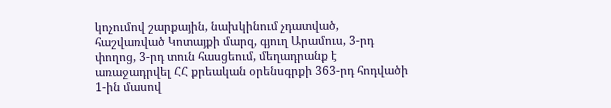կոչումով շարքային, նախկինում չդատված, հաշվառված Կոտայքի մարզ, գյուղ Արամուս, 3-րդ փողոց, 3-րդ տուն հասցեում, մեղադրանք է առաջադրվել ՀՀ քրեական օրենսգրքի 363-րդ հոդվածի 1-ին մասով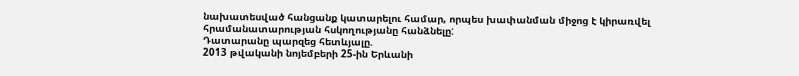նախատեսված հանցանք կատարելու համար, որպես խափանման միջոց է կիրառվել հրամանատարության հսկողությանը հանձնելը:
Դատարանը պարզեց հետևյալը.
2013 թվականի նոյեմբերի 25-ին Երևանի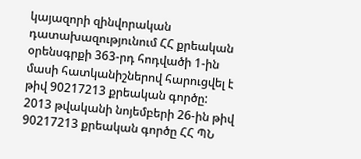կայազորի զինվորական դատախազությունում ՀՀ քրեական օրենսգրքի 363-րդ հոդվածի 1-ին մասի հատկանիշներով հարուցվել է թիվ 90217213 քրեական գործը:
2013 թվականի նոյեմբերի 26-ին թիվ 90217213 քրեական գործը ՀՀ ՊՆ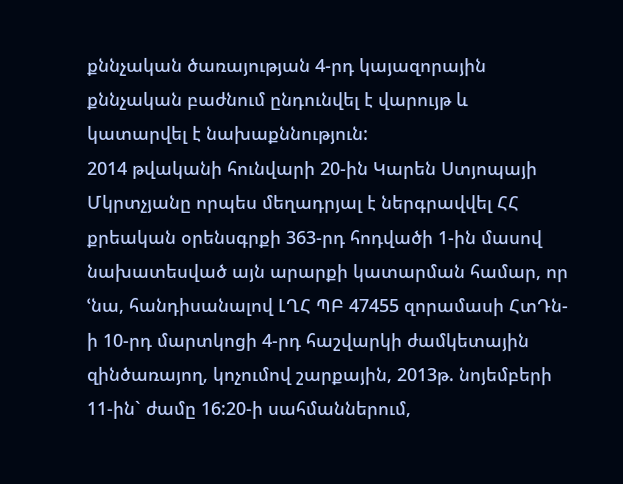քննչական ծառայության 4-րդ կայազորային քննչական բաժնում ընդունվել է վարույթ և կատարվել է նախաքննություն:
2014 թվականի հունվարի 20-ին Կարեն Ստյոպայի Մկրտչյանը որպես մեղադրյալ է ներգրավվել ՀՀ քրեական օրենսգրքի 363-րդ հոդվածի 1-ին մասով նախատեսված այն արարքի կատարման համար, որ ՙնա, հանդիսանալով ԼՂՀ ՊԲ 47455 զորամասի ՀտԴն-ի 10-րդ մարտկոցի 4-րդ հաշվարկի ժամկետային զինծառայող, կոչումով շարքային, 2013թ. նոյեմբերի 11-ին` ժամը 16:20-ի սահմաններում,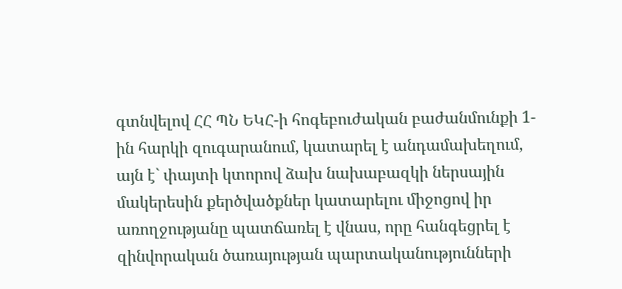գտնվելով ՀՀ ՊՆ ԵԿՀ-ի հոգեբուժական բաժանմունքի 1-ին հարկի զուգարանում, կատարել է անդամախեղում, այն է` փայտի կտորով ձախ նախաբազկի ներսային մակերեսին քերծվածքներ կատարելու միջոցով իր առողջությանը պատճառել է վնաս, որը հանգեցրել է զինվորական ծառայության պարտականությունների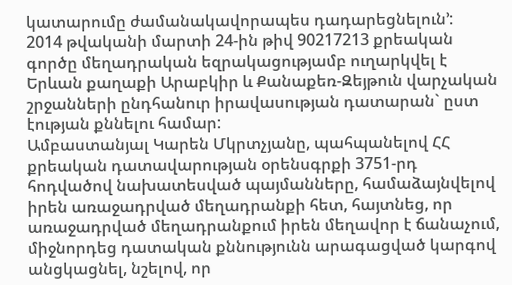կատարումը ժամանակավորապես դադարեցնելուն՚:
2014 թվականի մարտի 24-ին թիվ 90217213 քրեական գործը մեղադրական եզրակացությամբ ուղարկվել է Երևան քաղաքի Արաբկիր և Քանաքեռ-Զեյթուն վարչական շրջանների ընդհանուր իրավասության դատարան` ըստ էության քննելու համար:
Ամբաստանյալ Կարեն Մկրտչյանը, պահպանելով ՀՀ քրեական դատավարության օրենսգրքի 3751-րդ հոդվածով նախատեսված պայմանները, համաձայնվելով իրեն առաջադրված մեղադրանքի հետ, հայտնեց, որ առաջադրված մեղադրանքում իրեն մեղավոր է ճանաչում, միջնորդեց դատական քննությունն արագացված կարգով անցկացնել, նշելով, որ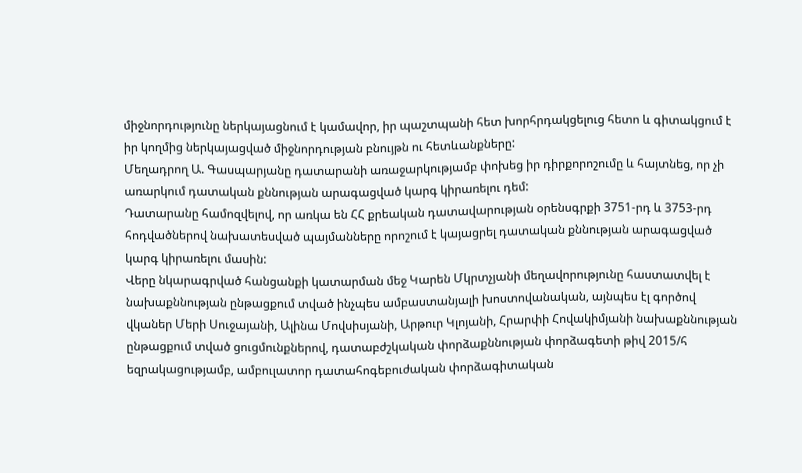միջնորդությունը ներկայացնում է կամավոր, իր պաշտպանի հետ խորհրդակցելուց հետո և գիտակցում է իր կողմից ներկայացված միջնորդության բնույթն ու հետևանքները:
Մեղադրող Ա. Գասպարյանը դատարանի առաջարկությամբ փոխեց իր դիրքորոշումը և հայտնեց, որ չի առարկում դատական քննության արագացված կարգ կիրառելու դեմ:
Դատարանը համոզվելով, որ առկա են ՀՀ քրեական դատավարության օրենսգրքի 3751-րդ և 3753-րդ հոդվածներով նախատեսված պայմանները որոշում է կայացրել դատական քննության արագացված կարգ կիրառելու մասին:
Վերը նկարագրված հանցանքի կատարման մեջ Կարեն Մկրտչյանի մեղավորությունը հաստատվել է նախաքննության ընթացքում տված ինչպես ամբաստանյալի խոստովանական, այնպես էլ գործով վկաներ Մերի Սուջայանի, Ալինա Մովսիսյանի, Արթուր Կլոյանի, Հրարփի Հովակիմյանի նախաքննության ընթացքում տված ցուցմունքներով, դատաբժշկական փորձաքննության փորձագետի թիվ 2015/հ եզրակացությամբ, ամբուլատոր դատահոգեբուժական փորձագիտական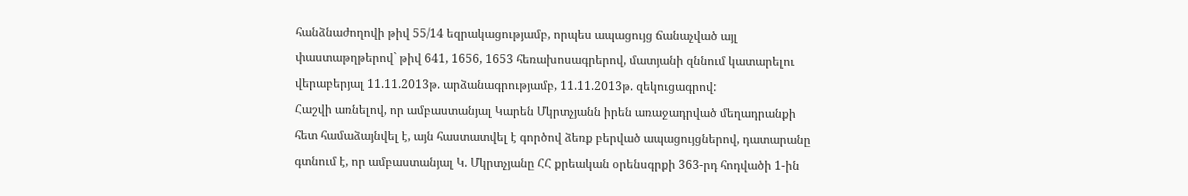հանձնաժողովի թիվ 55/14 եզրակացությամբ, որպես ապացույց ճանաչված այլ փաստաթղթերով` թիվ 641, 1656, 1653 հեռախոսագրերով, մատյանի զննում կատարելու վերաբերյալ 11.11.2013թ. արձանագրությամբ, 11.11.2013թ. զեկուցագրով:
Հաշվի առնելով, որ ամբաստանյալ Կարեն Մկրտչյանն իրեն առաջադրված մեղադրանքի հետ համաձայնվել է, այն հաստատվել է գործով ձեռք բերված ապացույցներով, դատարանը գտնում է, որ ամբաստանյալ Կ. Մկրտչյանը ՀՀ քրեական օրենսգրքի 363-րդ հոդվածի 1-ին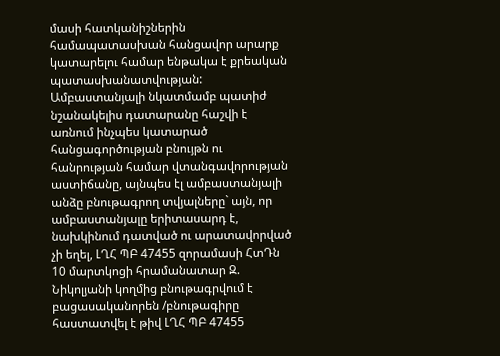մասի հատկանիշներին համապատասխան հանցավոր արարք կատարելու համար ենթակա է քրեական պատասխանատվության:
Ամբաստանյալի նկատմամբ պատիժ նշանակելիս դատարանը հաշվի է առնում ինչպես կատարած հանցագործության բնույթն ու հանրության համար վտանգավորության աստիճանը, այնպես էլ ամբաստանյալի անձը բնութագրող տվյալները` այն, որ ամբաստանյալը երիտասարդ է, նախկինում դատված ու արատավորված չի եղել, ԼՂՀ ՊԲ 47455 զորամասի ՀտԴն 10 մարտկոցի հրամանատար Զ. Նիկոլյանի կողմից բնութագրվում է բացասականորեն /բնութագիրը հաստատվել է թիվ ԼՂՀ ՊԲ 47455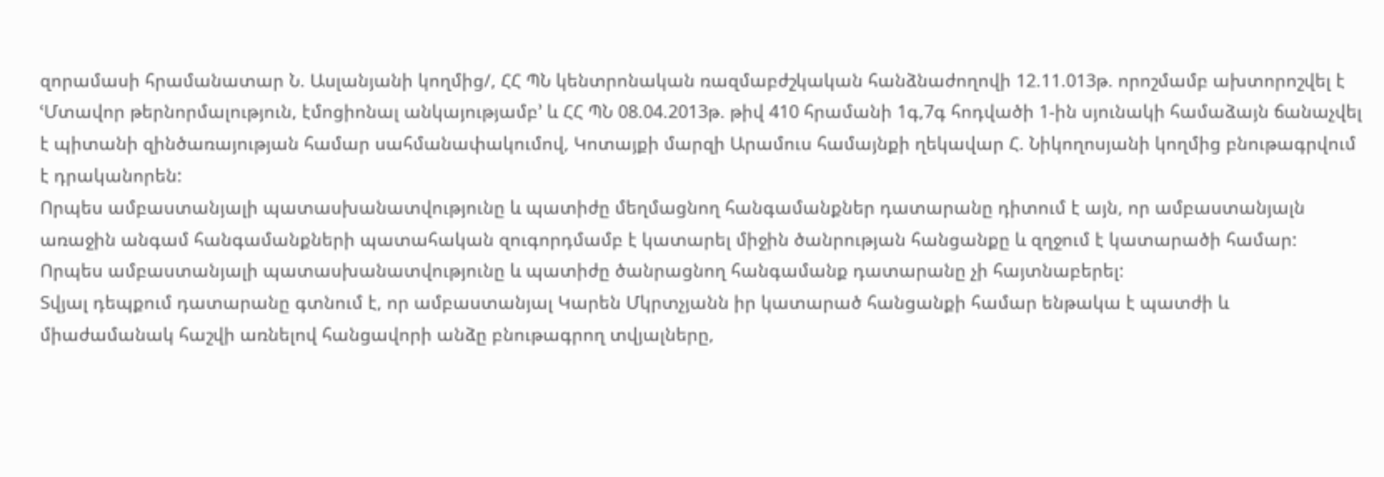զորամասի հրամանատար Ն. Ասլանյանի կողմից/, ՀՀ ՊՆ կենտրոնական ռազմաբժշկական հանձնաժողովի 12.11.013թ. որոշմամբ ախտորոշվել է ՙՄտավոր թերնորմալություն, էմոցիոնալ անկայությամբ՚ և ՀՀ ՊՆ 08.04.2013թ. թիվ 410 հրամանի 1գ,7գ հոդվածի 1-ին սյունակի համաձայն ճանաչվել է պիտանի զինծառայության համար սահմանափակումով, Կոտայքի մարզի Արամուս համայնքի ղեկավար Հ. Նիկողոսյանի կողմից բնութագրվում է դրականորեն:
Որպես ամբաստանյալի պատասխանատվությունը և պատիժը մեղմացնող հանգամանքներ դատարանը դիտում է այն, որ ամբաստանյալն առաջին անգամ հանգամանքների պատահական զուգորդմամբ է կատարել միջին ծանրության հանցանքը և զղջում է կատարածի համար:
Որպես ամբաստանյալի պատասխանատվությունը և պատիժը ծանրացնող հանգամանք դատարանը չի հայտնաբերել:
Տվյալ դեպքում դատարանը գտնում է, որ ամբաստանյալ Կարեն Մկրտչյանն իր կատարած հանցանքի համար ենթակա է պատժի և միաժամանակ հաշվի առնելով հանցավորի անձը բնութագրող տվյալները,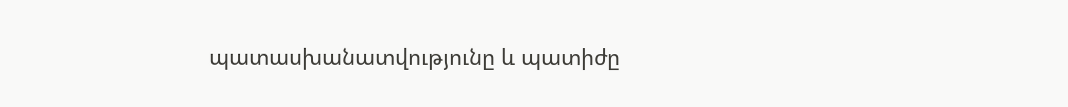պատասխանատվությունը և պատիժը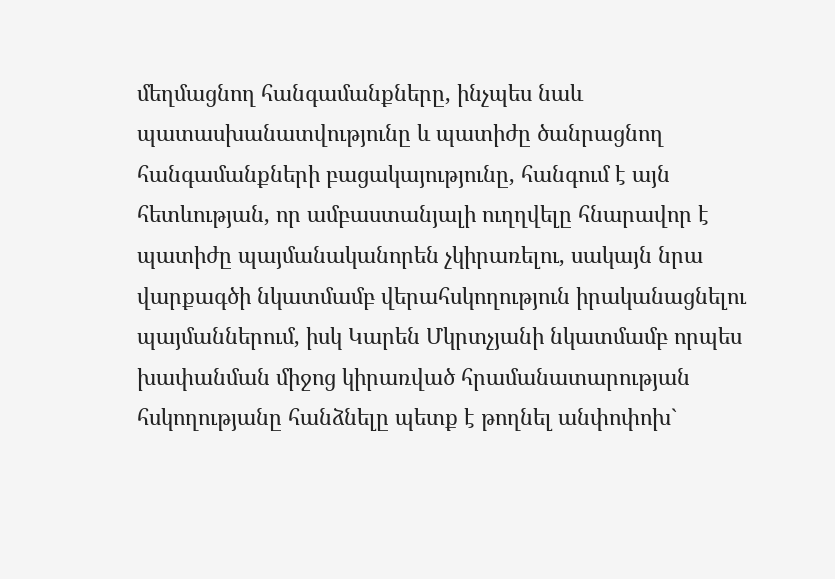մեղմացնող հանգամանքները, ինչպես նաև պատասխանատվությունը և պատիժը ծանրացնող հանգամանքների բացակայությունը, հանգում է այն հետևության, որ ամբաստանյալի ուղղվելը հնարավոր է պատիժը պայմանականորեն չկիրառելու, սակայն նրա վարքագծի նկատմամբ վերահսկողություն իրականացնելու պայմաններում, իսկ Կարեն Մկրտչյանի նկատմամբ որպես խափանման միջոց կիրառված հրամանատարության հսկողությանը հանձնելը պետք է թողնել անփոփոխ`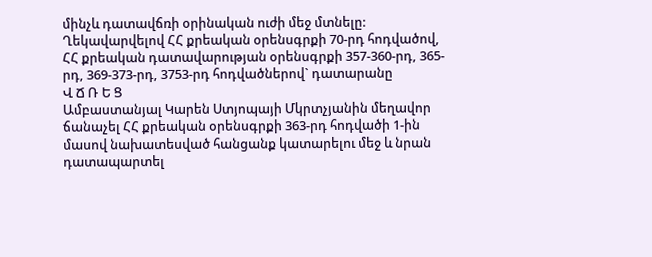մինչև դատավճռի օրինական ուժի մեջ մտնելը:
Ղեկավարվելով ՀՀ քրեական օրենսգրքի 70-րդ հոդվածով, ՀՀ քրեական դատավարության օրենսգրքի 357-360-րդ, 365-րդ, 369-373-րդ, 3753-րդ հոդվածներով` դատարանը
Վ Ճ Ռ Ե Ց
Ամբաստանյալ Կարեն Ստյոպայի Մկրտչյանին մեղավոր ճանաչել ՀՀ քրեական օրենսգրքի 363-րդ հոդվածի 1-ին մասով նախատեսված հանցանք կատարելու մեջ և նրան դատապարտել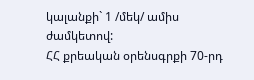կալանքի` 1 /մեկ/ ամիս ժամկետով:
ՀՀ քրեական օրենսգրքի 70-րդ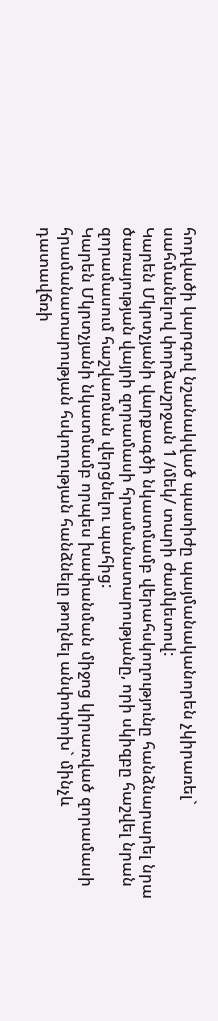հոդվածի կարգով նշանակված պատիժը պայմանականորեն չկիրառել` սահմանելով փորձաշրջան 1 /մեկ/ տարի ժամկետով:
Կարեն Մկրտչյանի վարքագծի նկատմամբ վերահսկողությունը հանձնարարել նրա ծառայության վայրի զորամասի հրամանատարությանը, որի սկիզբը հաշվել նրան զորամասում հաշվառման վերցնելու պահից:
Կարեն Մկրտչյանի նկատմամբ որպես խափանման միջոց կիրառված զորամասի հրամանատարության հսկողության հանձնելը թողնել անփոփոխ` մինչև դատավճռի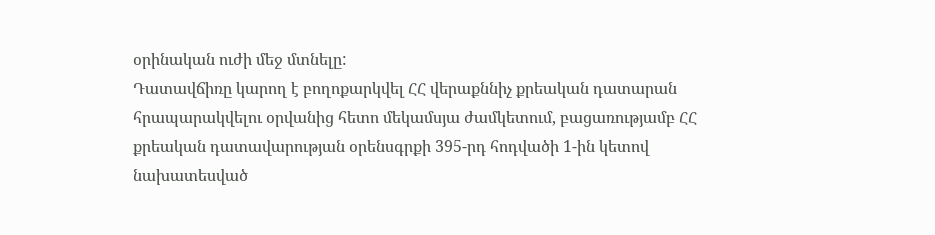օրինական ուժի մեջ մտնելը:
Դատավճիռը կարող է բողոքարկվել ՀՀ վերաքննիչ քրեական դատարան հրապարակվելու օրվանից հետո մեկամսյա ժամկետում, բացառությամբ ՀՀ քրեական դատավարության օրենսգրքի 395-րդ հոդվածի 1-ին կետով նախատեսված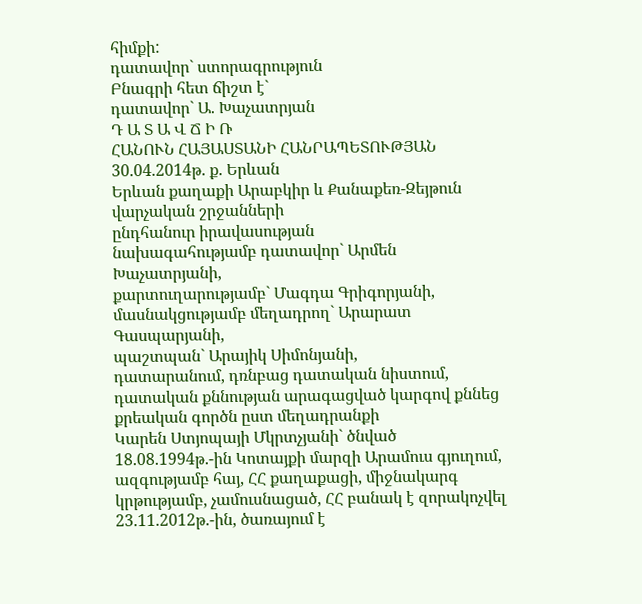հիմքի:
դատավոր` ստորագրություն
Բնագրի հետ ճիշտ է`
դատավոր` Ա. Խաչատրյան
Դ Ա Տ Ա Վ Ճ Ի Ռ
ՀԱՆՈՒՆ ՀԱՅԱՍՏԱՆԻ ՀԱՆՐԱՊԵՏՈՒԹՅԱՆ
30.04.2014թ. ք. Երևան
Երևան քաղաքի Արաբկիր և Քանաքեռ-Զեյթուն վարչական շրջանների
ընդհանուր իրավասության
նախագահությամբ դատավոր` Արմեն Խաչատրյանի,
քարտուղարությամբ` Մագդա Գրիգորյանի,
մասնակցությամբ մեղադրող` Արարատ Գասպարյանի,
պաշտպան` Արայիկ Սիմոնյանի,
դատարանում, դռնբաց դատական նիստում, դատական քննության արագացված կարգով քննեց քրեական գործն ըստ մեղադրանքի
Կարեն Ստյոպայի Մկրտչյանի` ծնված 18.08.1994թ.-ին Կոտայքի մարզի Արամուս գյուղում, ազգությամբ հայ, ՀՀ քաղաքացի, միջնակարգ կրթությամբ, չամուսնացած, ՀՀ բանակ է զորակոչվել 23.11.2012թ.-ին, ծառայում է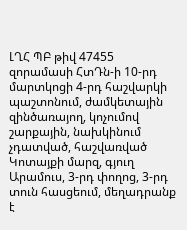ԼՂՀ ՊԲ թիվ 47455 զորամասի ՀտԴն-ի 10-րդ մարտկոցի 4-րդ հաշվարկի պաշտոնում, ժամկետային զինծառայող, կոչումով շարքային, նախկինում չդատված, հաշվառված Կոտայքի մարզ, գյուղ Արամուս, 3-րդ փողոց, 3-րդ տուն հասցեում, մեղադրանք է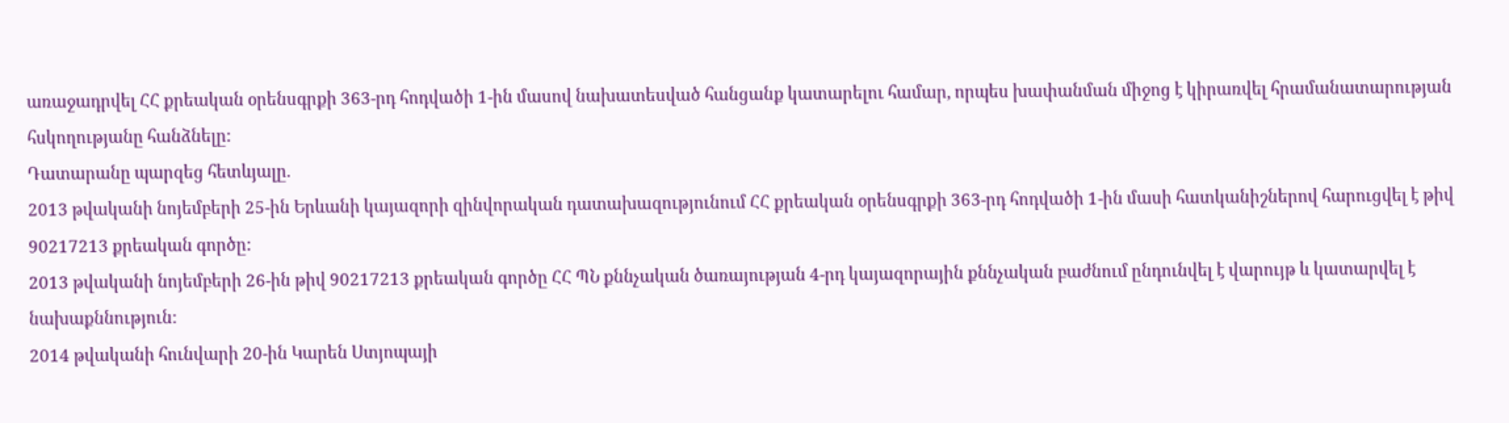առաջադրվել ՀՀ քրեական օրենսգրքի 363-րդ հոդվածի 1-ին մասով նախատեսված հանցանք կատարելու համար, որպես խափանման միջոց է կիրառվել հրամանատարության հսկողությանը հանձնելը:
Դատարանը պարզեց հետևյալը.
2013 թվականի նոյեմբերի 25-ին Երևանի կայազորի զինվորական դատախազությունում ՀՀ քրեական օրենսգրքի 363-րդ հոդվածի 1-ին մասի հատկանիշներով հարուցվել է թիվ 90217213 քրեական գործը:
2013 թվականի նոյեմբերի 26-ին թիվ 90217213 քրեական գործը ՀՀ ՊՆ քննչական ծառայության 4-րդ կայազորային քննչական բաժնում ընդունվել է վարույթ և կատարվել է նախաքննություն:
2014 թվականի հունվարի 20-ին Կարեն Ստյոպայի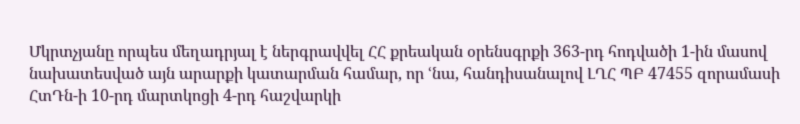Մկրտչյանը որպես մեղադրյալ է ներգրավվել ՀՀ քրեական օրենսգրքի 363-րդ հոդվածի 1-ին մասով նախատեսված այն արարքի կատարման համար, որ ՙնա, հանդիսանալով ԼՂՀ ՊԲ 47455 զորամասի ՀտԴն-ի 10-րդ մարտկոցի 4-րդ հաշվարկի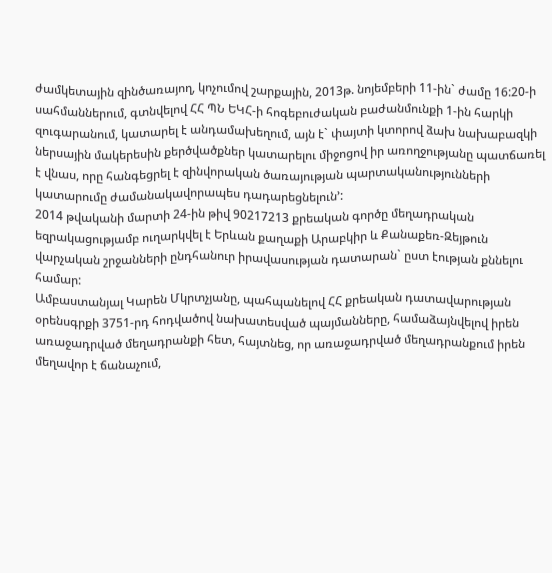ժամկետային զինծառայող, կոչումով շարքային, 2013թ. նոյեմբերի 11-ին` ժամը 16:20-ի սահմաններում, գտնվելով ՀՀ ՊՆ ԵԿՀ-ի հոգեբուժական բաժանմունքի 1-ին հարկի զուգարանում, կատարել է անդամախեղում, այն է` փայտի կտորով ձախ նախաբազկի ներսային մակերեսին քերծվածքներ կատարելու միջոցով իր առողջությանը պատճառել է վնաս, որը հանգեցրել է զինվորական ծառայության պարտականությունների կատարումը ժամանակավորապես դադարեցնելուն՚:
2014 թվականի մարտի 24-ին թիվ 90217213 քրեական գործը մեղադրական եզրակացությամբ ուղարկվել է Երևան քաղաքի Արաբկիր և Քանաքեռ-Զեյթուն վարչական շրջանների ընդհանուր իրավասության դատարան` ըստ էության քննելու համար:
Ամբաստանյալ Կարեն Մկրտչյանը, պահպանելով ՀՀ քրեական դատավարության օրենսգրքի 3751-րդ հոդվածով նախատեսված պայմանները, համաձայնվելով իրեն առաջադրված մեղադրանքի հետ, հայտնեց, որ առաջադրված մեղադրանքում իրեն մեղավոր է ճանաչում,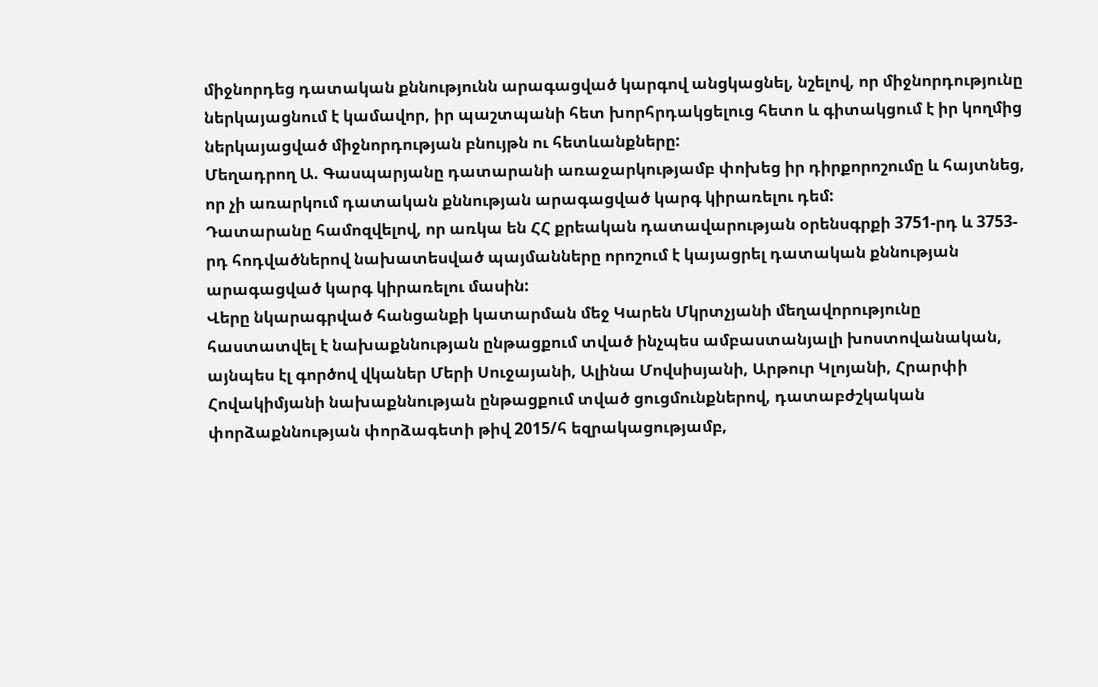միջնորդեց դատական քննությունն արագացված կարգով անցկացնել, նշելով, որ միջնորդությունը ներկայացնում է կամավոր, իր պաշտպանի հետ խորհրդակցելուց հետո և գիտակցում է իր կողմից ներկայացված միջնորդության բնույթն ու հետևանքները:
Մեղադրող Ա. Գասպարյանը դատարանի առաջարկությամբ փոխեց իր դիրքորոշումը և հայտնեց, որ չի առարկում դատական քննության արագացված կարգ կիրառելու դեմ:
Դատարանը համոզվելով, որ առկա են ՀՀ քրեական դատավարության օրենսգրքի 3751-րդ և 3753-րդ հոդվածներով նախատեսված պայմանները որոշում է կայացրել դատական քննության արագացված կարգ կիրառելու մասին:
Վերը նկարագրված հանցանքի կատարման մեջ Կարեն Մկրտչյանի մեղավորությունը հաստատվել է նախաքննության ընթացքում տված ինչպես ամբաստանյալի խոստովանական, այնպես էլ գործով վկաներ Մերի Սուջայանի, Ալինա Մովսիսյանի, Արթուր Կլոյանի, Հրարփի Հովակիմյանի նախաքննության ընթացքում տված ցուցմունքներով, դատաբժշկական փորձաքննության փորձագետի թիվ 2015/հ եզրակացությամբ,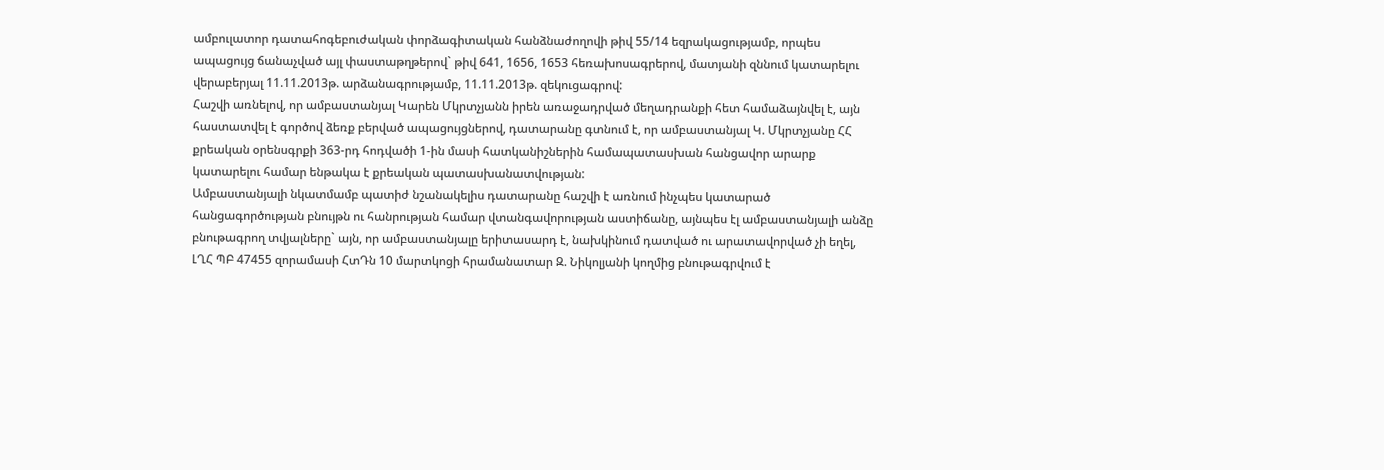ամբուլատոր դատահոգեբուժական փորձագիտական հանձնաժողովի թիվ 55/14 եզրակացությամբ, որպես ապացույց ճանաչված այլ փաստաթղթերով` թիվ 641, 1656, 1653 հեռախոսագրերով, մատյանի զննում կատարելու վերաբերյալ 11.11.2013թ. արձանագրությամբ, 11.11.2013թ. զեկուցագրով:
Հաշվի առնելով, որ ամբաստանյալ Կարեն Մկրտչյանն իրեն առաջադրված մեղադրանքի հետ համաձայնվել է, այն հաստատվել է գործով ձեռք բերված ապացույցներով, դատարանը գտնում է, որ ամբաստանյալ Կ. Մկրտչյանը ՀՀ քրեական օրենսգրքի 363-րդ հոդվածի 1-ին մասի հատկանիշներին համապատասխան հանցավոր արարք կատարելու համար ենթակա է քրեական պատասխանատվության:
Ամբաստանյալի նկատմամբ պատիժ նշանակելիս դատարանը հաշվի է առնում ինչպես կատարած հանցագործության բնույթն ու հանրության համար վտանգավորության աստիճանը, այնպես էլ ամբաստանյալի անձը բնութագրող տվյալները` այն, որ ամբաստանյալը երիտասարդ է, նախկինում դատված ու արատավորված չի եղել, ԼՂՀ ՊԲ 47455 զորամասի ՀտԴն 10 մարտկոցի հրամանատար Զ. Նիկոլյանի կողմից բնութագրվում է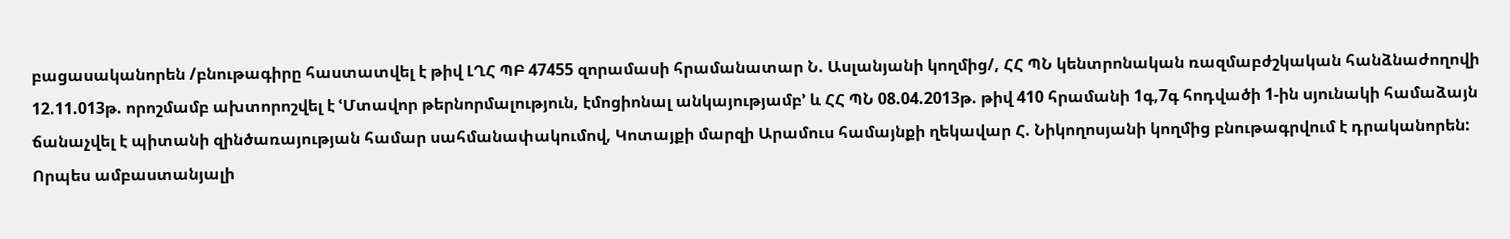բացասականորեն /բնութագիրը հաստատվել է թիվ ԼՂՀ ՊԲ 47455 զորամասի հրամանատար Ն. Ասլանյանի կողմից/, ՀՀ ՊՆ կենտրոնական ռազմաբժշկական հանձնաժողովի 12.11.013թ. որոշմամբ ախտորոշվել է ՙՄտավոր թերնորմալություն, էմոցիոնալ անկայությամբ՚ և ՀՀ ՊՆ 08.04.2013թ. թիվ 410 հրամանի 1գ,7գ հոդվածի 1-ին սյունակի համաձայն ճանաչվել է պիտանի զինծառայության համար սահմանափակումով, Կոտայքի մարզի Արամուս համայնքի ղեկավար Հ. Նիկողոսյանի կողմից բնութագրվում է դրականորեն:
Որպես ամբաստանյալի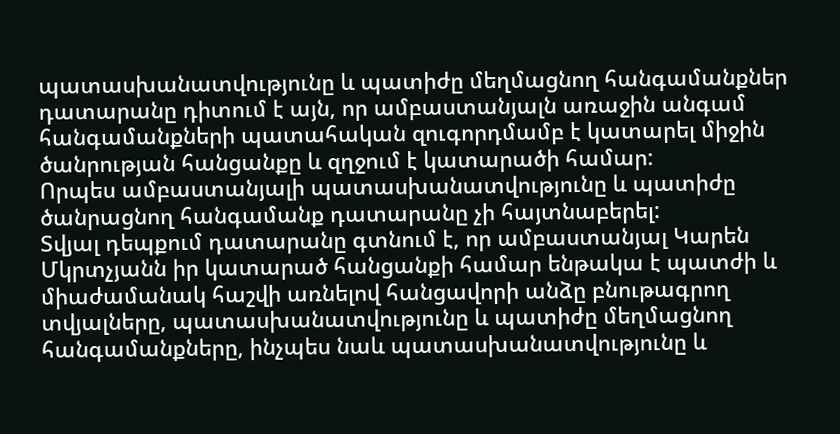պատասխանատվությունը և պատիժը մեղմացնող հանգամանքներ դատարանը դիտում է այն, որ ամբաստանյալն առաջին անգամ հանգամանքների պատահական զուգորդմամբ է կատարել միջին ծանրության հանցանքը և զղջում է կատարածի համար:
Որպես ամբաստանյալի պատասխանատվությունը և պատիժը ծանրացնող հանգամանք դատարանը չի հայտնաբերել:
Տվյալ դեպքում դատարանը գտնում է, որ ամբաստանյալ Կարեն Մկրտչյանն իր կատարած հանցանքի համար ենթակա է պատժի և միաժամանակ հաշվի առնելով հանցավորի անձը բնութագրող տվյալները, պատասխանատվությունը և պատիժը մեղմացնող հանգամանքները, ինչպես նաև պատասխանատվությունը և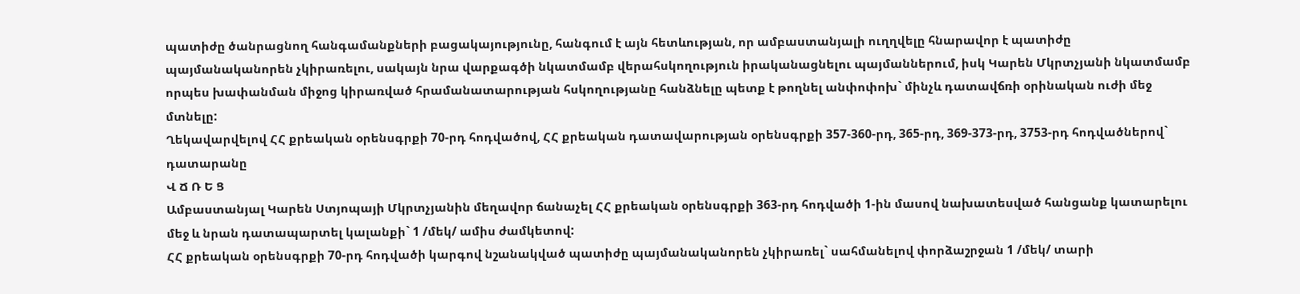պատիժը ծանրացնող հանգամանքների բացակայությունը, հանգում է այն հետևության, որ ամբաստանյալի ուղղվելը հնարավոր է պատիժը պայմանականորեն չկիրառելու, սակայն նրա վարքագծի նկատմամբ վերահսկողություն իրականացնելու պայմաններում, իսկ Կարեն Մկրտչյանի նկատմամբ որպես խափանման միջոց կիրառված հրամանատարության հսկողությանը հանձնելը պետք է թողնել անփոփոխ` մինչև դատավճռի օրինական ուժի մեջ մտնելը:
Ղեկավարվելով ՀՀ քրեական օրենսգրքի 70-րդ հոդվածով, ՀՀ քրեական դատավարության օրենսգրքի 357-360-րդ, 365-րդ, 369-373-րդ, 3753-րդ հոդվածներով` դատարանը
Վ Ճ Ռ Ե Ց
Ամբաստանյալ Կարեն Ստյոպայի Մկրտչյանին մեղավոր ճանաչել ՀՀ քրեական օրենսգրքի 363-րդ հոդվածի 1-ին մասով նախատեսված հանցանք կատարելու մեջ և նրան դատապարտել կալանքի` 1 /մեկ/ ամիս ժամկետով:
ՀՀ քրեական օրենսգրքի 70-րդ հոդվածի կարգով նշանակված պատիժը պայմանականորեն չկիրառել` սահմանելով փորձաշրջան 1 /մեկ/ տարի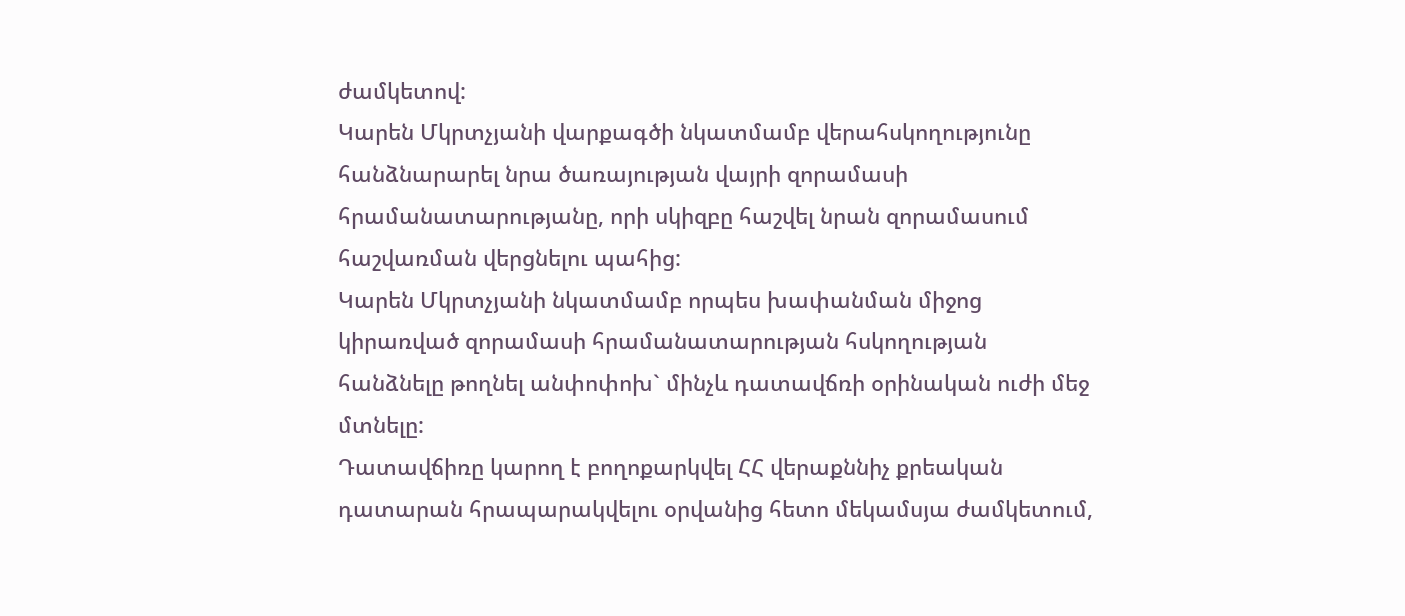ժամկետով:
Կարեն Մկրտչյանի վարքագծի նկատմամբ վերահսկողությունը հանձնարարել նրա ծառայության վայրի զորամասի հրամանատարությանը, որի սկիզբը հաշվել նրան զորամասում հաշվառման վերցնելու պահից:
Կարեն Մկրտչյանի նկատմամբ որպես խափանման միջոց կիրառված զորամասի հրամանատարության հսկողության հանձնելը թողնել անփոփոխ` մինչև դատավճռի օրինական ուժի մեջ մտնելը:
Դատավճիռը կարող է բողոքարկվել ՀՀ վերաքննիչ քրեական դատարան հրապարակվելու օրվանից հետո մեկամսյա ժամկետում,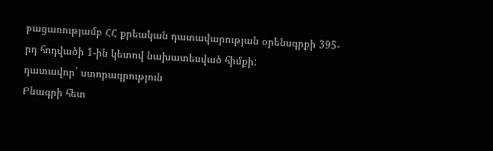բացառությամբ ՀՀ քրեական դատավարության օրենսգրքի 395-րդ հոդվածի 1-ին կետով նախատեսված հիմքի:
դատավոր` ստորագրություն
Բնագրի հետ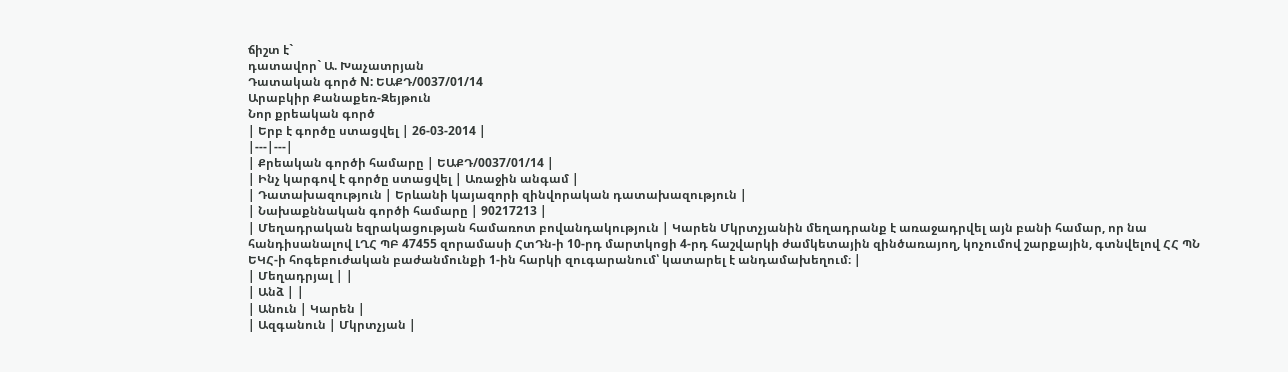ճիշտ է`
դատավոր` Ա. Խաչատրյան
Դատական գործ N: ԵԱՔԴ/0037/01/14
Արաբկիր Քանաքեռ-Զեյթուն
Նոր քրեական գործ
| Երբ է գործը ստացվել | 26-03-2014 |
|---|---|
| Քրեական գործի համարը | ԵԱՔԴ/0037/01/14 |
| Ինչ կարգով է գործը ստացվել | Առաջին անգամ |
| Դատախազություն | Երևանի կայազորի զինվորական դատախազություն |
| Նախաքննական գործի համարը | 90217213 |
| Մեղադրական եզրակացության համառոտ բովանդակություն | Կարեն Մկրտչյանին մեղադրանք է առաջադրվել այն բանի համար, որ նա հանդիսանալով ԼՂՀ ՊԲ 47455 զորամասի ՀտԴն-ի 10-րդ մարտկոցի 4-րդ հաշվարկի ժամկետային զինծառայող, կոչումով շարքային, գտնվելով ՀՀ ՊՆ ԵԿՀ-ի հոգեբուժական բաժանմունքի 1-ին հարկի զուգարանում՝ կատարել է անդամախեղում։ |
| Մեղադրյալ | |
| Անձ | |
| Անուն | Կարեն |
| Ազգանուն | Մկրտչյան |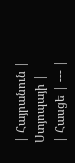| Հայրանուն | Ստյոպայի |
| Հասցե | --- |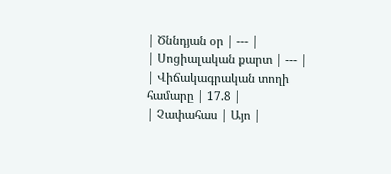| Ծննդյան օր | --- |
| Սոցիալական քարտ | --- |
| Վիճակագրական տողի համարը | 17.8 |
| Չափահաս | Այո |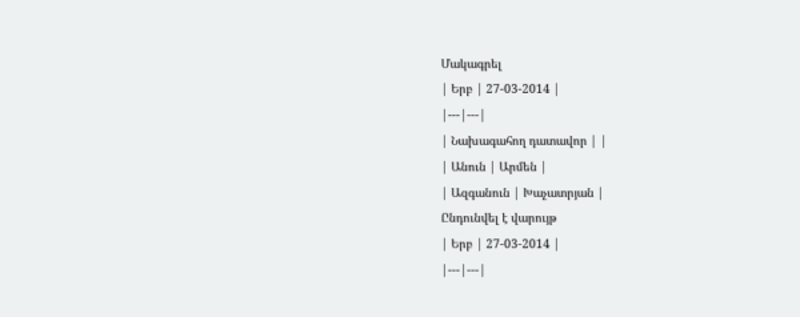Մակագրել
| Երբ | 27-03-2014 |
|---|---|
| Նախագահող դատավոր | |
| Անուն | Արմեն |
| Ազգանուն | Խաչատրյան |
Ընդունվել է վարույթ
| Երբ | 27-03-2014 |
|---|---|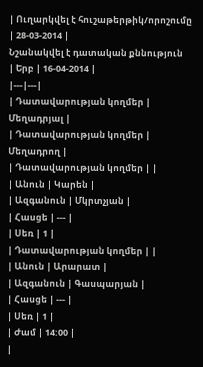| Ուղարկվել է հուշաթերթիկ/որոշումը | 28-03-2014 |
Նշանակվել է դատական քննություն
| Երբ | 16-04-2014 |
|---|---|
| Դատավարության կողմեր | Մեղադրյալ |
| Դատավարության կողմեր | Մեղադրող |
| Դատավարության կողմեր | |
| Անուն | Կարեն |
| Ազգանուն | Մկրտչյան |
| Հասցե | --- |
| Սեռ | 1 |
| Դատավարության կողմեր | |
| Անուն | Արարատ |
| Ազգանուն | Գասպարյան |
| Հասցե | --- |
| Սեռ | 1 |
| Ժամ | 14:00 |
|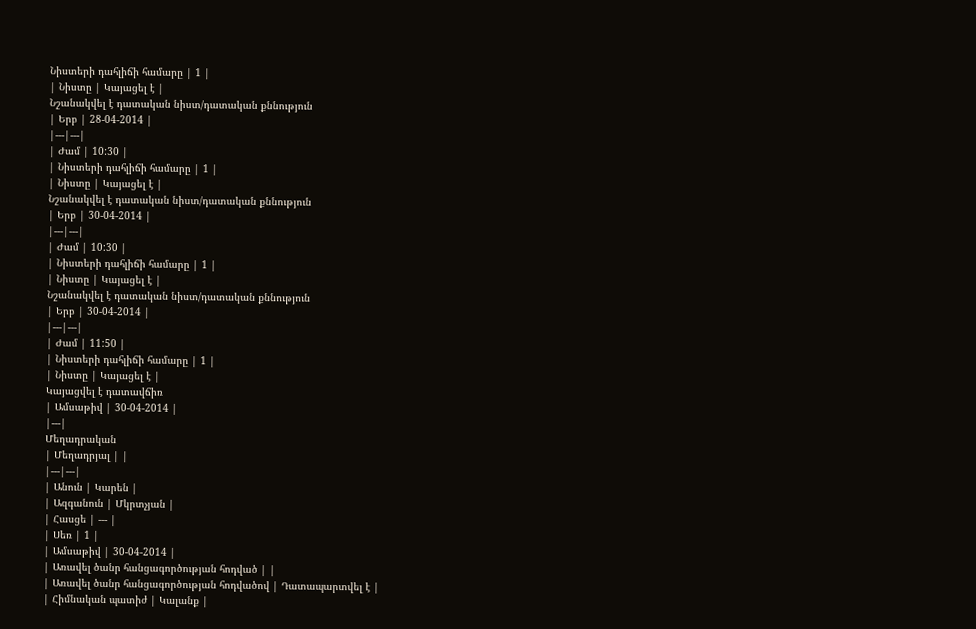Նիստերի դահլիճի համարը | 1 |
| Նիստը | Կայացել է |
Նշանակվել է դատական նիստ/դատական քննություն
| Երբ | 28-04-2014 |
|---|---|
| Ժամ | 10:30 |
| Նիստերի դահլիճի համարը | 1 |
| Նիստը | Կայացել է |
Նշանակվել է դատական նիստ/դատական քննություն
| Երբ | 30-04-2014 |
|---|---|
| Ժամ | 10:30 |
| Նիստերի դահլիճի համարը | 1 |
| Նիստը | Կայացել է |
Նշանակվել է դատական նիստ/դատական քննություն
| Երբ | 30-04-2014 |
|---|---|
| Ժամ | 11:50 |
| Նիստերի դահլիճի համարը | 1 |
| Նիստը | Կայացել է |
Կայացվել է դատավճիռ
| Ամսաթիվ | 30-04-2014 |
|---|
Մեղադրական
| Մեղադրյալ | |
|---|---|
| Անուն | Կարեն |
| Ազգանուն | Մկրտչյան |
| Հասցե | --- |
| Սեռ | 1 |
| Ամսաթիվ | 30-04-2014 |
| Առավել ծանր հանցագործության հոդված | |
| Առավել ծանր հանցագործության հոդվածով | Դատապարտվել է |
| Հիմնական պատիժ | Կալանք |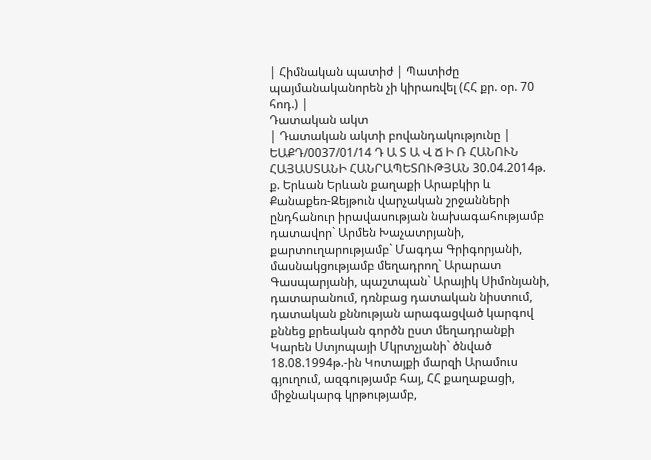| Հիմնական պատիժ | Պատիժը պայմանականորեն չի կիրառվել (ՀՀ քր. օր. 70 հոդ.) |
Դատական ակտ
| Դատական ակտի բովանդակությունը | ԵԱՔԴ/0037/01/14 Դ Ա Տ Ա Վ Ճ Ի Ռ ՀԱՆՈՒՆ ՀԱՅԱՍՏԱՆԻ ՀԱՆՐԱՊԵՏՈՒԹՅԱՆ 30.04.2014թ. ք. Երևան Երևան քաղաքի Արաբկիր և Քանաքեռ-Զեյթուն վարչական շրջանների ընդհանուր իրավասության նախագահությամբ դատավոր` Արմեն Խաչատրյանի, քարտուղարությամբ` Մագդա Գրիգորյանի, մասնակցությամբ մեղադրող` Արարատ Գասպարյանի, պաշտպան` Արայիկ Սիմոնյանի, դատարանում, դռնբաց դատական նիստում, դատական քննության արագացված կարգով քննեց քրեական գործն ըստ մեղադրանքի Կարեն Ստյոպայի Մկրտչյանի` ծնված 18.08.1994թ.-ին Կոտայքի մարզի Արամուս գյուղում, ազգությամբ հայ, ՀՀ քաղաքացի, միջնակարգ կրթությամբ,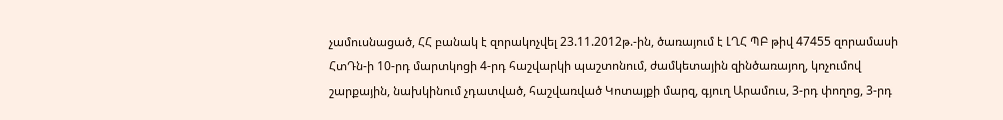չամուսնացած, ՀՀ բանակ է զորակոչվել 23.11.2012թ.-ին, ծառայում է ԼՂՀ ՊԲ թիվ 47455 զորամասի ՀտԴն-ի 10-րդ մարտկոցի 4-րդ հաշվարկի պաշտոնում, ժամկետային զինծառայող, կոչումով շարքային, նախկինում չդատված, հաշվառված Կոտայքի մարզ, գյուղ Արամուս, 3-րդ փողոց, 3-րդ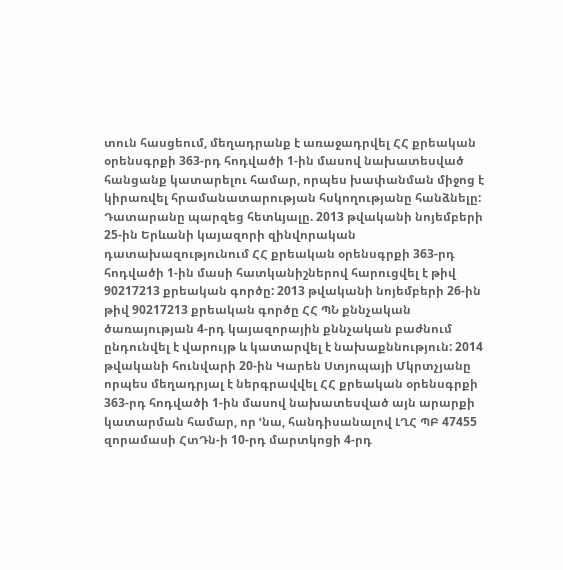տուն հասցեում, մեղադրանք է առաջադրվել ՀՀ քրեական օրենսգրքի 363-րդ հոդվածի 1-ին մասով նախատեսված հանցանք կատարելու համար, որպես խափանման միջոց է կիրառվել հրամանատարության հսկողությանը հանձնելը: Դատարանը պարզեց հետևյալը. 2013 թվականի նոյեմբերի 25-ին Երևանի կայազորի զինվորական դատախազությունում ՀՀ քրեական օրենսգրքի 363-րդ հոդվածի 1-ին մասի հատկանիշներով հարուցվել է թիվ 90217213 քրեական գործը: 2013 թվականի նոյեմբերի 26-ին թիվ 90217213 քրեական գործը ՀՀ ՊՆ քննչական ծառայության 4-րդ կայազորային քննչական բաժնում ընդունվել է վարույթ և կատարվել է նախաքննություն: 2014 թվականի հունվարի 20-ին Կարեն Ստյոպայի Մկրտչյանը որպես մեղադրյալ է ներգրավվել ՀՀ քրեական օրենսգրքի 363-րդ հոդվածի 1-ին մասով նախատեսված այն արարքի կատարման համար, որ ՙնա, հանդիսանալով ԼՂՀ ՊԲ 47455 զորամասի ՀտԴն-ի 10-րդ մարտկոցի 4-րդ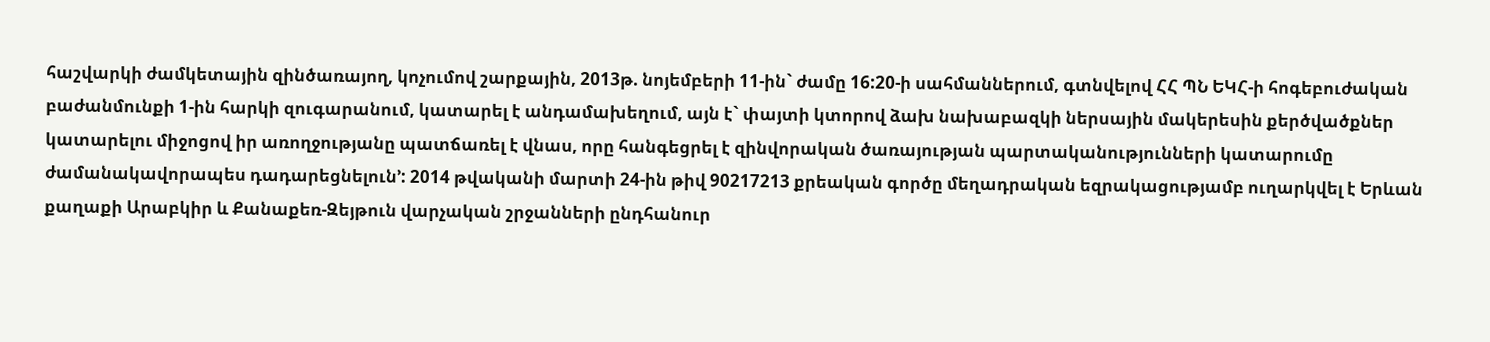հաշվարկի ժամկետային զինծառայող, կոչումով շարքային, 2013թ. նոյեմբերի 11-ին` ժամը 16:20-ի սահմաններում, գտնվելով ՀՀ ՊՆ ԵԿՀ-ի հոգեբուժական բաժանմունքի 1-ին հարկի զուգարանում, կատարել է անդամախեղում, այն է` փայտի կտորով ձախ նախաբազկի ներսային մակերեսին քերծվածքներ կատարելու միջոցով իր առողջությանը պատճառել է վնաս, որը հանգեցրել է զինվորական ծառայության պարտականությունների կատարումը ժամանակավորապես դադարեցնելուն՚: 2014 թվականի մարտի 24-ին թիվ 90217213 քրեական գործը մեղադրական եզրակացությամբ ուղարկվել է Երևան քաղաքի Արաբկիր և Քանաքեռ-Զեյթուն վարչական շրջանների ընդհանուր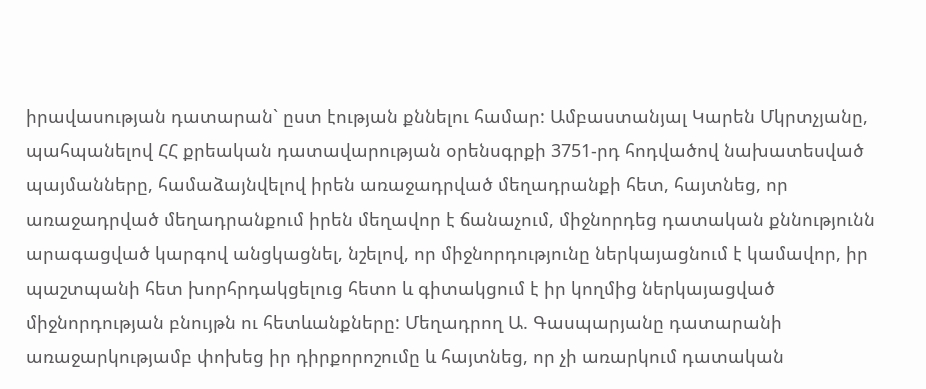իրավասության դատարան` ըստ էության քննելու համար: Ամբաստանյալ Կարեն Մկրտչյանը, պահպանելով ՀՀ քրեական դատավարության օրենսգրքի 3751-րդ հոդվածով նախատեսված պայմանները, համաձայնվելով իրեն առաջադրված մեղադրանքի հետ, հայտնեց, որ առաջադրված մեղադրանքում իրեն մեղավոր է ճանաչում, միջնորդեց դատական քննությունն արագացված կարգով անցկացնել, նշելով, որ միջնորդությունը ներկայացնում է կամավոր, իր պաշտպանի հետ խորհրդակցելուց հետո և գիտակցում է իր կողմից ներկայացված միջնորդության բնույթն ու հետևանքները: Մեղադրող Ա. Գասպարյանը դատարանի առաջարկությամբ փոխեց իր դիրքորոշումը և հայտնեց, որ չի առարկում դատական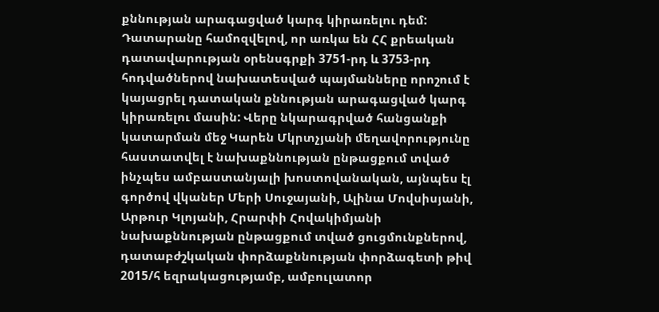քննության արագացված կարգ կիրառելու դեմ: Դատարանը համոզվելով, որ առկա են ՀՀ քրեական դատավարության օրենսգրքի 3751-րդ և 3753-րդ հոդվածներով նախատեսված պայմանները որոշում է կայացրել դատական քննության արագացված կարգ կիրառելու մասին: Վերը նկարագրված հանցանքի կատարման մեջ Կարեն Մկրտչյանի մեղավորությունը հաստատվել է նախաքննության ընթացքում տված ինչպես ամբաստանյալի խոստովանական, այնպես էլ գործով վկաներ Մերի Սուջայանի, Ալինա Մովսիսյանի, Արթուր Կլոյանի, Հրարփի Հովակիմյանի նախաքննության ընթացքում տված ցուցմունքներով, դատաբժշկական փորձաքննության փորձագետի թիվ 2015/հ եզրակացությամբ, ամբուլատոր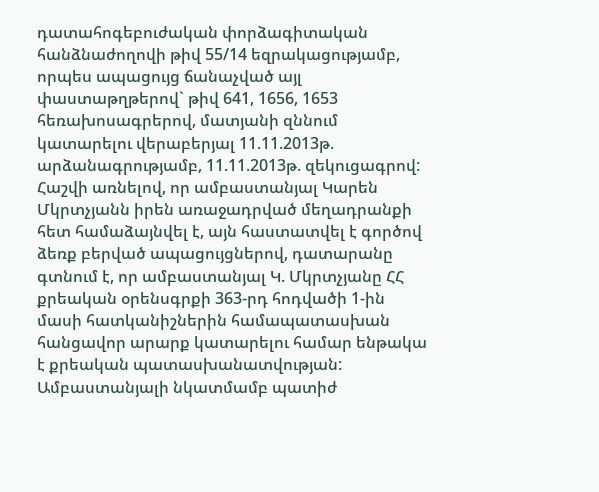դատահոգեբուժական փորձագիտական հանձնաժողովի թիվ 55/14 եզրակացությամբ, որպես ապացույց ճանաչված այլ փաստաթղթերով` թիվ 641, 1656, 1653 հեռախոսագրերով, մատյանի զննում կատարելու վերաբերյալ 11.11.2013թ. արձանագրությամբ, 11.11.2013թ. զեկուցագրով: Հաշվի առնելով, որ ամբաստանյալ Կարեն Մկրտչյանն իրեն առաջադրված մեղադրանքի հետ համաձայնվել է, այն հաստատվել է գործով ձեռք բերված ապացույցներով, դատարանը գտնում է, որ ամբաստանյալ Կ. Մկրտչյանը ՀՀ քրեական օրենսգրքի 363-րդ հոդվածի 1-ին մասի հատկանիշներին համապատասխան հանցավոր արարք կատարելու համար ենթակա է քրեական պատասխանատվության: Ամբաստանյալի նկատմամբ պատիժ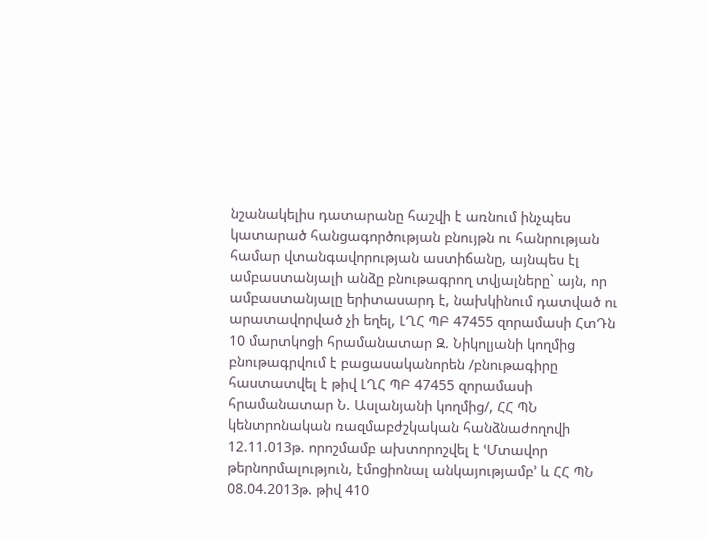նշանակելիս դատարանը հաշվի է առնում ինչպես կատարած հանցագործության բնույթն ու հանրության համար վտանգավորության աստիճանը, այնպես էլ ամբաստանյալի անձը բնութագրող տվյալները` այն, որ ամբաստանյալը երիտասարդ է, նախկինում դատված ու արատավորված չի եղել, ԼՂՀ ՊԲ 47455 զորամասի ՀտԴն 10 մարտկոցի հրամանատար Զ. Նիկոլյանի կողմից բնութագրվում է բացասականորեն /բնութագիրը հաստատվել է թիվ ԼՂՀ ՊԲ 47455 զորամասի հրամանատար Ն. Ասլանյանի կողմից/, ՀՀ ՊՆ կենտրոնական ռազմաբժշկական հանձնաժողովի 12.11.013թ. որոշմամբ ախտորոշվել է ՙՄտավոր թերնորմալություն, էմոցիոնալ անկայությամբ՚ և ՀՀ ՊՆ 08.04.2013թ. թիվ 410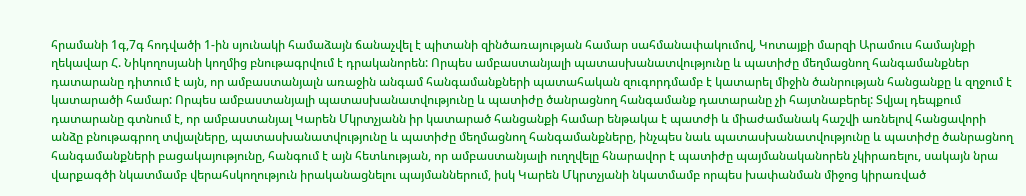հրամանի 1գ,7գ հոդվածի 1-ին սյունակի համաձայն ճանաչվել է պիտանի զինծառայության համար սահմանափակումով, Կոտայքի մարզի Արամուս համայնքի ղեկավար Հ. Նիկողոսյանի կողմից բնութագրվում է դրականորեն: Որպես ամբաստանյալի պատասխանատվությունը և պատիժը մեղմացնող հանգամանքներ դատարանը դիտում է այն, որ ամբաստանյալն առաջին անգամ հանգամանքների պատահական զուգորդմամբ է կատարել միջին ծանրության հանցանքը և զղջում է կատարածի համար: Որպես ամբաստանյալի պատասխանատվությունը և պատիժը ծանրացնող հանգամանք դատարանը չի հայտնաբերել: Տվյալ դեպքում դատարանը գտնում է, որ ամբաստանյալ Կարեն Մկրտչյանն իր կատարած հանցանքի համար ենթակա է պատժի և միաժամանակ հաշվի առնելով հանցավորի անձը բնութագրող տվյալները, պատասխանատվությունը և պատիժը մեղմացնող հանգամանքները, ինչպես նաև պատասխանատվությունը և պատիժը ծանրացնող հանգամանքների բացակայությունը, հանգում է այն հետևության, որ ամբաստանյալի ուղղվելը հնարավոր է պատիժը պայմանականորեն չկիրառելու, սակայն նրա վարքագծի նկատմամբ վերահսկողություն իրականացնելու պայմաններում, իսկ Կարեն Մկրտչյանի նկատմամբ որպես խափանման միջոց կիրառված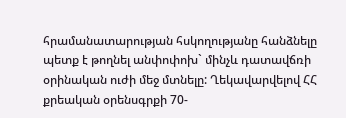հրամանատարության հսկողությանը հանձնելը պետք է թողնել անփոփոխ` մինչև դատավճռի օրինական ուժի մեջ մտնելը: Ղեկավարվելով ՀՀ քրեական օրենսգրքի 70-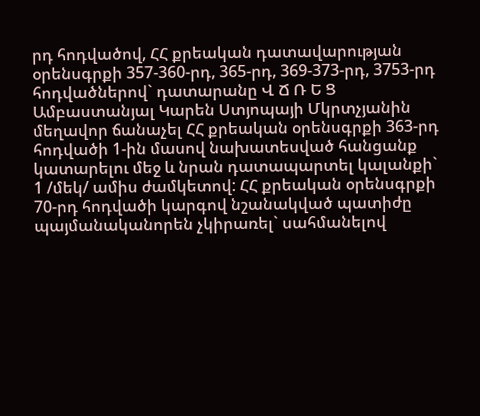րդ հոդվածով, ՀՀ քրեական դատավարության օրենսգրքի 357-360-րդ, 365-րդ, 369-373-րդ, 3753-րդ հոդվածներով` դատարանը Վ Ճ Ռ Ե Ց Ամբաստանյալ Կարեն Ստյոպայի Մկրտչյանին մեղավոր ճանաչել ՀՀ քրեական օրենսգրքի 363-րդ հոդվածի 1-ին մասով նախատեսված հանցանք կատարելու մեջ և նրան դատապարտել կալանքի` 1 /մեկ/ ամիս ժամկետով: ՀՀ քրեական օրենսգրքի 70-րդ հոդվածի կարգով նշանակված պատիժը պայմանականորեն չկիրառել` սահմանելով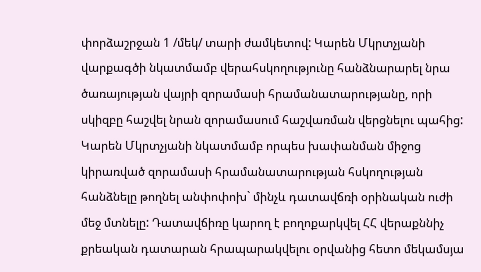փորձաշրջան 1 /մեկ/ տարի ժամկետով: Կարեն Մկրտչյանի վարքագծի նկատմամբ վերահսկողությունը հանձնարարել նրա ծառայության վայրի զորամասի հրամանատարությանը, որի սկիզբը հաշվել նրան զորամասում հաշվառման վերցնելու պահից: Կարեն Մկրտչյանի նկատմամբ որպես խափանման միջոց կիրառված զորամասի հրամանատարության հսկողության հանձնելը թողնել անփոփոխ` մինչև դատավճռի օրինական ուժի մեջ մտնելը: Դատավճիռը կարող է բողոքարկվել ՀՀ վերաքննիչ քրեական դատարան հրապարակվելու օրվանից հետո մեկամսյա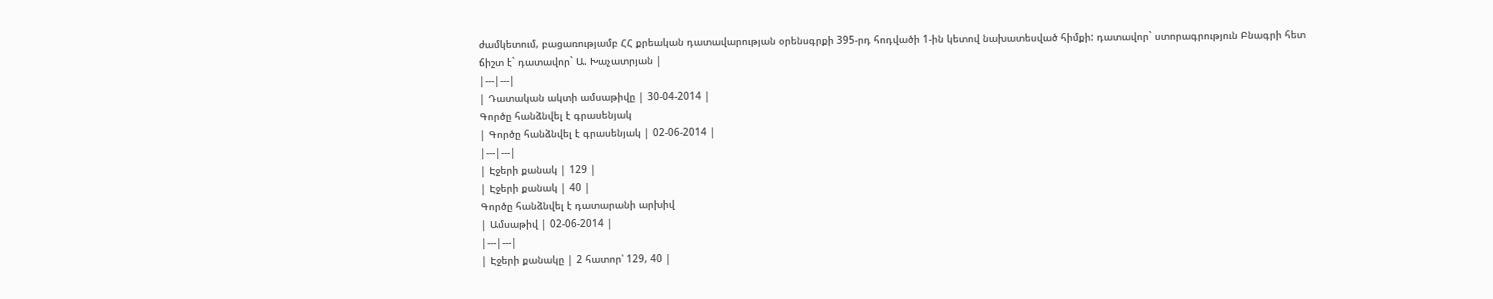ժամկետում, բացառությամբ ՀՀ քրեական դատավարության օրենսգրքի 395-րդ հոդվածի 1-ին կետով նախատեսված հիմքի: դատավոր` ստորագրություն Բնագրի հետ ճիշտ է` դատավոր` Ա. Խաչատրյան |
|---|---|
| Դատական ակտի ամսաթիվը | 30-04-2014 |
Գործը հանձնվել է գրասենյակ
| Գործը հանձնվել է գրասենյակ | 02-06-2014 |
|---|---|
| Էջերի քանակ | 129 |
| Էջերի քանակ | 40 |
Գործը հանձնվել է դատարանի արխիվ
| Ամսաթիվ | 02-06-2014 |
|---|---|
| Էջերի քանակը | 2 հատոր՝ 129, 40 |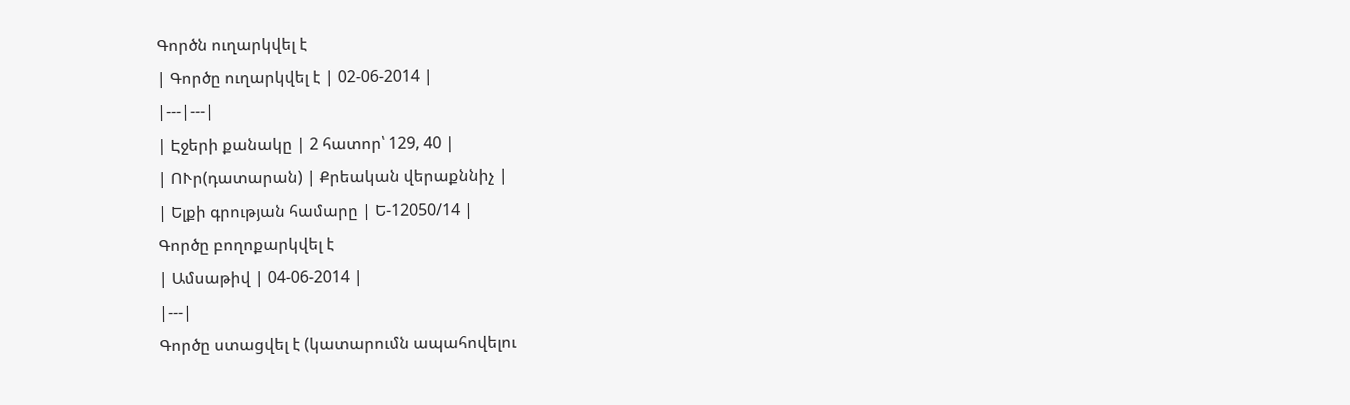Գործն ուղարկվել է
| Գործը ուղարկվել է | 02-06-2014 |
|---|---|
| Էջերի քանակը | 2 հատոր՝ 129, 40 |
| ՈՒր(դատարան) | Քրեական վերաքննիչ |
| Ելքի գրության համարը | Ե-12050/14 |
Գործը բողոքարկվել է
| Ամսաթիվ | 04-06-2014 |
|---|
Գործը ստացվել է (կատարումն ապահովելու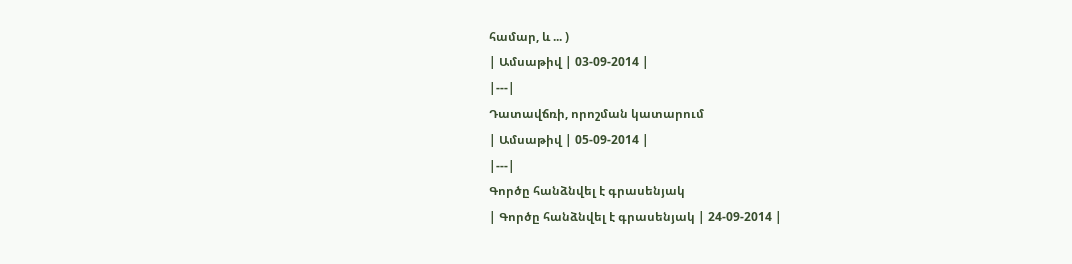համար, և ... )
| Ամսաթիվ | 03-09-2014 |
|---|
Դատավճռի, որոշման կատարում
| Ամսաթիվ | 05-09-2014 |
|---|
Գործը հանձնվել է գրասենյակ
| Գործը հանձնվել է գրասենյակ | 24-09-2014 |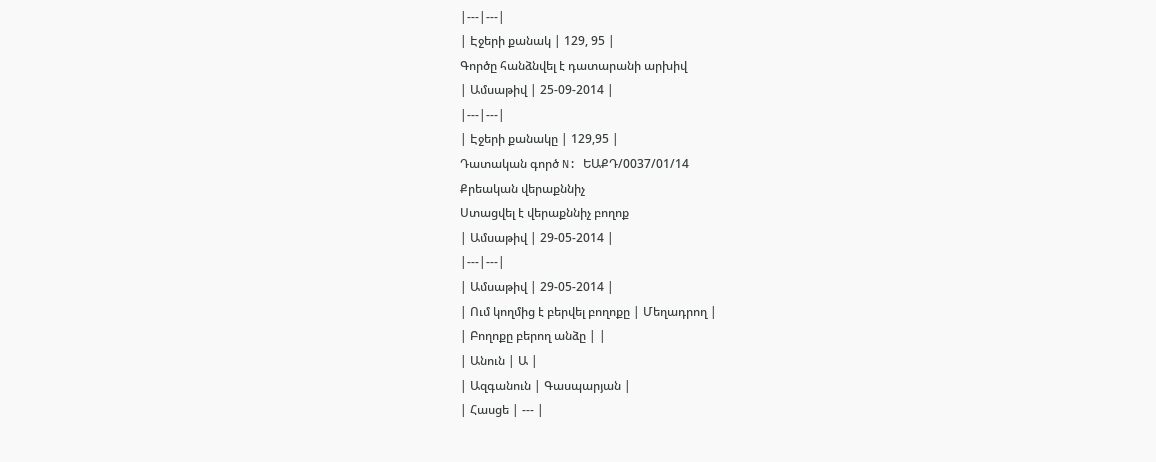|---|---|
| Էջերի քանակ | 129, 95 |
Գործը հանձնվել է դատարանի արխիվ
| Ամսաթիվ | 25-09-2014 |
|---|---|
| Էջերի քանակը | 129,95 |
Դատական գործ N: ԵԱՔԴ/0037/01/14
Քրեական վերաքննիչ
Ստացվել է վերաքննիչ բողոք
| Ամսաթիվ | 29-05-2014 |
|---|---|
| Ամսաթիվ | 29-05-2014 |
| Ում կողմից է բերվել բողոքը | Մեղադրող |
| Բողոքը բերող անձը | |
| Անուն | Ա |
| Ազգանուն | Գասպարյան |
| Հասցե | --- |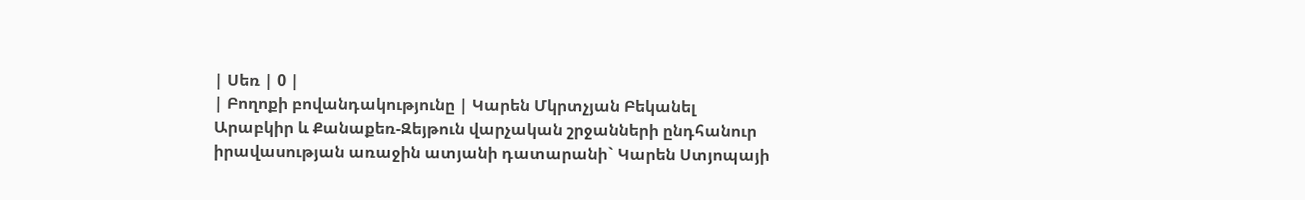| Սեռ | 0 |
| Բողոքի բովանդակությունը | Կարեն Մկրտչյան Բեկանել Արաբկիր և Քանաքեռ-Զեյթուն վարչական շրջանների ընդհանուր իրավասության առաջին ատյանի դատարանի` Կարեն Ստյոպայի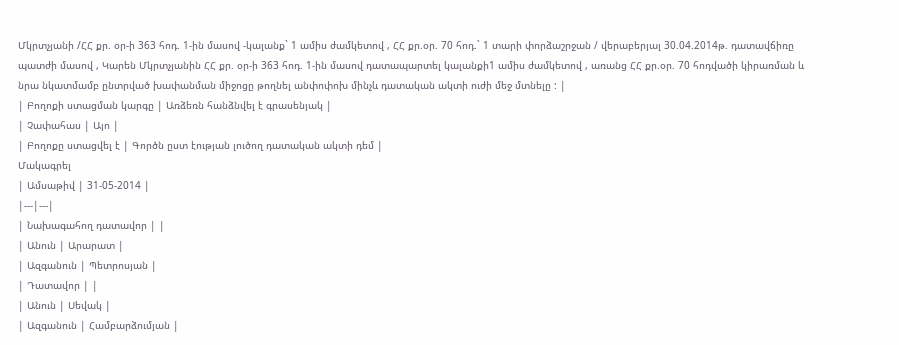Մկրտչյանի /ՀՀ քր. օր-ի 363 հոդ. 1-ին մասով -կալանք` 1 ամիս ժամկետով , ՀՀ քր.օր. 70 հոդ.` 1 տարի փորձաշրջան / վերաբերյալ 30.04.2014թ. դատավճիռը պատժի մասով , Կարեն Մկրտչյանին ՀՀ քր. օր-ի 363 հոդ. 1-ին մասով դատապարտել կալանքի1 ամիս ժամկետով , առանց ՀՀ քր.օր. 70 հոդվածի կիրառման և նրա նկատմամբ ընտրված խափանման միջոցը թողնել անփոփոխ մինչև դատական ակտի ուժի մեջ մտնելը : |
| Բողոքի ստացման կարգը | Առձեռն հանձնվել է գրասենյակ |
| Չափահաս | Այո |
| Բողոքը ստացվել է | Գործն ըստ էության լուծող դատական ակտի դեմ |
Մակագրել
| Ամսաթիվ | 31-05-2014 |
|---|---|
| Նախագահող դատավոր | |
| Անուն | Արարատ |
| Ազգանուն | Պետրոսյան |
| Դատավոր | |
| Անուն | Սեվակ |
| Ազգանուն | Համբարձումյան |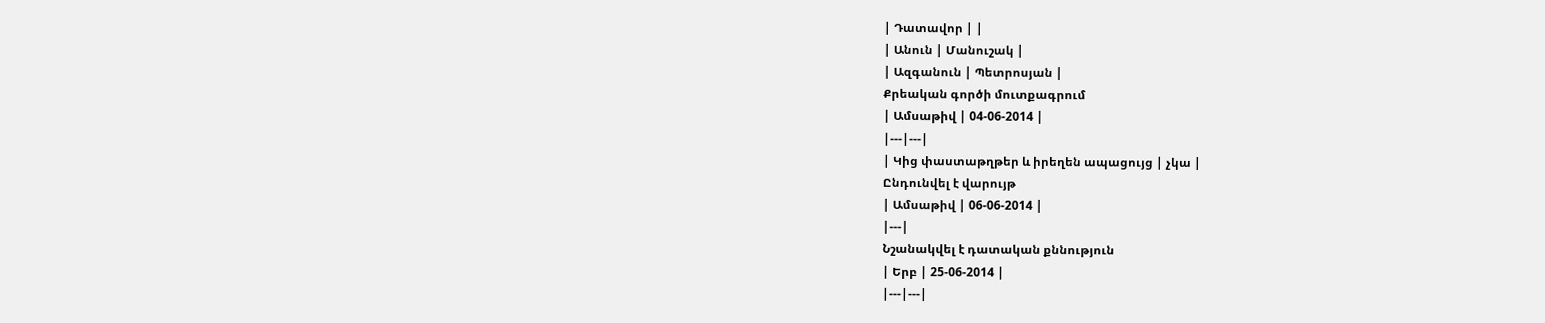| Դատավոր | |
| Անուն | Մանուշակ |
| Ազգանուն | Պետրոսյան |
Քրեական գործի մուտքագրում
| Ամսաթիվ | 04-06-2014 |
|---|---|
| Կից փաստաթղթեր և իրեղեն ապացույց | չկա |
Ընդունվել է վարույթ
| Ամսաթիվ | 06-06-2014 |
|---|
Նշանակվել է դատական քննություն
| Երբ | 25-06-2014 |
|---|---|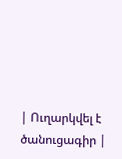| Ուղարկվել է ծանուցագիր |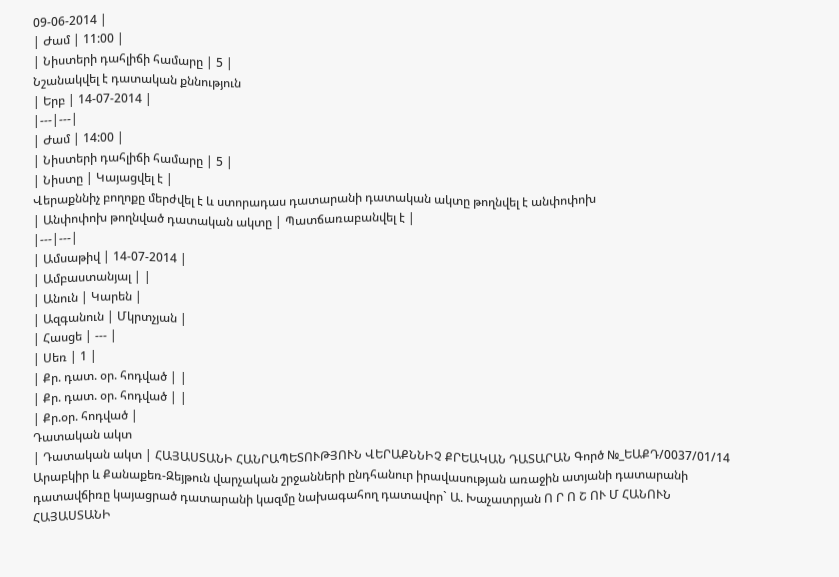09-06-2014 |
| Ժամ | 11:00 |
| Նիստերի դահլիճի համարը | 5 |
Նշանակվել է դատական քննություն
| Երբ | 14-07-2014 |
|---|---|
| Ժամ | 14:00 |
| Նիստերի դահլիճի համարը | 5 |
| Նիստը | Կայացվել է |
Վերաքննիչ բողոքը մերժվել է և ստորադաս դատարանի դատական ակտը թողնվել է անփոփոխ
| Անփոփոխ թողնված դատական ակտը | Պատճառաբանվել է |
|---|---|
| Ամսաթիվ | 14-07-2014 |
| Ամբաստանյալ | |
| Անուն | Կարեն |
| Ազգանուն | Մկրտչյան |
| Հասցե | --- |
| Սեռ | 1 |
| Քր. դատ. օր. հոդված | |
| Քր. դատ. օր. հոդված | |
| Քր.օր. հոդված |
Դատական ակտ
| Դատական ակտ | ՀԱՅԱՍՏԱՆԻ ՀԱՆՐԱՊԵՏՈՒԹՅՈՒՆ ՎԵՐԱՔՆՆԻՉ ՔՐԵԱԿԱՆ ԴԱՏԱՐԱՆ Գործ №_ԵԱՔԴ/0037/01/14 Արաբկիր և Քանաքեռ-Զեյթուն վարչական շրջանների ընդհանուր իրավասության առաջին ատյանի դատարանի դատավճիռը կայացրած դատարանի կազմը նախագահող դատավոր` Ա. Խաչատրյան Ո Ր Ո Շ ՈՒ Մ ՀԱՆՈՒՆ ՀԱՅԱՍՏԱՆԻ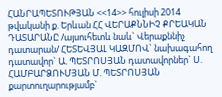ՀԱՆՐԱՊԵՏՈՒԹՅԱՆ <<14>> հուլիսի 2014 թվականի ք. Երևան ՀՀ ՎԵՐԱՔՆՆԻՉ ՔՐԵԱԿԱՆ ԴԱՏԱՐԱՆԸ /այսուհետև նաև` Վերաքննիչ դատարան/ ՀԵՏԵՎՅԱԼ ԿԱԶՄՈՎ` նախագահող դատավոր` Ա. ՊԵՏՐՈՍՅԱՆ դատավորներ` Ս. ՀԱՄԲԱՐՁՈՒՄՅԱՆ Մ. ՊԵՏՐՈՍՅԱՆ քարտուղարությամբ`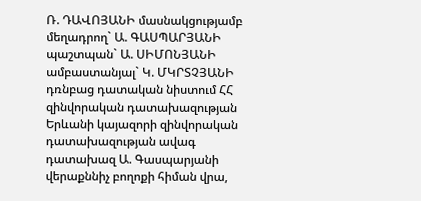Ռ. ԴԱՎՈՅԱՆԻ մասնակցությամբ մեղադրող` Ա. ԳԱՍՊԱՐՅԱՆԻ պաշտպան` Ա. ՍԻՄՈՆՅԱՆԻ ամբաստանյալ` Կ. ՄԿՐՏՉՅԱՆԻ դռնբաց դատական նիստում ՀՀ զինվորական դատախազության Երևանի կայազորի զինվորական դատախազության ավագ դատախազ Ա. Գասպարյանի վերաքննիչ բողոքի հիման վրա,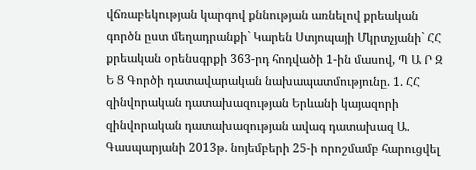վճռաբեկության կարգով քննության առնելով քրեական գործն ըստ մեղադրանքի` Կարեն Ստյոպայի Մկրտչյանի` ՀՀ քրեական օրենսգրքի 363-րդ հոդվածի 1-ին մասով, Պ Ա Ր Զ Ե Ց Գործի դատավարական նախապատմությունը. 1. ՀՀ զինվորական դատախազության Երևանի կայազորի զինվորական դատախազության ավագ դատախազ Ա. Գասպարյանի 2013թ. նոյեմբերի 25-ի որոշմամբ հարուցվել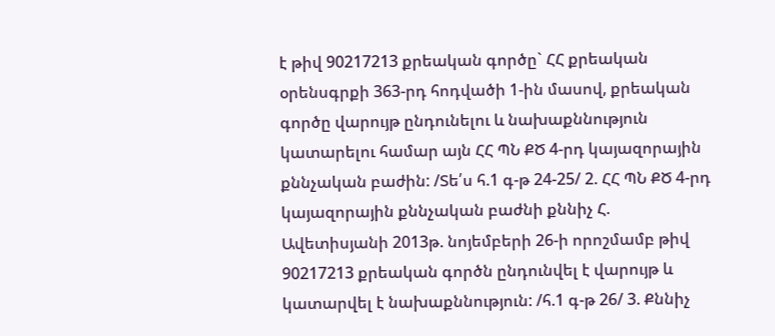է թիվ 90217213 քրեական գործը` ՀՀ քրեական օրենսգրքի 363-րդ հոդվածի 1-ին մասով, քրեական գործը վարույթ ընդունելու և նախաքննություն կատարելու համար այն ՀՀ ՊՆ ՔԾ 4-րդ կայազորային քննչական բաժին: /Տե՛ս հ.1 գ-թ 24-25/ 2. ՀՀ ՊՆ ՔԾ 4-րդ կայազորային քննչական բաժնի քննիչ Հ. Ավետիսյանի 2013թ. նոյեմբերի 26-ի որոշմամբ թիվ 90217213 քրեական գործն ընդունվել է վարույթ և կատարվել է նախաքննություն: /հ.1 գ-թ 26/ 3. Քննիչ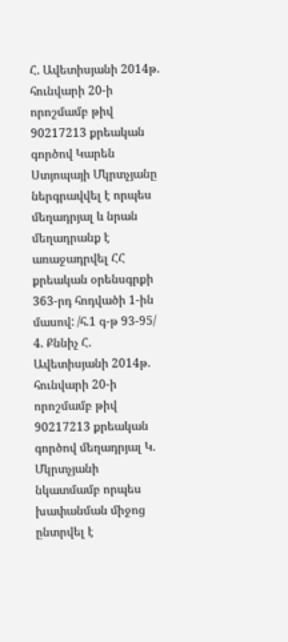Հ. Ավետիսյանի 2014թ. հունվարի 20-ի որոշմամբ թիվ 90217213 քրեական գործով Կարեն Ստյոպայի Մկրտչյանը ներգրավվել է որպես մեղադրյալ և նրան մեղադրանք է առաջադրվել ՀՀ քրեական օրենսգրքի 363-րդ հոդվածի 1-ին մասով: /հ.1 գ-թ 93-95/ 4. Քննիչ Հ. Ավետիսյանի 2014թ. հունվարի 20-ի որոշմամբ թիվ 90217213 քրեական գործով մեղադրյալ Կ. Մկրտչյանի նկատմամբ որպես խափանման միջոց ընտրվել է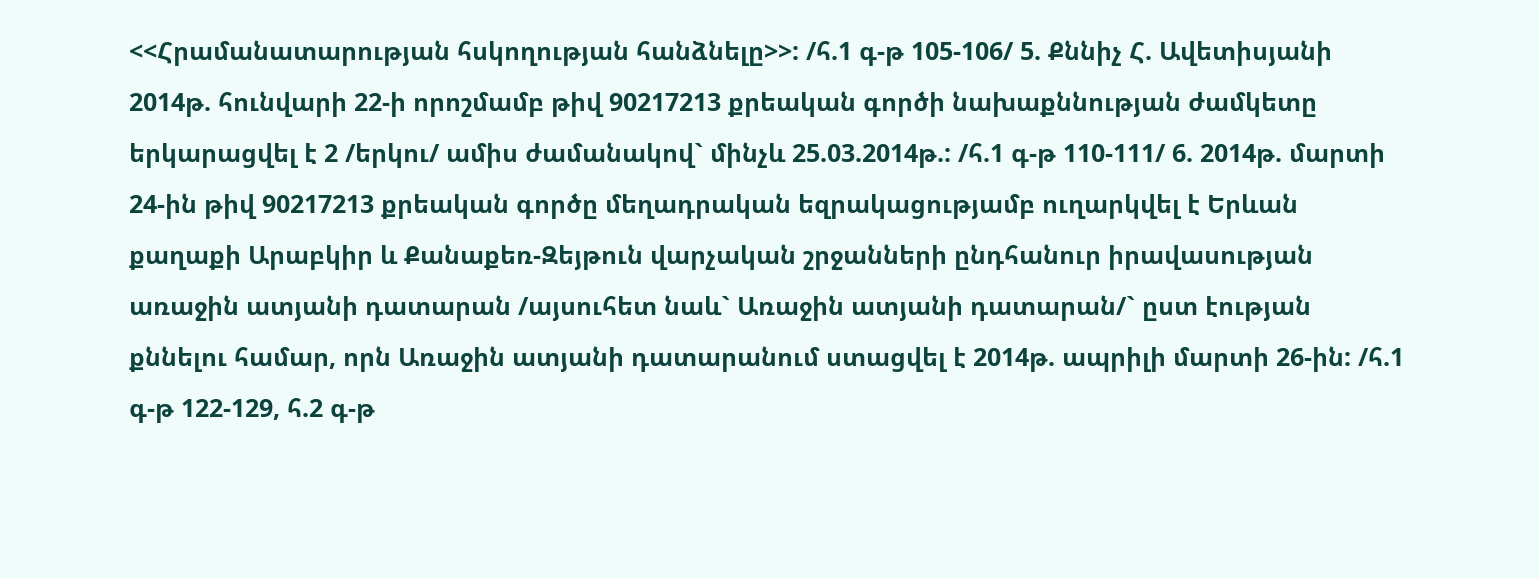<<Հրամանատարության հսկողության հանձնելը>>: /հ.1 գ-թ 105-106/ 5. Քննիչ Հ. Ավետիսյանի 2014թ. հունվարի 22-ի որոշմամբ թիվ 90217213 քրեական գործի նախաքննության ժամկետը երկարացվել է 2 /երկու/ ամիս ժամանակով` մինչև 25.03.2014թ.: /հ.1 գ-թ 110-111/ 6. 2014թ. մարտի 24-ին թիվ 90217213 քրեական գործը մեղադրական եզրակացությամբ ուղարկվել է Երևան քաղաքի Արաբկիր և Քանաքեռ-Զեյթուն վարչական շրջանների ընդհանուր իրավասության առաջին ատյանի դատարան /այսուհետ նաև` Առաջին ատյանի դատարան/` ըստ էության քննելու համար, որն Առաջին ատյանի դատարանում ստացվել է 2014թ. ապրիլի մարտի 26-ին: /հ.1 գ-թ 122-129, հ.2 գ-թ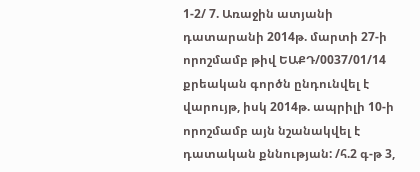1-2/ 7. Առաջին ատյանի դատարանի 2014թ. մարտի 27-ի որոշմամբ թիվ ԵԱՔԴ/0037/01/14 քրեական գործն ընդունվել է վարույթ, իսկ 2014թ. ապրիլի 10-ի որոշմամբ այն նշանակվել է դատական քննության: /հ.2 գ-թ 3,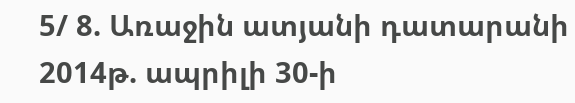5/ 8. Առաջին ատյանի դատարանի 2014թ. ապրիլի 30-ի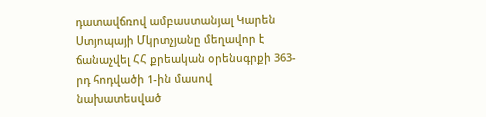դատավճռով ամբաստանյալ Կարեն Ստյոպայի Մկրտչյանը մեղավոր է ճանաչվել ՀՀ քրեական օրենսգրքի 363-րդ հոդվածի 1-ին մասով նախատեսված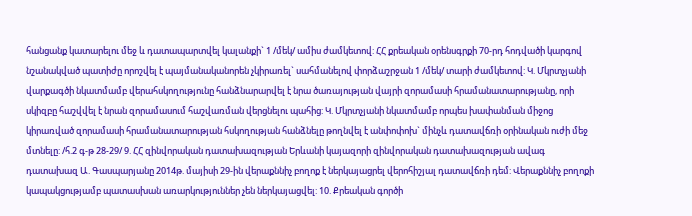հանցանք կատարելու մեջ և դատապարտվել կալանքի` 1 /մեկ/ ամիս ժամկետով: ՀՀ քրեական օրենսգրքի 70-րդ հոդվածի կարգով նշանակված պատիժը որոշվել է պայմանականորեն չկիրառել` սահմանելով փորձաշրջան 1 /մեկ/ տարի ժամկետով: Կ. Մկրտչյանի վարքագծի նկատմամբ վերահսկողությունը հանձնարարվել է նրա ծառայության վայրի զորամասի հրամանատարությանը, որի սկիզբը հաշվվել է նրան զորամասում հաշվառման վերցնելու պահից: Կ. Մկրտչյանի նկատմամբ որպես խափանման միջոց կիրառված զորամասի հրամանատարության հսկողության հանձնելը թողնվել է անփոփոխ` մինչև դատավճռի օրինական ուժի մեջ մտնելը: /հ.2 գ-թ 28-29/ 9. ՀՀ զինվորական դատախազության Երևանի կայազորի զինվորական դատախազության ավագ դատախազ Ա. Գասպարյանը 2014թ. մայիսի 29-ին վերաքննիչ բողոք է ներկայացրել վերոհիշյալ դատավճռի դեմ: Վերաքննիչ բողոքի կապակցությամբ պատասխան առարկություններ չեն ներկայացվել: 10. Քրեական գործի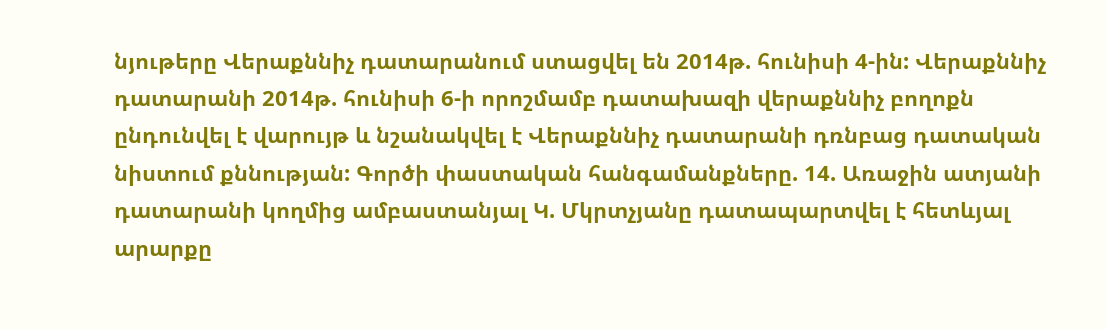նյութերը Վերաքննիչ դատարանում ստացվել են 2014թ. հունիսի 4-ին: Վերաքննիչ դատարանի 2014թ. հունիսի 6-ի որոշմամբ դատախազի վերաքննիչ բողոքն ընդունվել է վարույթ և նշանակվել է Վերաքննիչ դատարանի դռնբաց դատական նիստում քննության: Գործի փաստական հանգամանքները. 14. Առաջին ատյանի դատարանի կողմից ամբաստանյալ Կ. Մկրտչյանը դատապարտվել է հետևյալ արարքը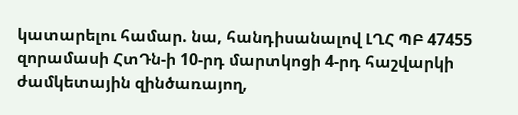կատարելու համար. նա, հանդիսանալով ԼՂՀ ՊԲ 47455 զորամասի ՀտԴն-ի 10-րդ մարտկոցի 4-րդ հաշվարկի ժամկետային զինծառայող,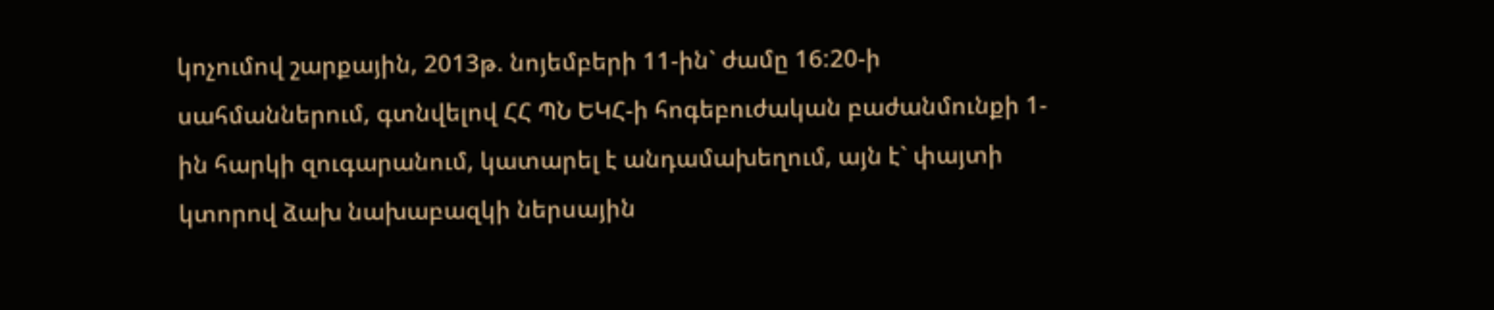կոչումով շարքային, 2013թ. նոյեմբերի 11-ին` ժամը 16:20-ի սահմաններում, գտնվելով ՀՀ ՊՆ ԵԿՀ-ի հոգեբուժական բաժանմունքի 1-ին հարկի զուգարանում, կատարել է անդամախեղում, այն է` փայտի կտորով ձախ նախաբազկի ներսային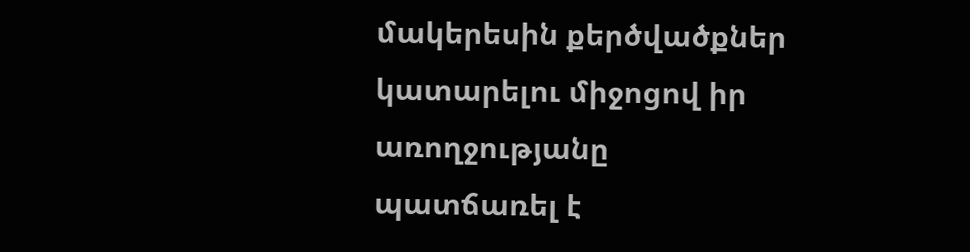մակերեսին քերծվածքներ կատարելու միջոցով իր առողջությանը պատճառել է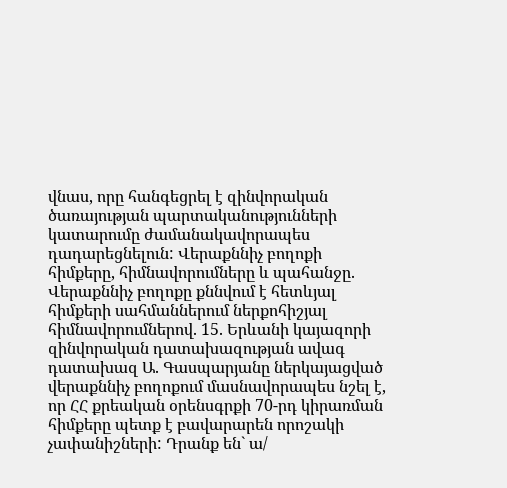վնաս, որը հանգեցրել է զինվորական ծառայության պարտականությունների կատարումը ժամանակավորապես դադարեցնելուն: Վերաքննիչ բողոքի հիմքերը, հիմնավորումները և պահանջը. Վերաքննիչ բողոքը քննվում է հետևյալ հիմքերի սահմաններում ներքոհիշյալ հիմնավորումներով. 15. Երևանի կայազորի զինվորական դատախազության ավագ դատախազ Ա. Գասպարյանը ներկայացված վերաքննիչ բողոքում մասնավորապես նշել է, որ ՀՀ քրեական օրենսգրքի 70-րդ կիրառման հիմքերը պետք է բավարարեն որոշակի չափանիշների: Դրանք են` ա/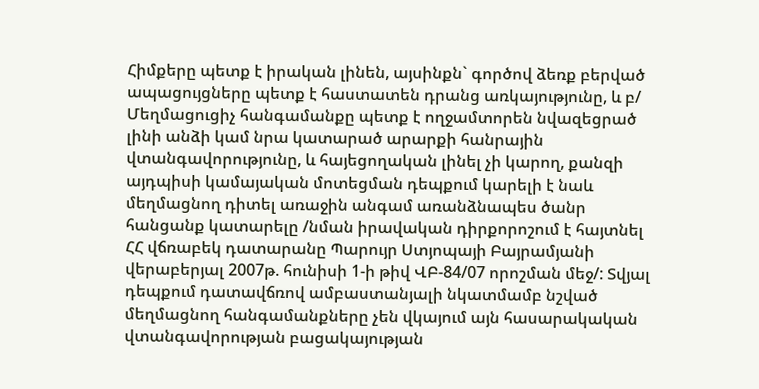Հիմքերը պետք է իրական լինեն, այսինքն` գործով ձեռք բերված ապացույցները պետք է հաստատեն դրանց առկայությունը, և բ/ Մեղմացուցիչ հանգամանքը պետք է ողջամտորեն նվազեցրած լինի անձի կամ նրա կատարած արարքի հանրային վտանգավորությունը, և հայեցողական լինել չի կարող, քանզի այդպիսի կամայական մոտեցման դեպքում կարելի է նաև մեղմացնող դիտել առաջին անգամ առանձնապես ծանր հանցանք կատարելը /նման իրավական դիրքորոշում է հայտնել ՀՀ վճռաբեկ դատարանը Պարույր Ստյոպայի Բայրամյանի վերաբերյալ 2007թ. հունիսի 1-ի թիվ ՎԲ-84/07 որոշման մեջ/: Տվյալ դեպքում դատավճռով ամբաստանյալի նկատմամբ նշված մեղմացնող հանգամանքները չեն վկայում այն հասարակական վտանգավորության բացակայության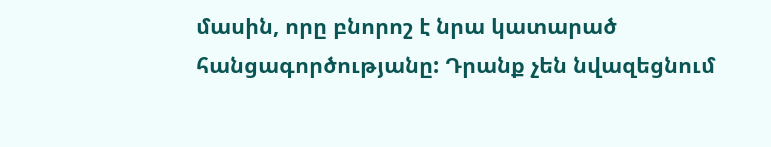մասին, որը բնորոշ է նրա կատարած հանցագործությանը: Դրանք չեն նվազեցնում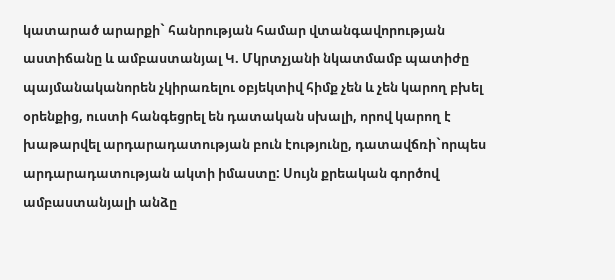կատարած արարքի` հանրության համար վտանգավորության աստիճանը և ամբաստանյալ Կ. Մկրտչյանի նկատմամբ պատիժը պայմանականորեն չկիրառելու օբյեկտիվ հիմք չեն և չեն կարող բխել օրենքից, ուստի հանգեցրել են դատական սխալի, որով կարող է խաթարվել արդարադատության բուն էությունը, դատավճռի`որպես արդարադատության ակտի իմաստը: Սույն քրեական գործով ամբաստանյալի անձը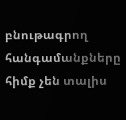բնութագրող հանգամանքները հիմք չեն տալիս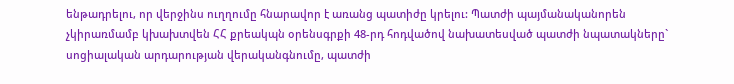ենթադրելու, որ վերջինս ուղղումը հնարավոր է առանց պատիժը կրելու: Պատժի պայմանականորեն չկիրառմամբ կխախտվեն ՀՀ քրեակպն օրենսգրքի 48-րդ հոդվածով նախատեսված պատժի նպատակները` սոցիալական արդարության վերականգնումը, պատժի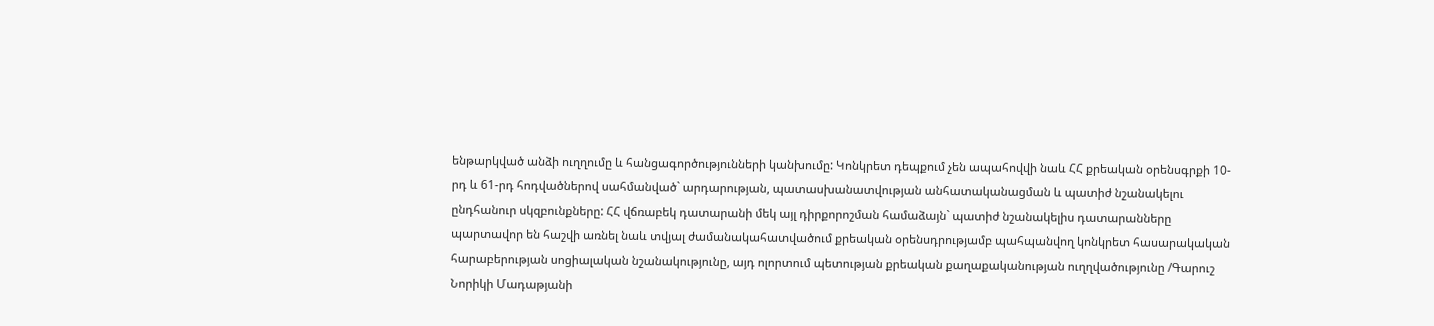ենթարկված անձի ուղղումը և հանցագործությունների կանխումը: Կոնկրետ դեպքում չեն ապահովվի նաև ՀՀ քրեական օրենսգրքի 10-րդ և 61-րդ հոդվածներով սահմանված` արդարության, պատասխանատվության անհատականացման և պատիժ նշանակելու ընդհանուր սկզբունքները: ՀՀ վճռաբեկ դատարանի մեկ այլ դիրքորոշման համաձայն` պատիժ նշանակելիս դատարանները պարտավոր են հաշվի առնել նաև տվյալ ժամանակահատվածում քրեական օրենսդրությամբ պահպանվող կոնկրետ հասարակական հարաբերության սոցիալական նշանակությունը, այդ ոլորտում պետության քրեական քաղաքականության ուղղվածությունը /Գարուշ Նորիկի Մադաթյանի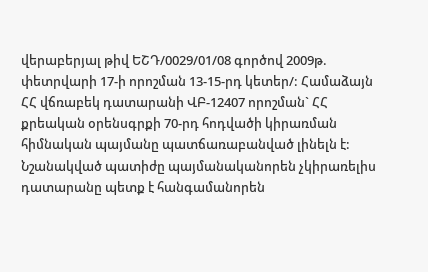վերաբերյալ թիվ ԵՇԴ/0029/01/08 գործով 2009թ. փետրվարի 17-ի որոշման 13-15-րդ կետեր/: Համաձայն ՀՀ վճռաբեկ դատարանի ՎԲ-12407 որոշման` ՀՀ քրեական օրենսգրքի 70-րդ հոդվածի կիրառման հիմնական պայմանը պատճառաբանված լինելն է: Նշանակված պատիժը պայմանականորեն չկիրառելիս դատարանը պետք է հանգամանորեն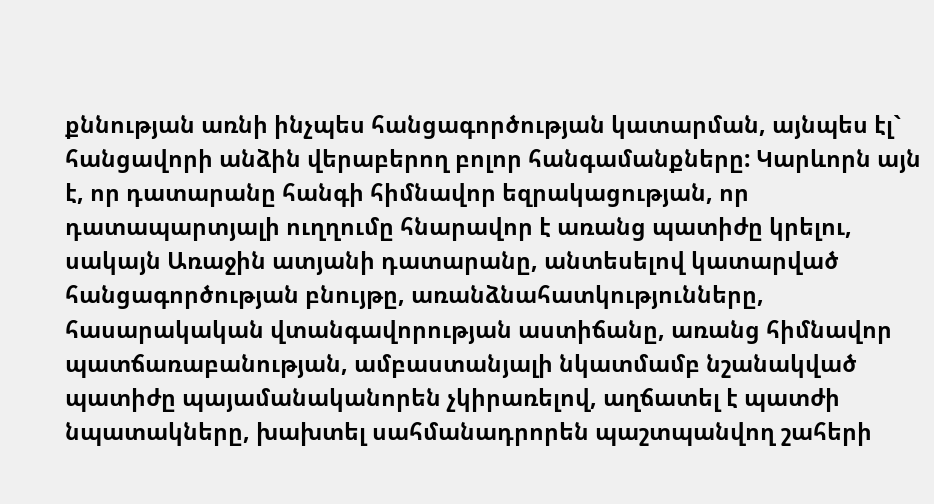քննության առնի ինչպես հանցագործության կատարման, այնպես էլ` հանցավորի անձին վերաբերող բոլոր հանգամանքները: Կարևորն այն է, որ դատարանը հանգի հիմնավոր եզրակացության, որ դատապարտյալի ուղղումը հնարավոր է առանց պատիժը կրելու, սակայն Առաջին ատյանի դատարանը, անտեսելով կատարված հանցագործության բնույթը, առանձնահատկությունները, հասարակական վտանգավորության աստիճանը, առանց հիմնավոր պատճառաբանության, ամբաստանյալի նկատմամբ նշանակված պատիժը պայամանականորեն չկիրառելով, աղճատել է պատժի նպատակները, խախտել սահմանադրորեն պաշտպանվող շահերի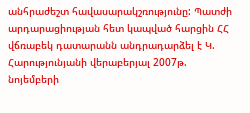անհրաժեշտ հավասարակշռությունը: Պատժի արդարացիության հետ կապված հարցին ՀՀ վճռաբեկ դատարանն անդրադարձել է Կ. Հարությունյանի վերաբերյալ 2007թ. նոյեմբերի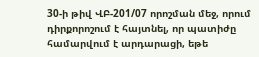30-ի թիվ ՎԲ-201/07 որոշման մեջ, որում դիրքորոշում է հայտնել, որ պատիժը համարվում է արդարացի, եթե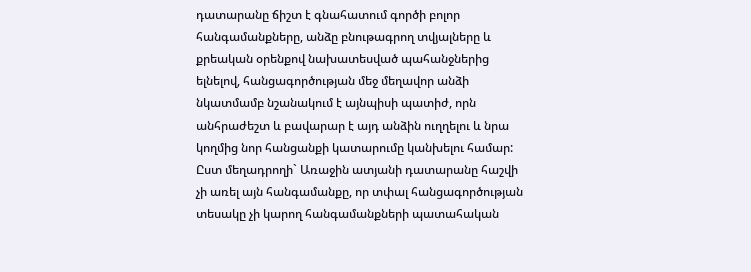դատարանը ճիշտ է գնահատում գործի բոլոր հանգամանքները, անձը բնութագրող տվյալները և քրեական օրենքով նախատեսված պահանջներից ելնելով, հանցագործության մեջ մեղավոր անձի նկատմամբ նշանակում է այնպիսի պատիժ, որն անհրաժեշտ և բավարար է այդ անձին ուղղելու և նրա կողմից նոր հանցանքի կատարումը կանխելու համար: Ըստ մեղադրողի` Առաջին ատյանի դատարանը հաշվի չի առել այն հանգամանքը, որ տփալ հանցագործության տեսակը չի կարող հանգամանքների պատահական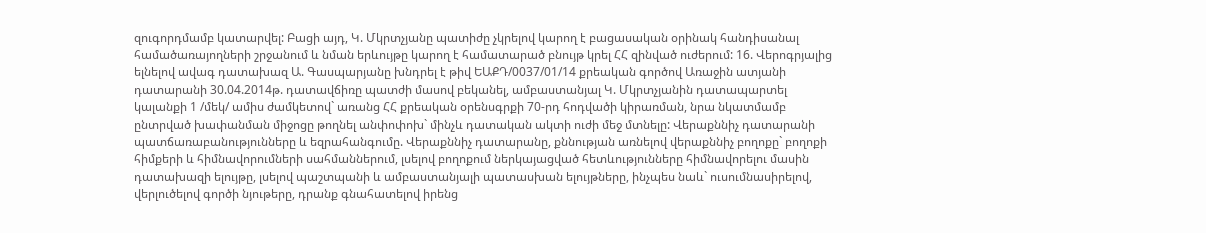զուգորդմամբ կատարվել: Բացի այդ, Կ. Մկրտչյանը պատիժը չկրելով կարող է բացասական օրինակ հանդիսանալ համածառայողների շրջանում և նման երևույթը կարող է համատարած բնույթ կրել ՀՀ զինված ուժերում: 16. Վերոգրյալից ելնելով ավագ դատախազ Ա. Գասպարյանը խնդրել է թիվ ԵԱՔԴ/0037/01/14 քրեական գործով Առաջին ատյանի դատարանի 30.04.2014թ. դատավճիռը պատժի մասով բեկանել, ամբաստանյալ Կ. Մկրտչյանին դատապարտել կալանքի 1 /մեկ/ ամիս ժամկետով` առանց ՀՀ քրեական օրենսգրքի 70-րդ հոդվածի կիրառման, նրա նկատմամբ ընտրված խափանման միջոցը թողնել անփոփոխ` մինչև դատական ակտի ուժի մեջ մտնելը: Վերաքննիչ դատարանի պատճառաբանությունները և եզրահանգումը. Վերաքննիչ դատարանը, քննության առնելով վերաքննիչ բողոքը` բողոքի հիմքերի և հիմնավորումների սահմաններում, լսելով բողոքում ներկայացված հետևությունները հիմնավորելու մասին դատախազի ելույթը, լսելով պաշտպանի և ամբաստանյալի պատասխան ելույթները, ինչպես նաև` ուսումնասիրելով, վերլուծելով գործի նյութերը, դրանք գնահատելով իրենց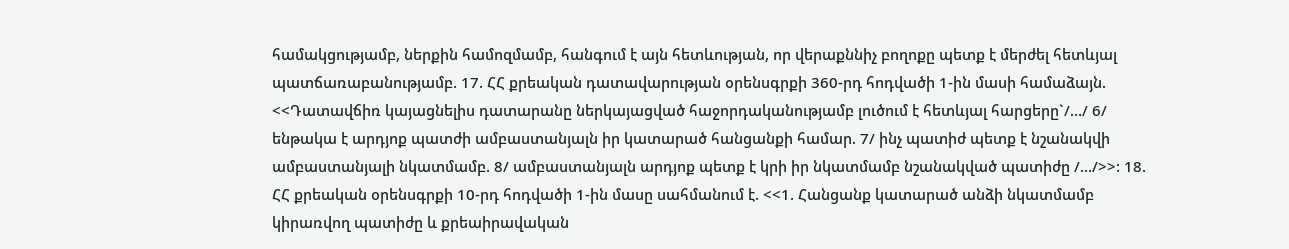համակցությամբ, ներքին համոզմամբ, հանգում է այն հետևության, որ վերաքննիչ բողոքը պետք է մերժել հետևյալ պատճառաբանությամբ. 17. ՀՀ քրեական դատավարության օրենսգրքի 360-րդ հոդվածի 1-ին մասի համաձայն. <<Դատավճիռ կայացնելիս դատարանը ներկայացված հաջորդականությամբ լուծում է հետևյալ հարցերը`/…/ 6/ ենթակա է արդյոք պատժի ամբաստանյալն իր կատարած հանցանքի համար. 7/ ինչ պատիժ պետք է նշանակվի ամբաստանյալի նկատմամբ. 8/ ամբաստանյալն արդյոք պետք է կրի իր նկատմամբ նշանակված պատիժը /…/>>: 18. ՀՀ քրեական օրենսգրքի 10-րդ հոդվածի 1-ին մասը սահմանում է. <<1. Հանցանք կատարած անձի նկատմամբ կիրառվող պատիժը և քրեաիրավական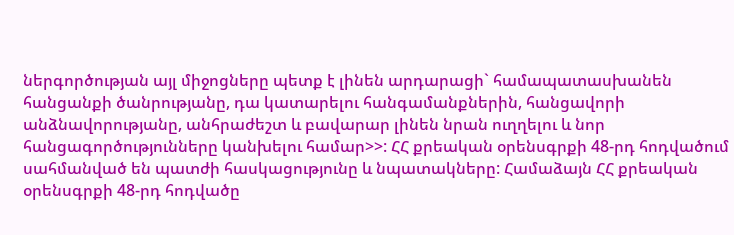ներգործության այլ միջոցները պետք է լինեն արդարացի` համապատասխանեն հանցանքի ծանրությանը, դա կատարելու հանգամանքներին, հանցավորի անձնավորությանը, անհրաժեշտ և բավարար լինեն նրան ուղղելու և նոր հանցագործությունները կանխելու համար>>: ՀՀ քրեական օրենսգրքի 48-րդ հոդվածում սահմանված են պատժի հասկացությունը և նպատակները: Համաձայն ՀՀ քրեական օրենսգրքի 48-րդ հոդվածը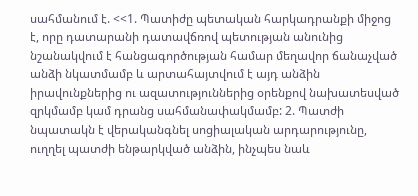սահմանում է. <<1. Պատիժը պետական հարկադրանքի միջոց է, որը դատարանի դատավճռով պետության անունից նշանակվում է հանցագործության համար մեղավոր ճանաչված անձի նկատմամբ և արտահայտվում է այդ անձին իրավունքներից ու ազատություններից օրենքով նախատեսված զրկմամբ կամ դրանց սահմանափակմամբ: 2. Պատժի նպատակն է վերականգնել սոցիալական արդարությունը, ուղղել պատժի ենթարկված անձին, ինչպես նաև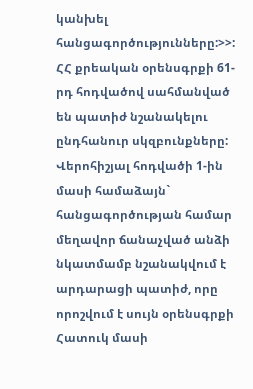կանխել հանցագործությունները:>>: ՀՀ քրեական օրենսգրքի 61-րդ հոդվածով սահմանված են պատիժ նշանակելու ընդհանուր սկզբունքները: Վերոհիշյալ հոդվածի 1-ին մասի համաձայն` հանցագործության համար մեղավոր ճանաչված անձի նկատմամբ նշանակվում է արդարացի պատիժ, որը որոշվում է սույն օրենսգրքի Հատուկ մասի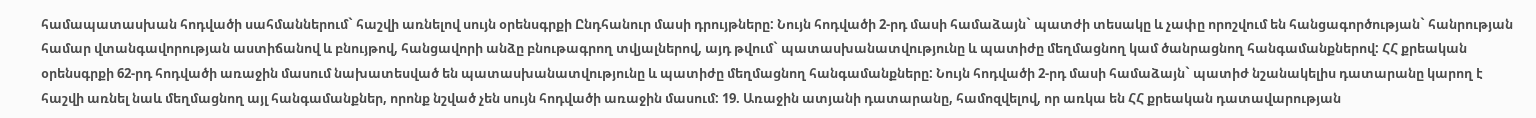համապատասխան հոդվածի սահմաններում` հաշվի առնելով սույն օրենսգրքի Ընդհանուր մասի դրույթները: Նույն հոդվածի 2-րդ մասի համաձայն` պատժի տեսակը և չափը որոշվում են հանցագործության` հանրության համար վտանգավորության աստիճանով և բնույթով, հանցավորի անձը բնութագրող տվյալներով, այդ թվում` պատասխանատվությունը և պատիժը մեղմացնող կամ ծանրացնող հանգամանքներով: ՀՀ քրեական օրենսգրքի 62-րդ հոդվածի առաջին մասում նախատեսված են պատասխանատվությունը և պատիժը մեղմացնող հանգամանքները: Նույն հոդվածի 2-րդ մասի համաձայն` պատիժ նշանակելիս դատարանը կարող է հաշվի առնել նաև մեղմացնող այլ հանգամանքներ, որոնք նշված չեն սույն հոդվածի առաջին մասում: 19. Առաջին ատյանի դատարանը, համոզվելով, որ առկա են ՀՀ քրեական դատավարության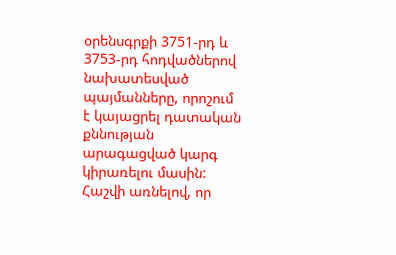օրենսգրքի 3751-րդ և 3753-րդ հոդվածներով նախատեսված պայմանները, որոշում է կայացրել դատական քննության արագացված կարգ կիրառելու մասին: Հաշվի առնելով, որ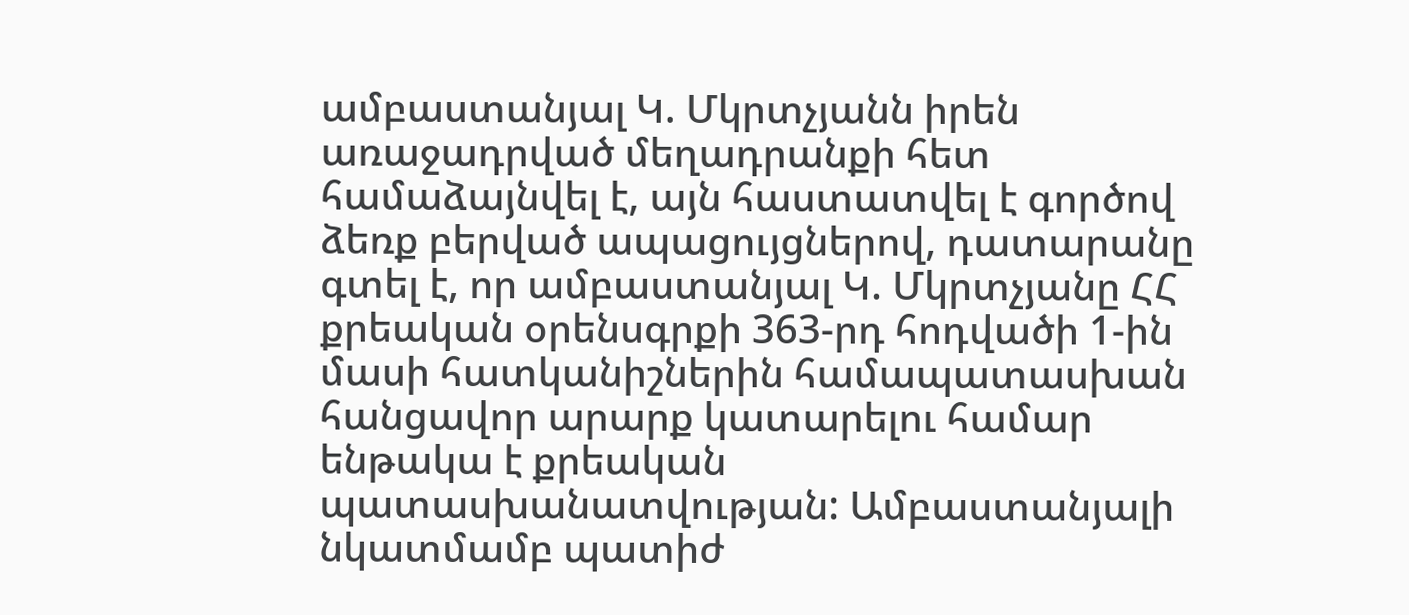ամբաստանյալ Կ. Մկրտչյանն իրեն առաջադրված մեղադրանքի հետ համաձայնվել է, այն հաստատվել է գործով ձեռք բերված ապացույցներով, դատարանը գտել է, որ ամբաստանյալ Կ. Մկրտչյանը ՀՀ քրեական օրենսգրքի 363-րդ հոդվածի 1-ին մասի հատկանիշներին համապատասխան հանցավոր արարք կատարելու համար ենթակա է քրեական պատասխանատվության: Ամբաստանյալի նկատմամբ պատիժ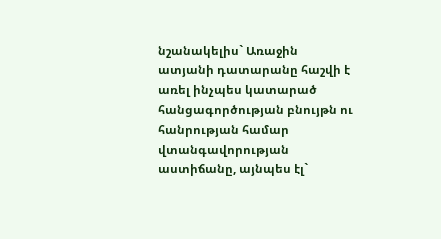նշանակելիս` Առաջին ատյանի դատարանը հաշվի է առել ինչպես կատարած հանցագործության բնույթն ու հանրության համար վտանգավորության աստիճանը, այնպես էլ`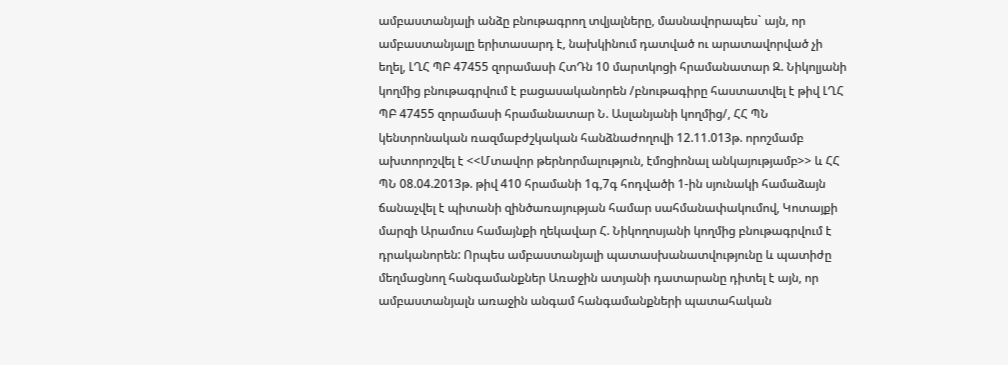ամբաստանյալի անձը բնութագրող տվյալները, մասնավորապես` այն, որ ամբաստանյալը երիտասարդ է, նախկինում դատված ու արատավորված չի եղել, ԼՂՀ ՊԲ 47455 զորամասի ՀտԴն 10 մարտկոցի հրամանատար Զ. Նիկոլյանի կողմից բնութագրվում է բացասականորեն /բնութագիրը հաստատվել է թիվ ԼՂՀ ՊԲ 47455 զորամասի հրամանատար Ն. Ասլանյանի կողմից/, ՀՀ ՊՆ կենտրոնական ռազմաբժշկական հանձնաժողովի 12.11.013թ. որոշմամբ ախտորոշվել է <<Մտավոր թերնորմալություն, էմոցիոնալ անկայությամբ>> և ՀՀ ՊՆ 08.04.2013թ. թիվ 410 հրամանի 1գ,7գ հոդվածի 1-ին սյունակի համաձայն ճանաչվել է պիտանի զինծառայության համար սահմանափակումով, Կոտայքի մարզի Արամուս համայնքի ղեկավար Հ. Նիկողոսյանի կողմից բնութագրվում է դրականորեն: Որպես ամբաստանյալի պատասխանատվությունը և պատիժը մեղմացնող հանգամանքներ Առաջին ատյանի դատարանը դիտել է այն, որ ամբաստանյալն առաջին անգամ հանգամանքների պատահական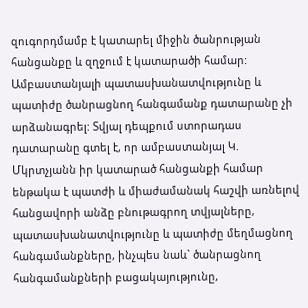զուգորդմամբ է կատարել միջին ծանրության հանցանքը և զղջում է կատարածի համար: Ամբաստանյալի պատասխանատվությունը և պատիժը ծանրացնող հանգամանք դատարանը չի արձանագրել: Տվյալ դեպքում ստորադաս դատարանը գտել է, որ ամբաստանյալ Կ. Մկրտչյանն իր կատարած հանցանքի համար ենթակա է պատժի և միաժամանակ հաշվի առնելով հանցավորի անձը բնութագրող տվյալները, պատասխանատվությունը և պատիժը մեղմացնող հանգամանքները, ինչպես նաև` ծանրացնող հանգամանքների բացակայությունը,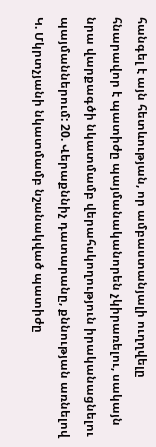հանգել է այն հետևության, որ ամբաստանյալի ուղղվելը հնարավոր է պատիժը պայմանականորեն չկիրառելու, սակայն նրա վարքագծի նկատմամբ վերահսկողություն իրականացնելու պայմաններում: 20. Վերաքննիչ դատարանը, քննության առնելով Կ. Մկրտչյանի նկատմամբ նշանակված պատիժը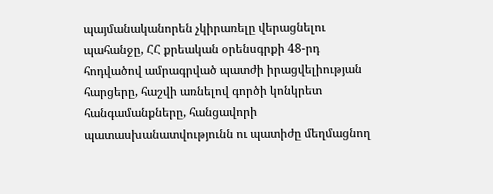պայմանականորեն չկիրառելը վերացնելու պահանջը, ՀՀ քրեական օրենսգրքի 48-րդ հոդվածով ամրագրված պատժի իրացվելիության հարցերը, հաշվի առնելով գործի կոնկրետ հանգամանքները, հանցավորի պատասխանատվությունն ու պատիժը մեղմացնող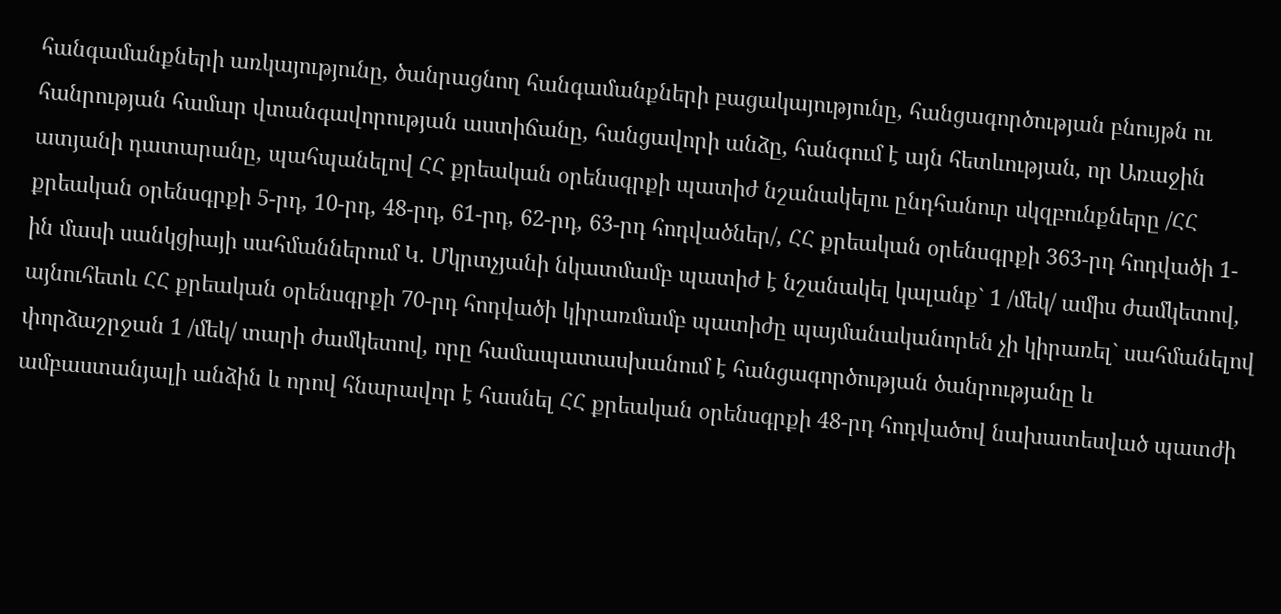հանգամանքների առկայությունը, ծանրացնող հանգամանքների բացակայությունը, հանցագործության բնույթն ու հանրության համար վտանգավորության աստիճանը, հանցավորի անձը, հանգում է այն հետևության, որ Առաջին ատյանի դատարանը, պահպանելով ՀՀ քրեական օրենսգրքի պատիժ նշանակելու ընդհանուր սկզբունքները /ՀՀ քրեական օրենսգրքի 5-րդ, 10-րդ, 48-րդ, 61-րդ, 62-րդ, 63-րդ հոդվածներ/, ՀՀ քրեական օրենսգրքի 363-րդ հոդվածի 1-ին մասի սանկցիայի սահմաններում Կ. Մկրտչյանի նկատմամբ պատիժ է նշանակել կալանք` 1 /մեկ/ ամիս ժամկետով, այնուհետև ՀՀ քրեական օրենսգրքի 70-րդ հոդվածի կիրառմամբ պատիժը պայմանականորեն չի կիրառել` սահմանելով փորձաշրջան 1 /մեկ/ տարի ժամկետով, որը համապատասխանում է հանցագործության ծանրությանը և ամբաստանյալի անձին և որով հնարավոր է հասնել ՀՀ քրեական օրենսգրքի 48-րդ հոդվածով նախատեսված պատժի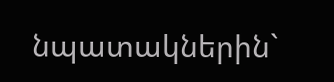նպատակներին`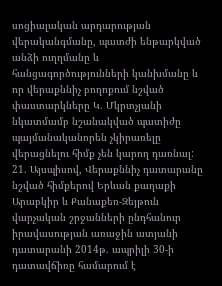սոցիալական արդարության վերականգմանը, պատժի ենթարկված անձի ուղղմանը և հանցագործությունների կանխմանը և որ վերաքննիչ բողոքում նշված փաստարկները Կ. Մկրտչյանի նկատմամբ նշանակված պատիժը պայմանականորեն չկիրառելը վերացնելու հիմք չեն կարող դառնալ: 21. Այսպիսով, Վերաքննիչ դատարանը նշված հիմքերով Երևան քաղաքի Արաբկիր և Քանաքեռ-Զեյթուն վարչական շրջանների ընդհանուր իրավասության առաջին ատյանի դատարանի 2014թ. ապրիլի 30-ի դատավճիռը համարում է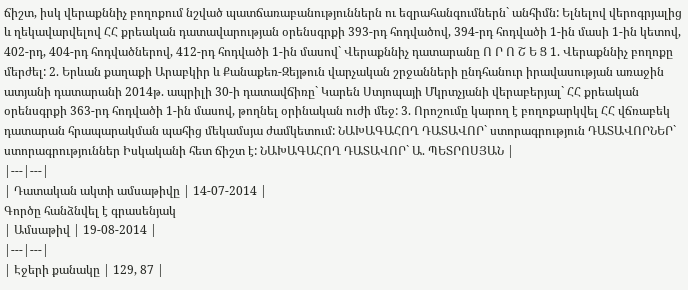ճիշտ, իսկ վերաքննիչ բողոքում նշված պատճառաբանություններն ու եզրահանգումներն` անհիմն: Ելնելով վերոգրյալից և ղեկավարվելով ՀՀ քրեական դատավարության օրենսգրքի 393-րդ հոդվածով, 394-րդ հոդվածի 1-ին մասի 1-ին կետով, 402-րդ, 404-րդ հոդվածներով, 412-րդ հոդվածի 1-ին մասով` Վերաքննիչ դատարանը Ո Ր Ո Շ Ե Ց 1. Վերաքննիչ բողոքը մերժել: 2. Երևան քաղաքի Արաբկիր և Քանաքեռ-Զեյթուն վարչական շրջանների ընդհանուր իրավասության առաջին ատյանի դատարանի 2014թ. ապրիլի 30-ի դատավճիռը` Կարեն Ստյոպայի Մկրտչյանի վերաբերյալ` ՀՀ քրեական օրենսգրքի 363-րդ հոդվածի 1-ին մասով, թողնել օրինական ուժի մեջ: 3. Որոշումը կարող է բողոքարկվել ՀՀ վճռաբեկ դատարան հրապարակման պահից մեկամսյա ժամկետում: ՆԱԽԱԳԱՀՈՂ ԴԱՏԱՎՈՐ` ստորագրություն ԴԱՏԱՎՈՐՆԵՐ` ստորագրություններ Իսկականի հետ ճիշտ է: ՆԱԽԱԳԱՀՈՂ ԴԱՏԱՎՈՐ` Ա. ՊԵՏՐՈՍՅԱՆ |
|---|---|
| Դատական ակտի ամսաթիվը | 14-07-2014 |
Գործը հանձնվել է գրասենյակ
| Ամսաթիվ | 19-08-2014 |
|---|---|
| Էջերի քանակը | 129, 87 |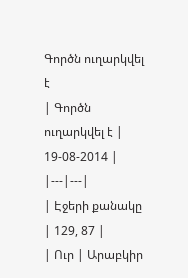Գործն ուղարկվել է
| Գործն ուղարկվել է | 19-08-2014 |
|---|---|
| Էջերի քանակը | 129, 87 |
| Ուր | Արաբկիր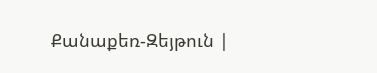Քանաքեռ-Զեյթուն |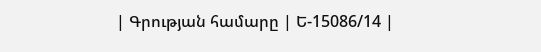| Գրության համարը | Ե-15086/14 |